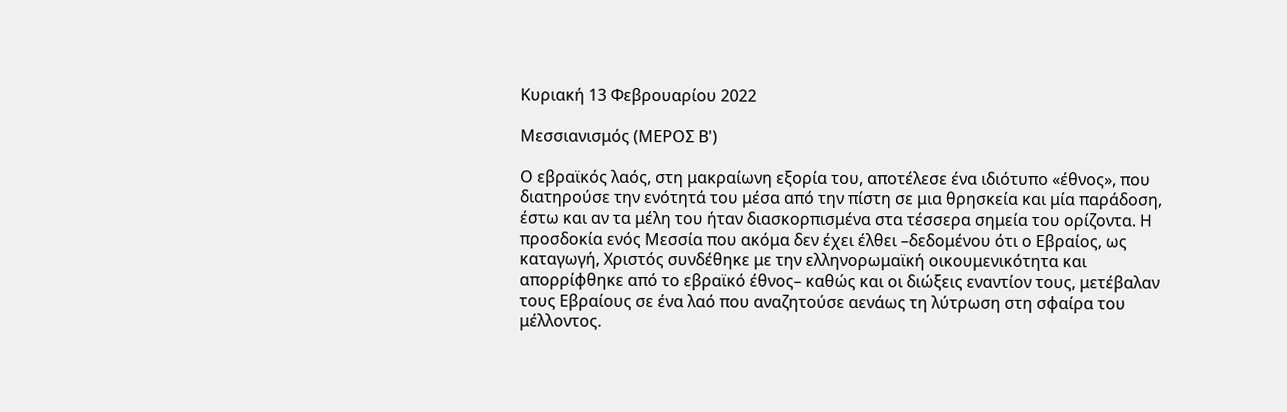Κυριακή 13 Φεβρουαρίου 2022

Μεσσιανισμός (ΜΕΡΟΣ Β')

Ο εβραϊκός λαός, στη μακραίωνη εξορία του, αποτέλεσε ένα ιδιότυπο «έθνος», που διατηρούσε την ενότητά του μέσα από την πίστη σε μια θρησκεία και μία παράδοση, έστω και αν τα μέλη του ήταν διασκορπισμένα στα τέσσερα σημεία του ορίζοντα. Η προσδοκία ενός Μεσσία που ακόμα δεν έχει έλθει –δεδομένου ότι ο Εβραίος, ως καταγωγή, Χριστός συνδέθηκε με την ελληνορωμαϊκή οικουμενικότητα και απορρίφθηκε από το εβραϊκό έθνος– καθώς και οι διώξεις εναντίον τους, μετέβαλαν τους Εβραίους σε ένα λαό που αναζητούσε αενάως τη λύτρωση στη σφαίρα του μέλλοντος.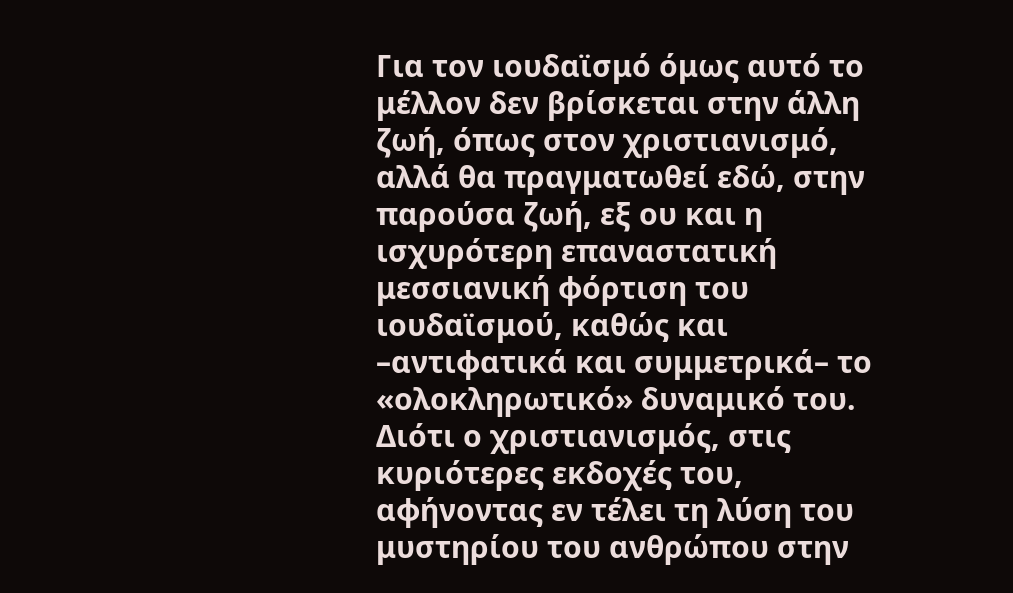Για τον ιουδαϊσμό όμως αυτό το μέλλον δεν βρίσκεται στην άλλη ζωή, όπως στον χριστιανισμό, αλλά θα πραγματωθεί εδώ, στην παρούσα ζωή, εξ ου και η ισχυρότερη επαναστατική μεσσιανική φόρτιση του ιουδαϊσμού, καθώς και –αντιφατικά και συμμετρικά– το «ολοκληρωτικό» δυναμικό του. Διότι ο χριστιανισμός, στις κυριότερες εκδοχές του, αφήνοντας εν τέλει τη λύση του μυστηρίου του ανθρώπου στην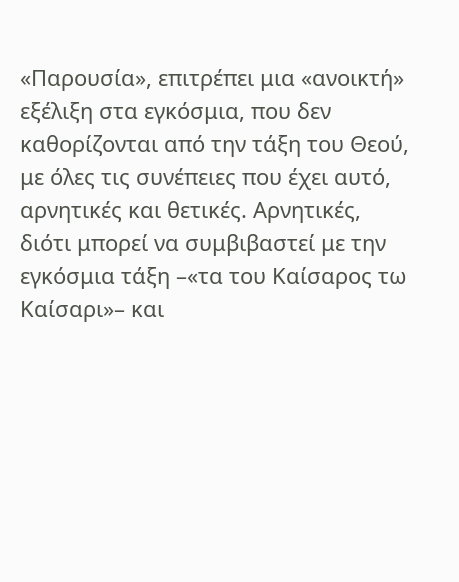«Παρουσία», επιτρέπει μια «ανοικτή» εξέλιξη στα εγκόσμια, που δεν καθορίζονται από την τάξη του Θεού, με όλες τις συνέπειες που έχει αυτό, αρνητικές και θετικές. Αρνητικές, διότι μπορεί να συμβιβαστεί με την εγκόσμια τάξη –«τα του Καίσαρος τω Καίσαρι»– και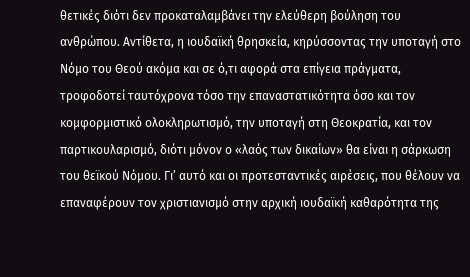θετικές διότι δεν προκαταλαμβάνει την ελεύθερη βούληση του ανθρώπου. Αντίθετα, η ιουδαϊκή θρησκεία, κηρύσσοντας την υποταγή στο Νόμο του Θεού ακόμα και σε ό,τι αφορά στα επίγεια πράγματα, τροφοδοτεί ταυτόχρονα τόσο την επαναστατικότητα όσο και τον κομφορμιστικό ολοκληρωτισμό, την υποταγή στη Θεοκρατία, και τον παρτικουλαρισμό, διότι μόνον ο «λαός των δικαίων» θα είναι η σάρκωση του θεϊκού Νόμου. Γι’ αυτό και οι προτεσταντικές αιρέσεις, που θέλουν να επαναφέρουν τον χριστιανισμό στην αρχική ιουδαϊκή καθαρότητα της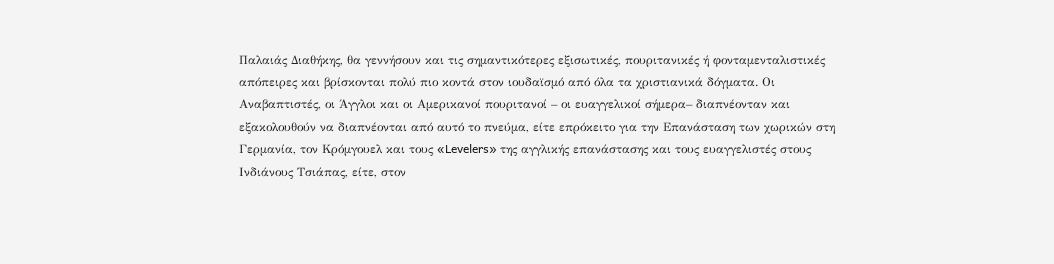Παλαιάς Διαθήκης, θα γεννήσουν και τις σημαντικότερες εξισωτικές, πουριτανικές ή φονταμενταλιστικές απόπειρες και βρίσκονται πολύ πιο κοντά στον ιουδαϊσμό από όλα τα χριστιανικά δόγματα. Οι Αναβαπτιστές, οι Άγγλοι και οι Αμερικανοί πουριτανοί – οι ευαγγελικοί σήμερα– διαπνέονταν και εξακολουθούν να διαπνέονται από αυτό το πνεύμα, είτε επρόκειτο για την Επανάσταση των χωρικών στη Γερμανία, τον Κρόμγουελ και τους «Levelers» της αγγλικής επανάστασης και τους ευαγγελιστές στους Ινδιάνους Τσιάπας, είτε, στον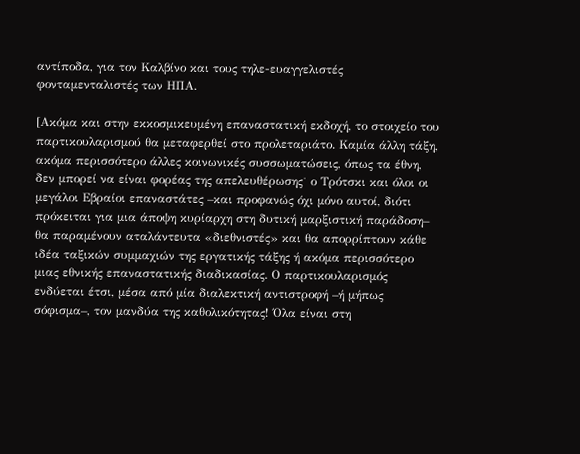αντίποδα, για τον Καλβίνο και τους τηλε-ευαγγελιστές φονταμενταλιστές των ΗΠΑ.

[Ακόμα και στην εκκοσμικευμένη επαναστατική εκδοχή, το στοιχείο του παρτικουλαρισμού θα μεταφερθεί στο προλεταριάτο. Καμία άλλη τάξη, ακόμα περισσότερο άλλες κοινωνικές συσσωματώσεις, όπως τα έθνη, δεν μπορεί να είναι φορέας της απελευθέρωσης˙ ο Τρότσκι και όλοι οι μεγάλοι Εβραίοι επαναστάτες –και προφανώς όχι μόνο αυτοί, διότι πρόκειται για μια άποψη κυρίαρχη στη δυτική μαρξιστική παράδοση– θα παραμένουν αταλάντευτα «διεθνιστές» και θα απορρίπτουν κάθε ιδέα ταξικών συμμαχιών της εργατικής τάξης ή ακόμα περισσότερο μιας εθνικής επαναστατικής διαδικασίας. Ο παρτικουλαρισμός ενδύεται έτσι, μέσα από μία διαλεκτική αντιστροφή –ή μήπως σόφισμα–, τον μανδύα της καθολικότητας! Όλα είναι στη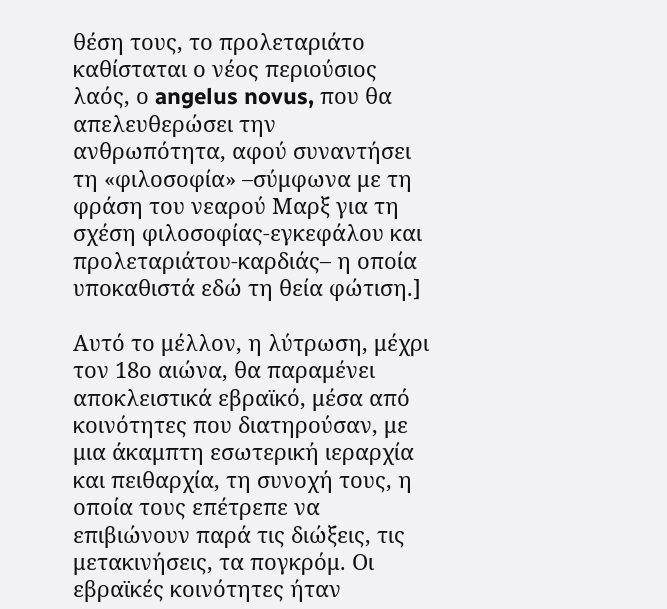θέση τους, το προλεταριάτο καθίσταται ο νέος περιούσιος λαός, ο angelus novus, που θα απελευθερώσει την ανθρωπότητα, αφού συναντήσει τη «φιλοσοφία» –σύμφωνα με τη φράση του νεαρού Μαρξ για τη σχέση φιλοσοφίας-εγκεφάλου και προλεταριάτου-καρδιάς– η οποία υποκαθιστά εδώ τη θεία φώτιση.]

Αυτό το μέλλον, η λύτρωση, μέχρι τον 18ο αιώνα, θα παραμένει αποκλειστικά εβραϊκό, μέσα από κοινότητες που διατηρούσαν, με μια άκαμπτη εσωτερική ιεραρχία και πειθαρχία, τη συνοχή τους, η οποία τους επέτρεπε να επιβιώνουν παρά τις διώξεις, τις μετακινήσεις, τα πογκρόμ. Οι εβραϊκές κοινότητες ήταν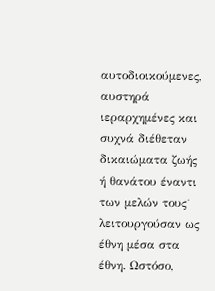αυτοδιοικούμενες, αυστηρά ιεραρχημένες και συχνά διέθεταν δικαιώματα ζωής ή θανάτου έναντι των μελών τους˙ λειτουργούσαν ως έθνη μέσα στα έθνη. Ωστόσο,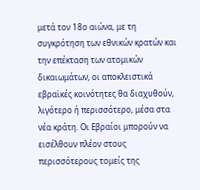μετά τον 18ο αιώνα, με τη συγκρότηση των εθνικών κρατών και την επέκταση των ατομικών δικαιωμάτων, οι αποκλειστικά εβραϊκές κοινότητες θα διαχυθούν, λιγότερο ή περισσότερο, μέσα στα νέα κράτη. Οι Εβραίοι μπορούν να εισέλθουν πλέον στους περισσότερους τομείς της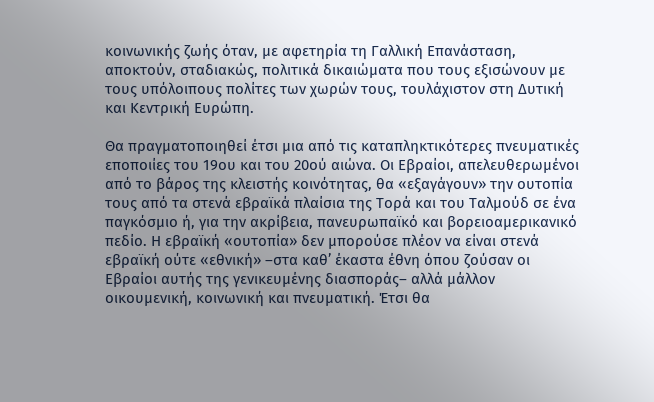κοινωνικής ζωής όταν, με αφετηρία τη Γαλλική Επανάσταση, αποκτούν, σταδιακώς, πολιτικά δικαιώματα που τους εξισώνουν με τους υπόλοιπους πολίτες των χωρών τους, τουλάχιστον στη Δυτική και Κεντρική Ευρώπη.

Θα πραγματοποιηθεί έτσι μια από τις καταπληκτικότερες πνευματικές εποποιίες του 19ου και του 20ού αιώνα. Οι Εβραίοι, απελευθερωμένοι από το βάρος της κλειστής κοινότητας, θα «εξαγάγουν» την ουτοπία τους από τα στενά εβραϊκά πλαίσια της Τορά και του Ταλμούδ σε ένα παγκόσμιο ή, για την ακρίβεια, πανευρωπαϊκό και βορειοαμερικανικό πεδίο. Η εβραϊκή «ουτοπία» δεν μπορούσε πλέον να είναι στενά εβραϊκή ούτε «εθνική» –στα καθ’ έκαστα έθνη όπου ζούσαν οι Εβραίοι αυτής της γενικευμένης διασποράς– αλλά μάλλον οικουμενική, κοινωνική και πνευματική. Έτσι θα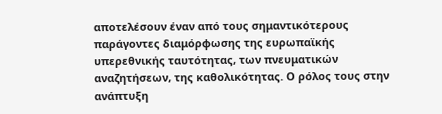αποτελέσουν έναν από τους σημαντικότερους παράγοντες διαμόρφωσης της ευρωπαϊκής υπερεθνικής ταυτότητας, των πνευματικών αναζητήσεων, της καθολικότητας. Ο ρόλος τους στην ανάπτυξη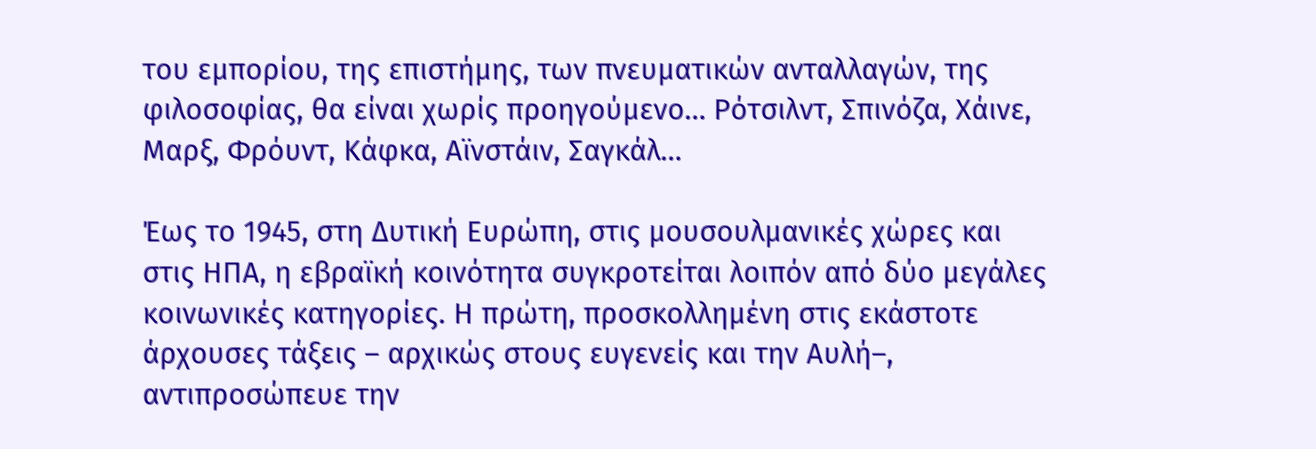του εμπορίου, της επιστήμης, των πνευματικών ανταλλαγών, της φιλοσοφίας, θα είναι χωρίς προηγούμενο… Ρότσιλντ, Σπινόζα, Χάινε, Μαρξ, Φρόυντ, Κάφκα, Αϊνστάιν, Σαγκάλ…

Έως το 1945, στη Δυτική Ευρώπη, στις μουσουλμανικές χώρες και στις ΗΠΑ, η εβραϊκή κοινότητα συγκροτείται λοιπόν από δύο μεγάλες κοινωνικές κατηγορίες. Η πρώτη, προσκολλημένη στις εκάστοτε άρχουσες τάξεις – αρχικώς στους ευγενείς και την Αυλή–, αντιπροσώπευε την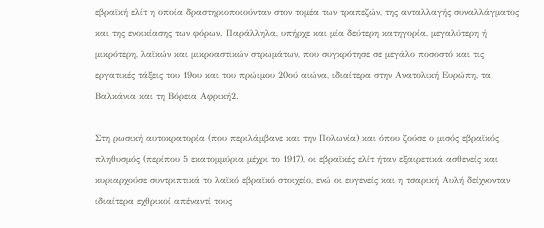εβραϊκή ελίτ η οποία δραστηριοποιούνταν στον τομέα των τραπεζών, της ανταλλαγής συναλλάγματος και της ενοικίασης των φόρων. Παράλληλα, υπήρχε και μία δεύτερη κατηγορία, μεγαλύτερη ή μικρότερη, λαϊκών και μικροαστικών στρωμάτων, που συγκρότησε σε μεγάλο ποσοστό και τις εργατικές τάξεις του 19ου και του πρώιμου 20ού αιώνα, ιδιαίτερα στην Ανατολική Ευρώπη, τα Βαλκάνια και τη Βόρεια Αφρική2.

Στη ρωσική αυτοκρατορία (που περιλάμβανε και την Πολωνία) και όπου ζούσε ο μισός εβραϊκός πληθυσμός (περίπου 5 εκατομμύρια μέχρι το 1917), οι εβραϊκές ελίτ ήταν εξαιρετικά ασθενείς και κυριαρχούσε συντριπτικά το λαϊκό εβραϊκό στοιχείο, ενώ οι ευγενείς και η τσαρική Αυλή δείχνονταν ιδιαίτερα εχθρικοί απέναντί τους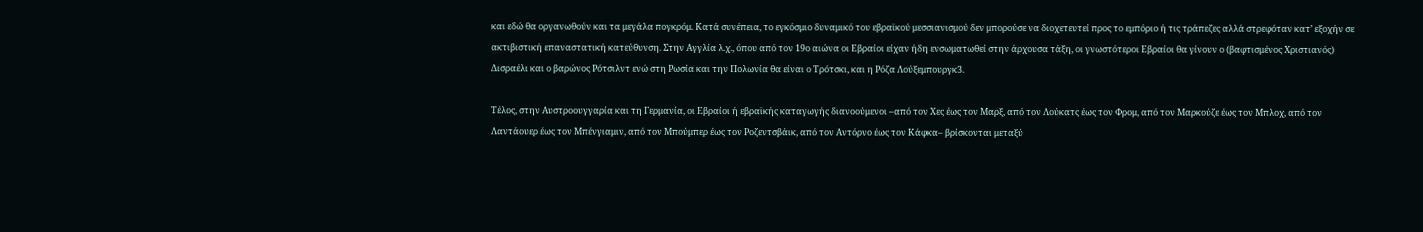και εδώ θα οργανωθούν και τα μεγάλα πογκρόμ. Κατά συνέπεια, το εγκόσμιο δυναμικό του εβραϊκού μεσσιανισμού δεν μπορούσε να διοχετευτεί προς το εμπόριο ή τις τράπεζες αλλά στρεφόταν κατ’ εξοχήν σε ακτιβιστική επαναστατική κατεύθυνση. Στην Αγγλία λ.χ., όπου από τον 19ο αιώνα οι Εβραίοι είχαν ήδη ενσωματωθεί στην άρχουσα τάξη, οι γνωστότεροι Εβραίοι θα γίνουν ο (βαφτισμένος Χριστιανός) Δισραέλι και ο βαρώνος Ρότσιλντ ενώ στη Ρωσία και την Πολωνία θα είναι ο Τρότσκι, και η Ρόζα Λούξεμπουργκ3.

Τέλος, στην Αυστροουγγαρία και τη Γερμανία, οι Εβραίοι ή εβραϊκής καταγωγής διανοούμενοι –από τον Χες έως τον Μαρξ, από τον Λούκατς έως τον Φρομ, από τον Μαρκούζε έως τον Μπλοχ, από τον Λαντάουερ έως τον Μπένγιαμιν, από τον Μπούμπερ έως τον Ροζεντσβάικ, από τον Αντόρνο έως τον Κάφκα– βρίσκονται μεταξύ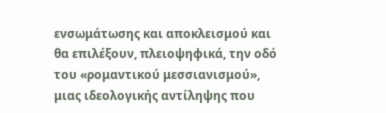ενσωμάτωσης και αποκλεισμού και θα επιλέξουν, πλειοψηφικά, την οδό του «ρομαντικού μεσσιανισμού», μιας ιδεολογικής αντίληψης που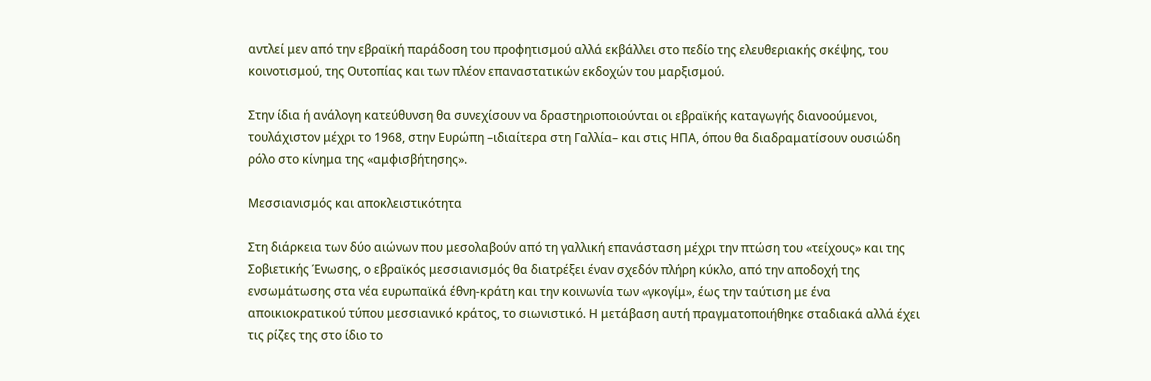αντλεί μεν από την εβραϊκή παράδοση του προφητισμού αλλά εκβάλλει στο πεδίο της ελευθεριακής σκέψης, του κοινοτισμού, της Ουτοπίας και των πλέον επαναστατικών εκδοχών του μαρξισμού.

Στην ίδια ή ανάλογη κατεύθυνση θα συνεχίσουν να δραστηριοποιούνται οι εβραϊκής καταγωγής διανοούμενοι, τουλάχιστον μέχρι το 1968, στην Ευρώπη –ιδιαίτερα στη Γαλλία– και στις ΗΠΑ, όπου θα διαδραματίσουν ουσιώδη ρόλο στο κίνημα της «αμφισβήτησης».

Μεσσιανισμός και αποκλειστικότητα

Στη διάρκεια των δύο αιώνων που μεσολαβούν από τη γαλλική επανάσταση μέχρι την πτώση του «τείχους» και της Σοβιετικής Ένωσης, ο εβραϊκός μεσσιανισμός θα διατρέξει έναν σχεδόν πλήρη κύκλο, από την αποδοχή της ενσωμάτωσης στα νέα ευρωπαϊκά έθνη-κράτη και την κοινωνία των «γκογίμ», έως την ταύτιση με ένα αποικιοκρατικού τύπου μεσσιανικό κράτος, το σιωνιστικό. Η μετάβαση αυτή πραγματοποιήθηκε σταδιακά αλλά έχει τις ρίζες της στο ίδιο το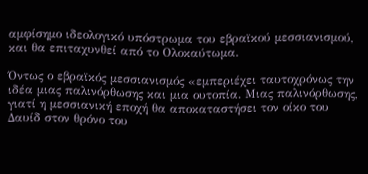αμφίσημο ιδεολογικό υπόστρωμα του εβραϊκού μεσσιανισμού, και θα επιταχυνθεί από το Ολοκαύτωμα.

Όντως ο εβραϊκός μεσσιανισμός «εμπεριέχει ταυτοχρόνως την ιδέα μιας παλινόρθωσης και μια ουτοπία. Μιας παλινόρθωσης, γιατί η μεσσιανική εποχή θα αποκαταστήσει τον οίκο του Δαυίδ στον θρόνο του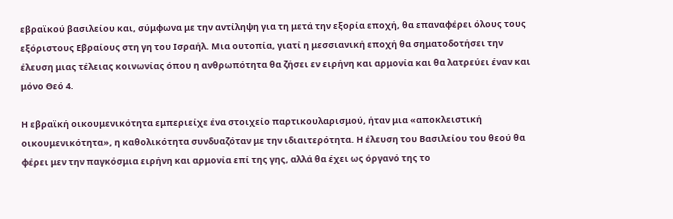εβραϊκού βασιλείου και, σύμφωνα με την αντίληψη για τη μετά την εξορία εποχή, θα επαναφέρει όλους τους εξόριστους Εβραίους στη γη του Ισραήλ. Μια ουτοπία, γιατί η μεσσιανική εποχή θα σηματοδοτήσει την έλευση μιας τέλειας κοινωνίας όπου η ανθρωπότητα θα ζήσει εν ειρήνη και αρμονία και θα λατρεύει έναν και μόνο Θεό 4.

Η εβραϊκή οικουμενικότητα εμπεριείχε ένα στοιχείο παρτικουλαρισμού, ήταν μια «αποκλειστική οικουμενικότητα», η καθολικότητα συνδυαζόταν με την ιδιαιτερότητα. Η έλευση του Βασιλείου του θεού θα φέρει μεν την παγκόσμια ειρήνη και αρμονία επί της γης, αλλά θα έχει ως όργανό της το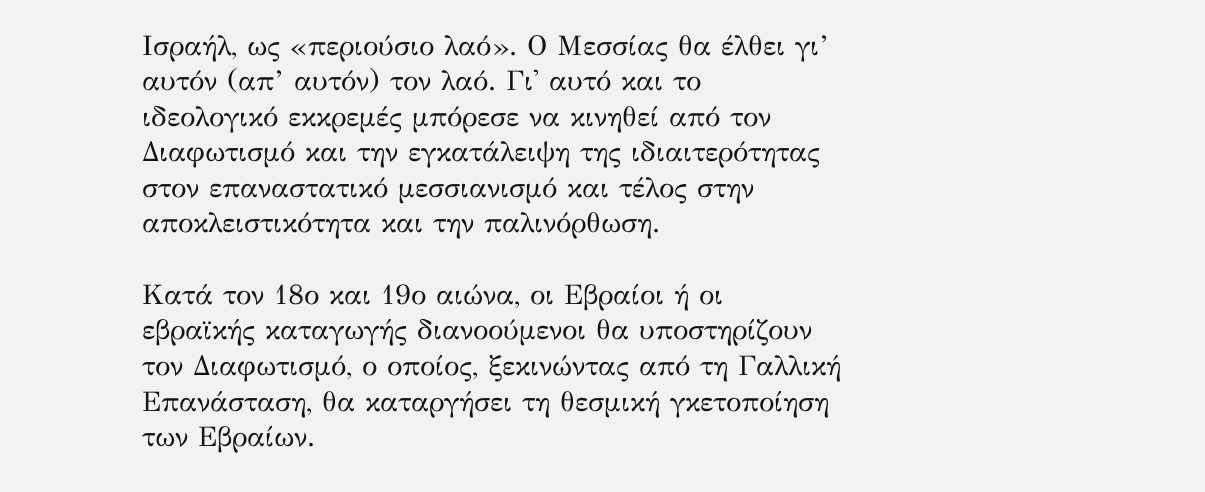Ισραήλ, ως «περιούσιο λαό». Ο Μεσσίας θα έλθει γι’ αυτόν (απ’ αυτόν) τον λαό. Γι' αυτό και το ιδεολογικό εκκρεμές μπόρεσε να κινηθεί από τον Διαφωτισμό και την εγκατάλειψη της ιδιαιτερότητας στον επαναστατικό μεσσιανισμό και τέλος στην αποκλειστικότητα και την παλινόρθωση.

Κατά τον 18ο και 19ο αιώνα, οι Εβραίοι ή οι εβραϊκής καταγωγής διανοούμενοι θα υποστηρίζουν τον Διαφωτισμό, ο οποίος, ξεκινώντας από τη Γαλλική Επανάσταση, θα καταργήσει τη θεσμική γκετοποίηση των Εβραίων.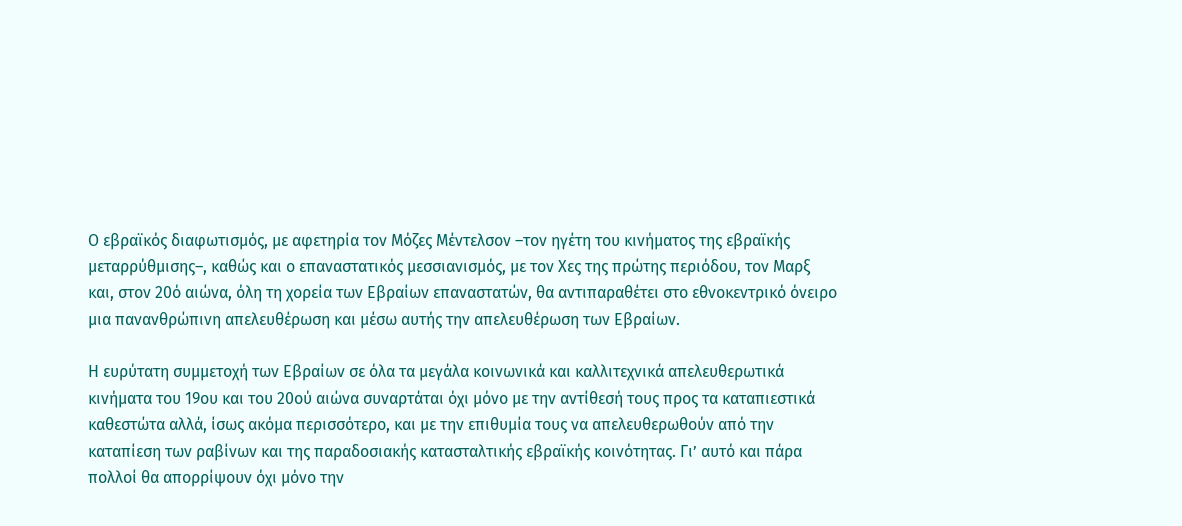Ο εβραϊκός διαφωτισμός, με αφετηρία τον Μόζες Μέντελσον –τον ηγέτη του κινήματος της εβραϊκής μεταρρύθμισης–, καθώς και ο επαναστατικός μεσσιανισμός, με τον Χες της πρώτης περιόδου, τον Μαρξ και, στον 20ό αιώνα, όλη τη χορεία των Εβραίων επαναστατών, θα αντιπαραθέτει στο εθνοκεντρικό όνειρο μια πανανθρώπινη απελευθέρωση και μέσω αυτής την απελευθέρωση των Εβραίων.

Η ευρύτατη συμμετοχή των Εβραίων σε όλα τα μεγάλα κοινωνικά και καλλιτεχνικά απελευθερωτικά κινήματα του 19ου και του 20ού αιώνα συναρτάται όχι μόνο με την αντίθεσή τους προς τα καταπιεστικά καθεστώτα αλλά, ίσως ακόμα περισσότερο, και με την επιθυμία τους να απελευθερωθούν από την καταπίεση των ραβίνων και της παραδοσιακής κατασταλτικής εβραϊκής κοινότητας. Γι’ αυτό και πάρα πολλοί θα απορρίψουν όχι μόνο την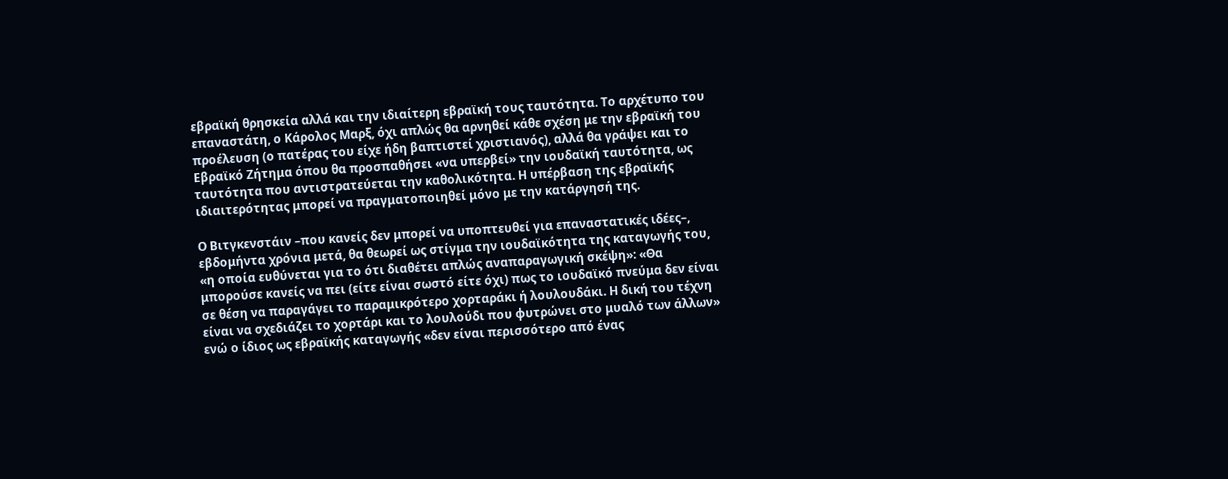εβραϊκή θρησκεία αλλά και την ιδιαίτερη εβραϊκή τους ταυτότητα. Το αρχέτυπο του επαναστάτη, ο Κάρολος Μαρξ, όχι απλώς θα αρνηθεί κάθε σχέση με την εβραϊκή του προέλευση (ο πατέρας του είχε ήδη βαπτιστεί χριστιανός), αλλά θα γράψει και το Εβραϊκό Ζήτημα όπου θα προσπαθήσει «να υπερβεί» την ιουδαϊκή ταυτότητα, ως ταυτότητα που αντιστρατεύεται την καθολικότητα. Η υπέρβαση της εβραϊκής ιδιαιτερότητας μπορεί να πραγματοποιηθεί μόνο με την κατάργησή της.

Ο Βιτγκενστάιν –που κανείς δεν μπορεί να υποπτευθεί για επαναστατικές ιδέες–, εβδομήντα χρόνια μετά, θα θεωρεί ως στίγμα την ιουδαϊκότητα της καταγωγής του, «η οποία ευθύνεται για το ότι διαθέτει απλώς αναπαραγωγική σκέψη»: «Θα μπορούσε κανείς να πει (είτε είναι σωστό είτε όχι) πως το ιουδαϊκό πνεύμα δεν είναι σε θέση να παραγάγει το παραμικρότερο χορταράκι ή λουλουδάκι. Η δική του τέχνη είναι να σχεδιάζει το χορτάρι και το λουλούδι που φυτρώνει στο μυαλό των άλλων» ενώ ο ίδιος ως εβραϊκής καταγωγής «δεν είναι περισσότερο από ένας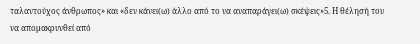ταλαντούχος άνθρωπος» και «δεν κάνει(ω) άλλο από το να αναπαράγει(ω) σκέψεις»5. Η θέλησή του να απομακρυνθεί από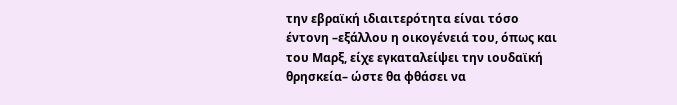την εβραϊκή ιδιαιτερότητα είναι τόσο έντονη –εξάλλου η οικογένειά του, όπως και του Μαρξ, είχε εγκαταλείψει την ιουδαϊκή θρησκεία– ώστε θα φθάσει να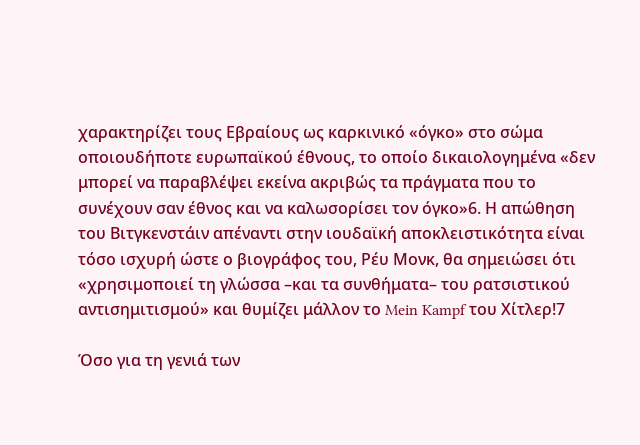χαρακτηρίζει τους Εβραίους ως καρκινικό «όγκο» στο σώμα οποιουδήποτε ευρωπαϊκού έθνους, το οποίο δικαιολογημένα «δεν μπορεί να παραβλέψει εκείνα ακριβώς τα πράγματα που το συνέχουν σαν έθνος και να καλωσορίσει τον όγκο»6. Η απώθηση του Βιτγκενστάιν απέναντι στην ιουδαϊκή αποκλειστικότητα είναι τόσο ισχυρή ώστε ο βιογράφος του, Ρέυ Μονκ, θα σημειώσει ότι «χρησιμοποιεί τη γλώσσα –και τα συνθήματα– του ρατσιστικού αντισημιτισμού» και θυμίζει μάλλον το Mein Kampf του Χίτλερ!7

Όσο για τη γενιά των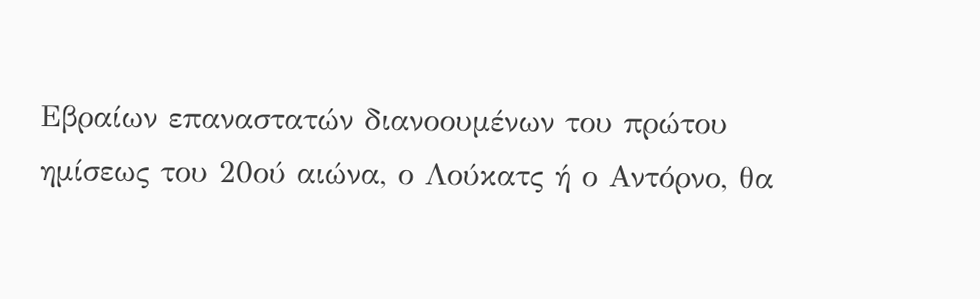Εβραίων επαναστατών διανοουμένων του πρώτου ημίσεως του 20ού αιώνα, ο Λούκατς ή ο Αντόρνο, θα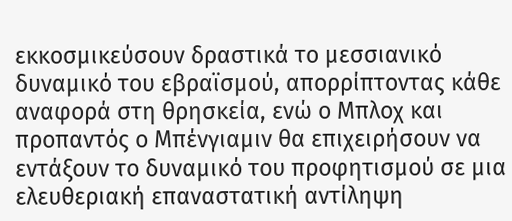εκκοσμικεύσουν δραστικά το μεσσιανικό δυναμικό του εβραϊσμού, απορρίπτοντας κάθε αναφορά στη θρησκεία, ενώ ο Μπλοχ και προπαντός ο Μπένγιαμιν θα επιχειρήσουν να εντάξουν το δυναμικό του προφητισμού σε μια ελευθεριακή επαναστατική αντίληψη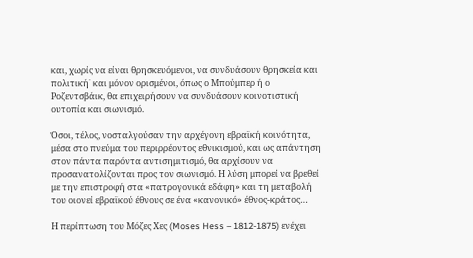και, χωρίς να είναι θρησκευόμενοι, να συνδυάσουν θρησκεία και πολιτική˙ και μόνον ορισμένοι, όπως ο Μπούμπερ ή ο Ροζεντσβάικ, θα επιχειρήσουν να συνδυάσουν κοινοτιστική ουτοπία και σιωνισμό.

Όσοι, τέλος, νοσταλγούσαν την αρχέγονη εβραϊκή κοινότητα, μέσα στο πνεύμα του περιρρέοντος εθνικισμού, και ως απάντηση στον πάντα παρόντα αντισημιτισμό, θα αρχίσουν να προσανατολίζονται προς τον σιωνισμό. Η λύση μπορεί να βρεθεί με την επιστροφή στα «πατρογονικά εδάφη» και τη μεταβολή του οιονεί εβραϊκού έθνους σε ένα «κανονικό» έθνος-κράτος…

Η περίπτωση του Μόζες Χες (Moses Hess – 1812-1875) ενέχει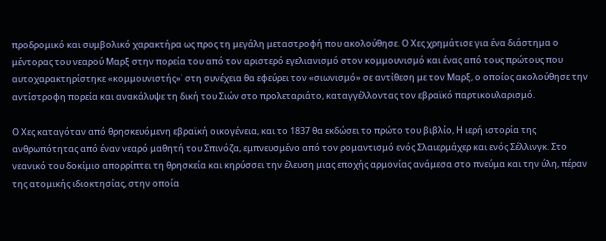προδρομικό και συμβολικό χαρακτήρα ως προς τη μεγάλη μεταστροφή που ακολούθησε. Ο Χες χρημάτισε για ένα διάστημα ο μέντορας του νεαρού Μαρξ στην πορεία του από τον αριστερό εγελιανισμό στον κομμουνισμό και ένας από τους πρώτους που αυτοχαρακτηρίστηκε «κομμουνιστής»˙ στη συνέχεια θα εφεύρει τον «σιωνισμό» σε αντίθεση με τον Μαρξ, ο οποίος ακολούθησε την αντίστροφη πορεία και ανακάλυψε τη δική του Σιών στο προλεταριάτο, καταγγέλλοντας τον εβραϊκό παρτικουλαρισμό.

Ο Χες καταγόταν από θρησκευόμενη εβραϊκή οικογένεια, και το 1837 θα εκδώσει το πρώτο του βιβλίο, Η ιερή ιστορία της ανθρωπότητας από έναν νεαρό μαθητή του Σπινόζα, εμπνευσμένο από τον ρομαντισμό ενός Σλαιερμάχερ και ενός Σέλλινγκ. Στο νεανικό του δοκίμιο απορρίπτει τη θρησκεία και κηρύσσει την έλευση μιας εποχής αρμονίας ανάμεσα στο πνεύμα και την ύλη, πέραν της ατομικής ιδιοκτησίας, στην οποία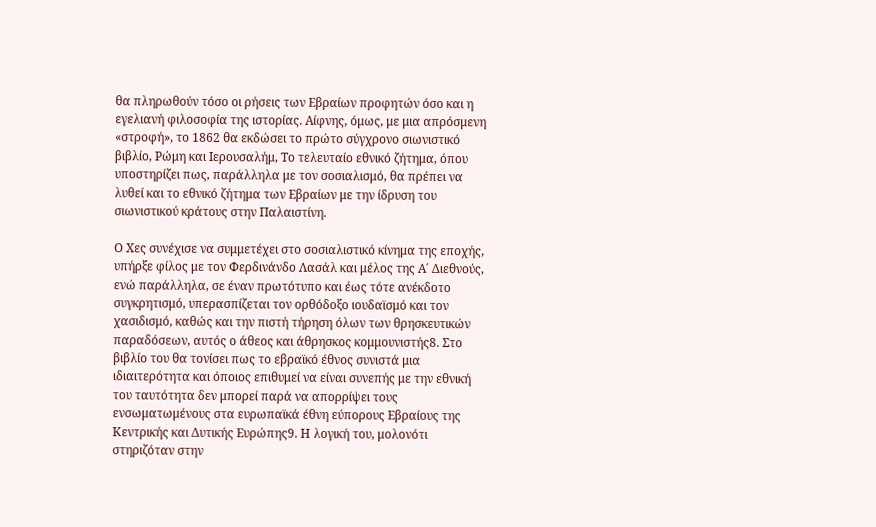θα πληρωθούν τόσο οι ρήσεις των Εβραίων προφητών όσο και η εγελιανή φιλοσοφία της ιστορίας. Αίφνης, όμως, με μια απρόσμενη «στροφή», το 1862 θα εκδώσει το πρώτο σύγχρονο σιωνιστικό βιβλίο, Ρώμη και Ιερουσαλήμ, Το τελευταίο εθνικό ζήτημα, όπου υποστηρίζει πως, παράλληλα με τον σοσιαλισμό, θα πρέπει να λυθεί και το εθνικό ζήτημα των Εβραίων με την ίδρυση του σιωνιστικού κράτους στην Παλαιστίνη.

Ο Χες συνέχισε να συμμετέχει στο σοσιαλιστικό κίνημα της εποχής, υπήρξε φίλος με τον Φερδινάνδο Λασάλ και μέλος της Α΄ Διεθνούς, ενώ παράλληλα, σε έναν πρωτότυπο και έως τότε ανέκδοτο συγκρητισμό, υπερασπίζεται τον ορθόδοξο ιουδαϊσμό και τον χασιδισμό, καθώς και την πιστή τήρηση όλων των θρησκευτικών παραδόσεων, αυτός ο άθεος και άθρησκος κομμουνιστής8. Στο βιβλίο του θα τονίσει πως το εβραϊκό έθνος συνιστά μια ιδιαιτερότητα και όποιος επιθυμεί να είναι συνεπής με την εθνική του ταυτότητα δεν μπορεί παρά να απορρίψει τους ενσωματωμένους στα ευρωπαϊκά έθνη εύπορους Εβραίους της Κεντρικής και Δυτικής Ευρώπης9. Η λογική του, μολονότι στηριζόταν στην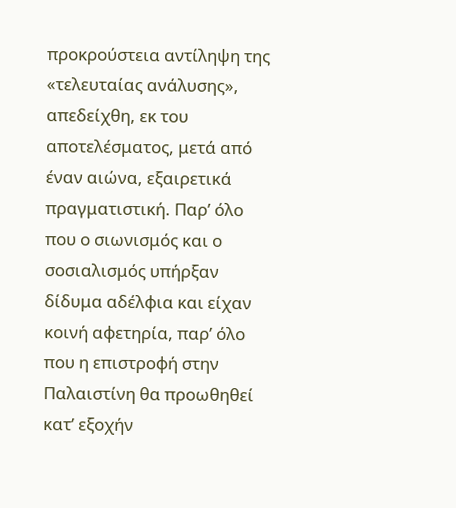προκρούστεια αντίληψη της «τελευταίας ανάλυσης», απεδείχθη, εκ του αποτελέσματος, μετά από έναν αιώνα, εξαιρετικά πραγματιστική. Παρ’ όλο που ο σιωνισμός και ο σοσιαλισμός υπήρξαν δίδυμα αδέλφια και είχαν κοινή αφετηρία, παρ’ όλο που η επιστροφή στην Παλαιστίνη θα προωθηθεί κατ’ εξοχήν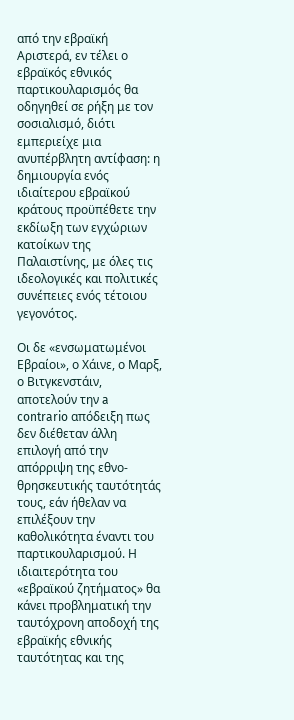από την εβραϊκή Αριστερά, εν τέλει ο εβραϊκός εθνικός παρτικουλαρισμός θα οδηγηθεί σε ρήξη με τον σοσιαλισμό, διότι εμπεριείχε μια ανυπέρβλητη αντίφαση: η δημιουργία ενός ιδιαίτερου εβραϊκού κράτους προϋπέθετε την εκδίωξη των εγχώριων κατοίκων της Παλαιστίνης, με όλες τις ιδεολογικές και πολιτικές συνέπειες ενός τέτοιου γεγονότος.

Οι δε «ενσωματωμένοι Εβραίοι», ο Χάινε, ο Μαρξ, ο Βιτγκενστάιν, αποτελούν την a contrario απόδειξη πως δεν διέθεταν άλλη επιλογή από την απόρριψη της εθνο-θρησκευτικής ταυτότητάς τους, εάν ήθελαν να επιλέξουν την καθολικότητα έναντι του παρτικουλαρισμού. Η ιδιαιτερότητα του «εβραϊκού ζητήματος» θα κάνει προβληματική την ταυτόχρονη αποδοχή της εβραϊκής εθνικής ταυτότητας και της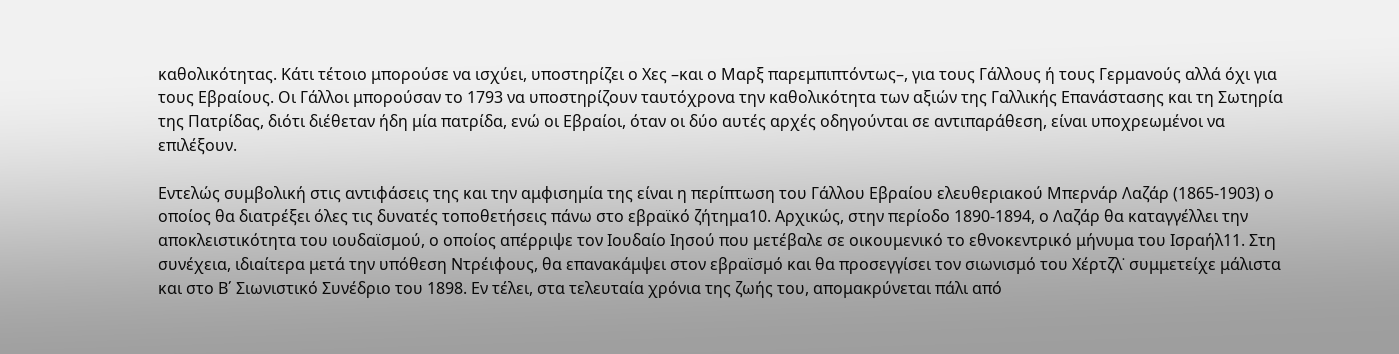καθολικότητας. Κάτι τέτοιο μπορούσε να ισχύει, υποστηρίζει ο Χες –και ο Μαρξ παρεμπιπτόντως–, για τους Γάλλους ή τους Γερμανούς αλλά όχι για τους Εβραίους. Οι Γάλλοι μπορούσαν το 1793 να υποστηρίζουν ταυτόχρονα την καθολικότητα των αξιών της Γαλλικής Επανάστασης και τη Σωτηρία της Πατρίδας, διότι διέθεταν ήδη μία πατρίδα, ενώ οι Εβραίοι, όταν οι δύο αυτές αρχές οδηγούνται σε αντιπαράθεση, είναι υποχρεωμένοι να επιλέξουν.

Εντελώς συμβολική στις αντιφάσεις της και την αμφισημία της είναι η περίπτωση του Γάλλου Εβραίου ελευθεριακού Μπερνάρ Λαζάρ (1865-1903) ο οποίος θα διατρέξει όλες τις δυνατές τοποθετήσεις πάνω στο εβραϊκό ζήτημα10. Αρχικώς, στην περίοδο 1890-1894, ο Λαζάρ θα καταγγέλλει την αποκλειστικότητα του ιουδαϊσμού, ο οποίος απέρριψε τον Ιουδαίο Ιησού που μετέβαλε σε οικουμενικό το εθνοκεντρικό μήνυμα του Ισραήλ11. Στη συνέχεια, ιδιαίτερα μετά την υπόθεση Ντρέιφους, θα επανακάμψει στον εβραϊσμό και θα προσεγγίσει τον σιωνισμό του Χέρτζλ˙ συμμετείχε μάλιστα και στο Β΄ Σιωνιστικό Συνέδριο του 1898. Εν τέλει, στα τελευταία χρόνια της ζωής του, απομακρύνεται πάλι από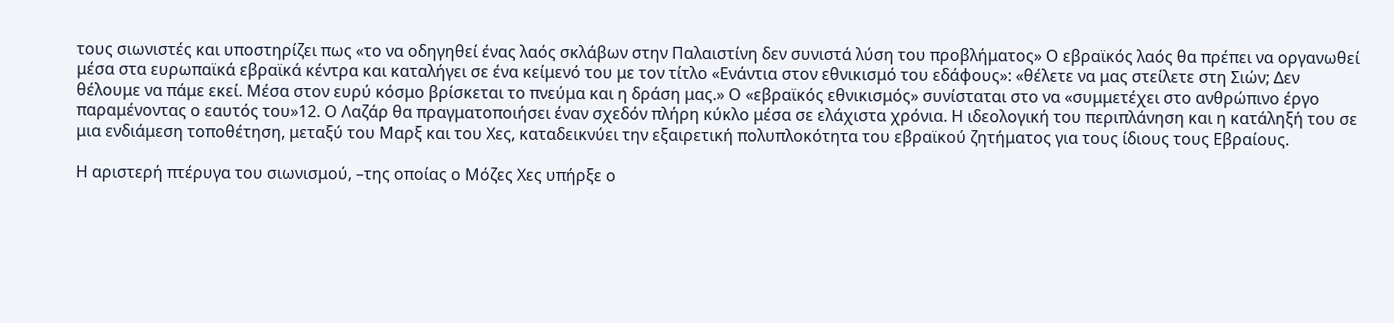τους σιωνιστές και υποστηρίζει πως «το να οδηγηθεί ένας λαός σκλάβων στην Παλαιστίνη δεν συνιστά λύση του προβλήματος» Ο εβραϊκός λαός θα πρέπει να οργανωθεί μέσα στα ευρωπαϊκά εβραϊκά κέντρα και καταλήγει σε ένα κείμενό του με τον τίτλο «Ενάντια στον εθνικισμό του εδάφους»: «θέλετε να μας στείλετε στη Σιών; Δεν θέλουμε να πάμε εκεί. Μέσα στον ευρύ κόσμο βρίσκεται το πνεύμα και η δράση μας.» Ο «εβραϊκός εθνικισμός» συνίσταται στο να «συμμετέχει στο ανθρώπινο έργο παραμένοντας ο εαυτός του»12. Ο Λαζάρ θα πραγματοποιήσει έναν σχεδόν πλήρη κύκλο μέσα σε ελάχιστα χρόνια. Η ιδεολογική του περιπλάνηση και η κατάληξή του σε μια ενδιάμεση τοποθέτηση, μεταξύ του Μαρξ και του Χες, καταδεικνύει την εξαιρετική πολυπλοκότητα του εβραϊκού ζητήματος για τους ίδιους τους Εβραίους.

Η αριστερή πτέρυγα του σιωνισμού, –της οποίας ο Μόζες Χες υπήρξε ο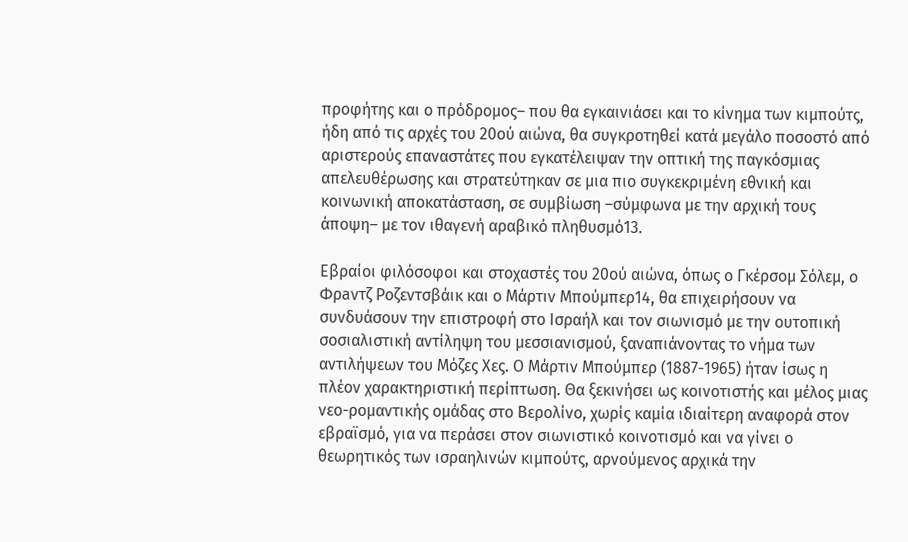προφήτης και ο πρόδρομος– που θα εγκαινιάσει και το κίνημα των κιμπούτς, ήδη από τις αρχές του 20ού αιώνα, θα συγκροτηθεί κατά μεγάλο ποσοστό από αριστερούς επαναστάτες που εγκατέλειψαν την οπτική της παγκόσμιας απελευθέρωσης και στρατεύτηκαν σε μια πιο συγκεκριμένη εθνική και κοινωνική αποκατάσταση, σε συμβίωση –σύμφωνα με την αρχική τους άποψη– με τον ιθαγενή αραβικό πληθυσμό13.

Εβραίοι φιλόσοφοι και στοχαστές του 20ού αιώνα, όπως ο Γκέρσομ Σόλεμ, ο Φρaντζ Ροζεντσβάικ και ο Μάρτιν Μπούμπερ14, θα επιχειρήσουν να συνδυάσουν την επιστροφή στο Ισραήλ και τον σιωνισμό με την ουτοπική σοσιαλιστική αντίληψη του μεσσιανισμού, ξαναπιάνοντας το νήμα των αντιλήψεων του Μόζες Χες. Ο Μάρτιν Μπούμπερ (1887-1965) ήταν ίσως η πλέον χαρακτηριστική περίπτωση. Θα ξεκινήσει ως κοινοτιστής και μέλος μιας νεο-ρομαντικής ομάδας στο Βερολίνο, χωρίς καμία ιδιαίτερη αναφορά στον εβραϊσμό, για να περάσει στον σιωνιστικό κοινοτισμό και να γίνει ο θεωρητικός των ισραηλινών κιμπούτς, αρνούμενος αρχικά την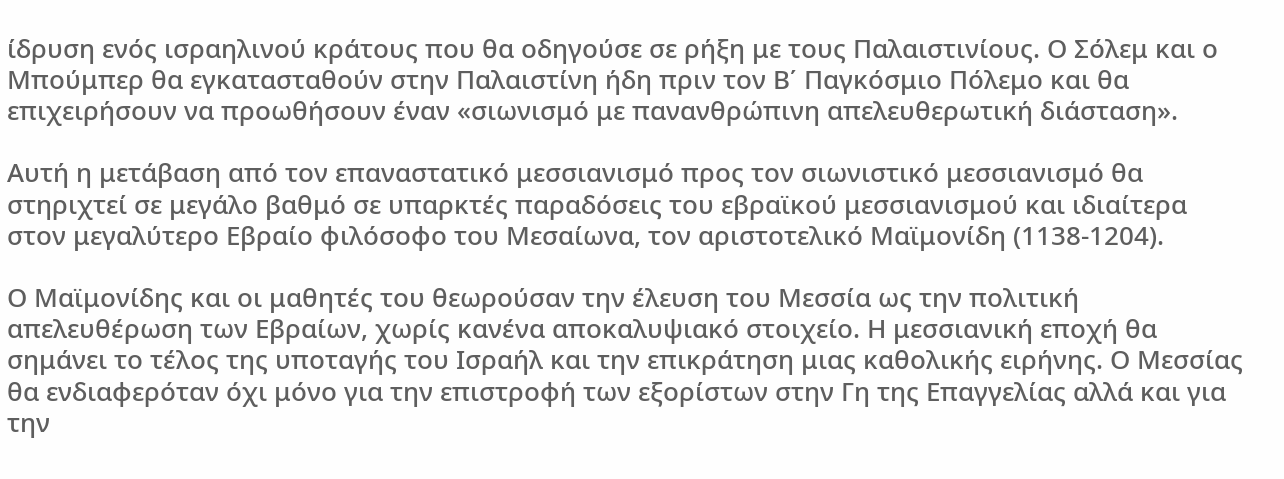ίδρυση ενός ισραηλινού κράτους που θα οδηγούσε σε ρήξη με τους Παλαιστινίους. Ο Σόλεμ και ο Μπούμπερ θα εγκατασταθούν στην Παλαιστίνη ήδη πριν τον Β΄ Παγκόσμιο Πόλεμο και θα επιχειρήσουν να προωθήσουν έναν «σιωνισμό με πανανθρώπινη απελευθερωτική διάσταση».

Αυτή η μετάβαση από τον επαναστατικό μεσσιανισμό προς τον σιωνιστικό μεσσιανισμό θα στηριχτεί σε μεγάλο βαθμό σε υπαρκτές παραδόσεις του εβραϊκού μεσσιανισμού και ιδιαίτερα στον μεγαλύτερο Εβραίο φιλόσοφο του Μεσαίωνα, τον αριστοτελικό Μαϊμονίδη (1138-1204).

Ο Μαϊμονίδης και οι μαθητές του θεωρούσαν την έλευση του Μεσσία ως την πολιτική απελευθέρωση των Εβραίων, χωρίς κανένα αποκαλυψιακό στοιχείο. Η μεσσιανική εποχή θα σημάνει το τέλος της υποταγής του Ισραήλ και την επικράτηση μιας καθολικής ειρήνης. Ο Μεσσίας θα ενδιαφερόταν όχι μόνο για την επιστροφή των εξορίστων στην Γη της Επαγγελίας αλλά και για την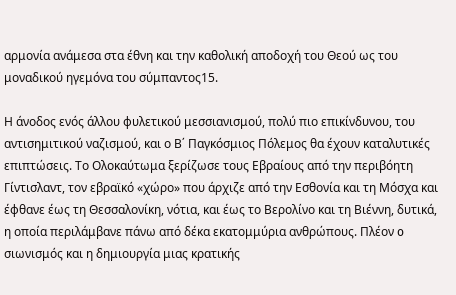αρμονία ανάμεσα στα έθνη και την καθολική αποδοχή του Θεού ως του μοναδικού ηγεμόνα του σύμπαντος15.

Η άνοδος ενός άλλου φυλετικού μεσσιανισμού, πολύ πιο επικίνδυνου, του αντισημιτικού ναζισμού, και ο Β΄ Παγκόσμιος Πόλεμος θα έχουν καταλυτικές επιπτώσεις. Το Ολοκαύτωμα ξερίζωσε τους Εβραίους από την περιβόητη Γίντισλαντ, τον εβραϊκό «χώρο» που άρχιζε από την Εσθονία και τη Μόσχα και έφθανε έως τη Θεσσαλονίκη, νότια, και έως το Βερολίνο και τη Βιέννη, δυτικά, η οποία περιλάμβανε πάνω από δέκα εκατομμύρια ανθρώπους. Πλέον o σιωνισμός και η δημιουργία μιας κρατικής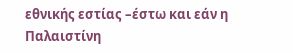εθνικής εστίας –έστω και εάν η Παλαιστίνη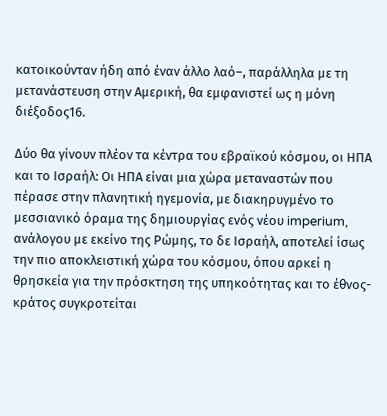κατοικούνταν ήδη από έναν άλλο λαό–, παράλληλα με τη μετανάστευση στην Αμερική, θα εμφανιστεί ως η μόνη διέξοδος16.

Δύο θα γίνουν πλέον τα κέντρα του εβραϊκού κόσμου, οι ΗΠΑ και το Ισραήλ: Οι ΗΠΑ είναι μια χώρα μεταναστών που πέρασε στην πλανητική ηγεμονία, με διακηρυγμένο το μεσσιανικό όραμα της δημιουργίας ενός νέου imperium, ανάλογου με εκείνο της Ρώμης, το δε Ισραήλ, αποτελεί ίσως την πιο αποκλειστική χώρα του κόσμου, όπου αρκεί η θρησκεία για την πρόσκτηση της υπηκοότητας και το έθνος-κράτος συγκροτείται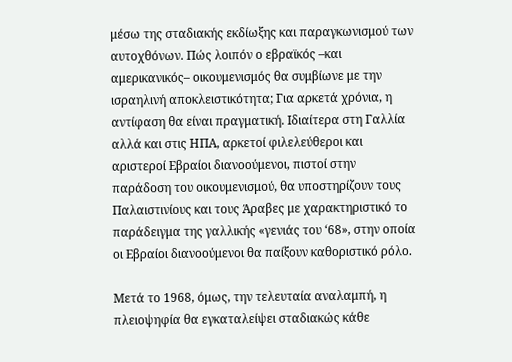μέσω της σταδιακής εκδίωξης και παραγκωνισμού των αυτοχθόνων. Πώς λοιπόν ο εβραϊκός –και αμερικανικός– οικουμενισμός θα συμβίωνε με την ισραηλινή αποκλειστικότητα; Για αρκετά χρόνια, η αντίφαση θα είναι πραγματική. Ιδιαίτερα στη Γαλλία αλλά και στις ΗΠΑ, αρκετοί φιλελεύθεροι και αριστεροί Εβραίοι διανοούμενοι, πιστοί στην παράδοση του οικουμενισμού, θα υποστηρίζουν τους Παλαιστινίους και τους Άραβες με χαρακτηριστικό το παράδειγμα της γαλλικής «γενιάς του ‘68», στην οποία οι Εβραίοι διανοούμενοι θα παίξουν καθοριστικό ρόλο.

Μετά το 1968, όμως, την τελευταία αναλαμπή, η πλειοψηφία θα εγκαταλείψει σταδιακώς κάθε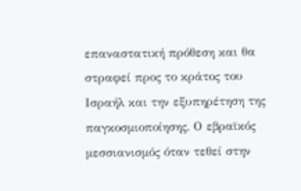επαναστατική πρόθεση και θα στραφεί προς το κράτος του Ισραήλ και την εξυπηρέτηση της παγκοσμιοποίησης. Ο εβραϊκός μεσσιανισμός όταν τεθεί στην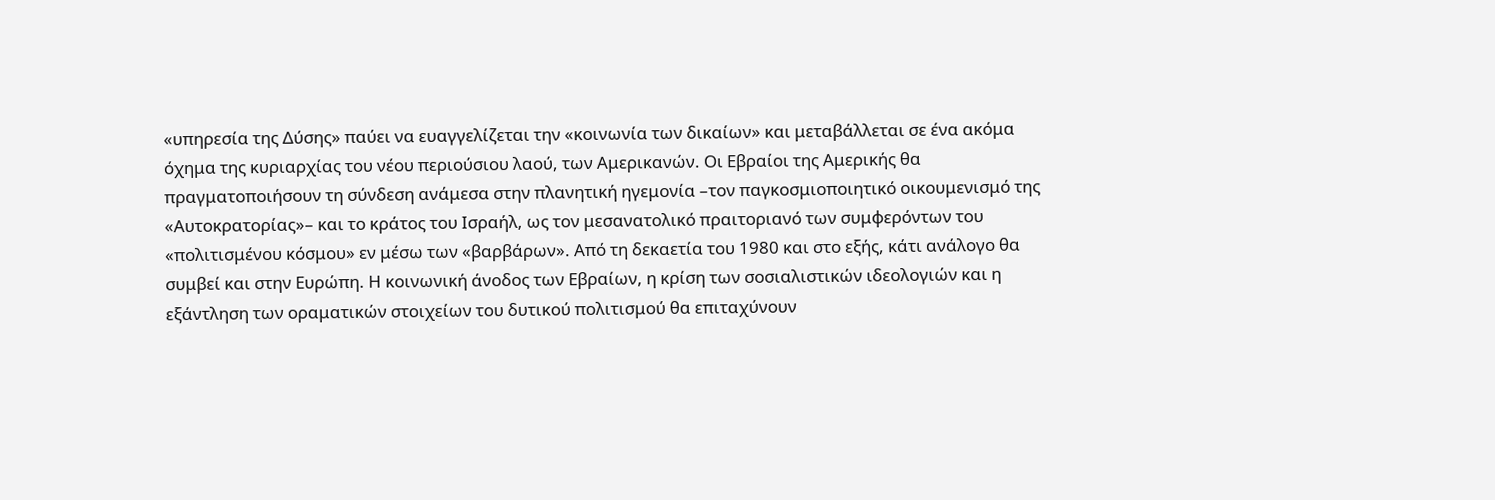«υπηρεσία της Δύσης» παύει να ευαγγελίζεται την «κοινωνία των δικαίων» και μεταβάλλεται σε ένα ακόμα όχημα της κυριαρχίας του νέου περιούσιου λαού, των Αμερικανών. Οι Εβραίοι της Αμερικής θα πραγματοποιήσουν τη σύνδεση ανάμεσα στην πλανητική ηγεμονία –τον παγκοσμιοποιητικό οικουμενισμό της «Αυτοκρατορίας»– και το κράτος του Ισραήλ, ως τον μεσανατολικό πραιτοριανό των συμφερόντων του «πολιτισμένου κόσμου» εν μέσω των «βαρβάρων». Από τη δεκαετία του 1980 και στο εξής, κάτι ανάλογο θα συμβεί και στην Ευρώπη. Η κοινωνική άνοδος των Εβραίων, η κρίση των σοσιαλιστικών ιδεολογιών και η εξάντληση των οραματικών στοιχείων του δυτικού πολιτισμού θα επιταχύνουν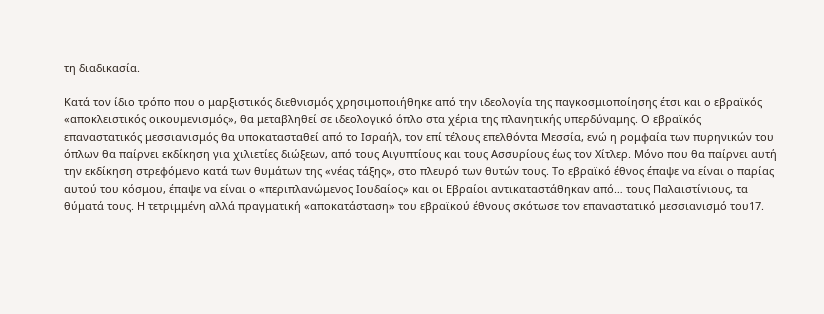τη διαδικασία.

Κατά τον ίδιο τρόπο που ο μαρξιστικός διεθνισμός χρησιμοποιήθηκε από την ιδεολογία της παγκοσμιοποίησης έτσι και ο εβραϊκός «αποκλειστικός οικουμενισμός», θα μεταβληθεί σε ιδεολογικό όπλο στα χέρια της πλανητικής υπερδύναμης. Ο εβραϊκός επαναστατικός μεσσιανισμός θα υποκατασταθεί από το Ισραήλ, τον επί τέλους επελθόντα Μεσσία, ενώ η ρομφαία των πυρηνικών του όπλων θα παίρνει εκδίκηση για χιλιετίες διώξεων, από τους Αιγυπτίους και τους Ασσυρίους έως τον Χίτλερ. Μόνο που θα παίρνει αυτή την εκδίκηση στρεφόμενο κατά των θυμάτων της «νέας τάξης», στο πλευρό των θυτών τους. Το εβραϊκό έθνος έπαψε να είναι ο παρίας αυτού του κόσμου, έπαψε να είναι ο «περιπλανώμενος Ιουδαίος» και οι Εβραίοι αντικαταστάθηκαν από… τους Παλαιστίνιους, τα θύματά τους. Η τετριμμένη αλλά πραγματική «αποκατάσταση» του εβραϊκού έθνους σκότωσε τον επαναστατικό μεσσιανισμό του17.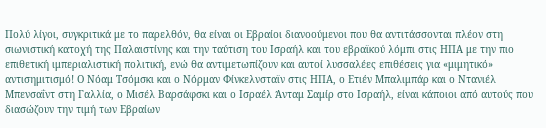Πολύ λίγοι, συγκριτικά με το παρελθόν, θα είναι οι Εβραίοι διανοούμενοι που θα αντιτάσσονται πλέον στη σιωνιστική κατοχή της Παλαιστίνης και την ταύτιση του Ισραήλ και του εβραϊκού λόμπι στις ΗΠΑ με την πιο επιθετική ιμπεριαλιστική πολιτική, ενώ θα αντιμετωπίζουν και αυτοί λυσσαλέες επιθέσεις για «μιμητικό» αντισημιτισμό! Ο Νόαμ Τσόμσκι και ο Νόρμαν Φίνκελνσταϊν στις ΗΠΑ, ο Ετιέν Μπαλιμπάρ και ο Ντανιέλ Μπενσαΐντ στη Γαλλία, ο Μισέλ Βαρσάφσκι και ο Ισραέλ Άνταμ Σαμίρ στο Ισραήλ, είναι κάποιοι από αυτούς που διασώζουν την τιμή των Εβραίων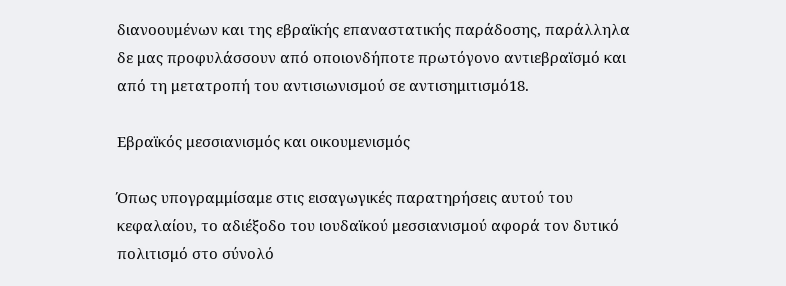διανοουμένων και της εβραϊκής επαναστατικής παράδοσης, παράλληλα δε μας προφυλάσσουν από οποιονδήποτε πρωτόγονο αντιεβραϊσμό και από τη μετατροπή του αντισιωνισμού σε αντισημιτισμό18.

Εβραϊκός μεσσιανισμός και οικουμενισμός

Όπως υπογραμμίσαμε στις εισαγωγικές παρατηρήσεις αυτού του κεφαλαίου, το αδιέξοδο του ιουδαϊκού μεσσιανισμού αφορά τον δυτικό πολιτισμό στο σύνολό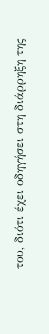του, διότι έχει οδηγήσει στη διάρρηξη της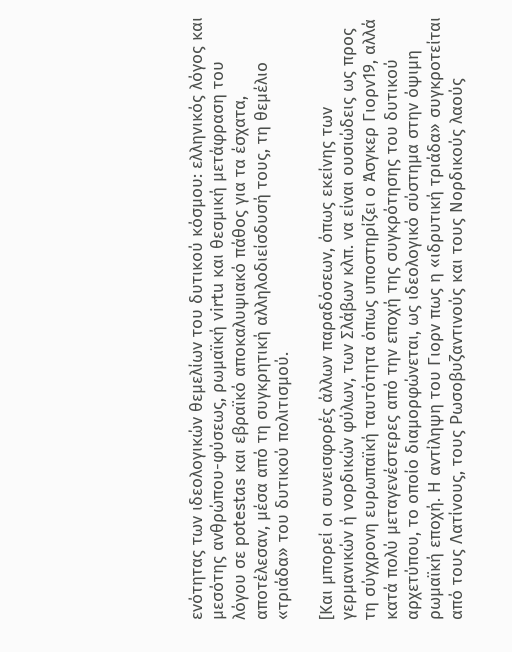ενότητας των ιδεολογικών θεμελίων του δυτικού κόσμου: ελληνικός λόγος και μεσότης ανθρώπου-φύσεως, ρωμαϊκή virtu και θεσμική μετάφραση του λόγου σε potestas και εβραϊκό αποκαλυψιακό πάθος για τα έσχατα, αποτέλεσαν, μέσα από τη συγκρητική αλληλοδιείσδυσή τους, τη θεμέλιο «τριάδα» του δυτικού πολιτισμού.

[Και μπορεί οι συνεισφορές άλλων παραδόσεων, όπως εκείνης των γερμανικών ή νορδικών φύλων, των Σλάβων κλπ. να είναι ουσιώδεις ως προς τη σύγχρονη ευρωπαϊκή ταυτότητα όπως υποστηρίζει ο Άσγκερ Γιορν19, αλλά κατά πολύ μεταγενέστερες από την εποχή της συγκρότησης του δυτικού αρχετύπου, το οποίο διαμορφώνεται, ως ιδεολογικό σύστημα στην όψιμη ρωμαϊκή εποχή. Η αντίληψη του Γιορν πως η «ιδρυτική τριάδα» συγκροτείται από τους Λατίνους, τους Ρωσοβυζαντινούς και τους Νορδικούς λαούς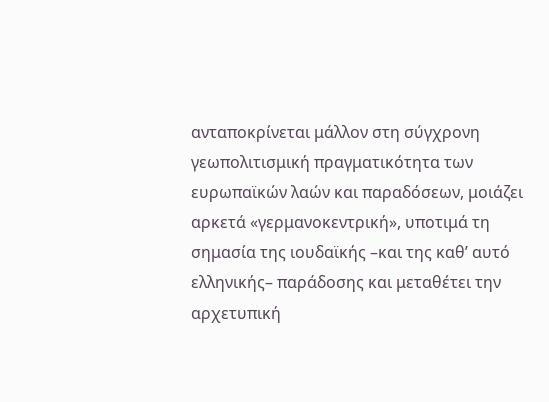ανταποκρίνεται μάλλον στη σύγχρονη γεωπολιτισμική πραγματικότητα των ευρωπαϊκών λαών και παραδόσεων, μοιάζει αρκετά «γερμανοκεντρική», υποτιμά τη σημασία της ιουδαϊκής –και της καθ’ αυτό ελληνικής– παράδοσης και μεταθέτει την αρχετυπική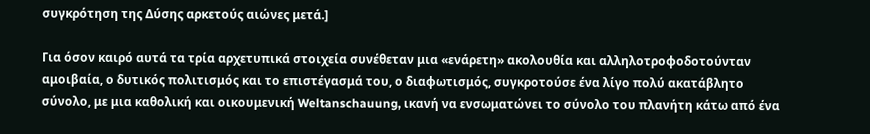συγκρότηση της Δύσης αρκετούς αιώνες μετά.]

Για όσον καιρό αυτά τα τρία αρχετυπικά στοιχεία συνέθεταν μια «ενάρετη» ακολουθία και αλληλοτροφοδοτούνταν αμοιβαία, ο δυτικός πολιτισμός και το επιστέγασμά του, ο διαφωτισμός, συγκροτούσε ένα λίγο πολύ ακατάβλητο σύνολο, με μια καθολική και οικουμενική Weltanschauung, ικανή να ενσωματώνει το σύνολο του πλανήτη κάτω από ένα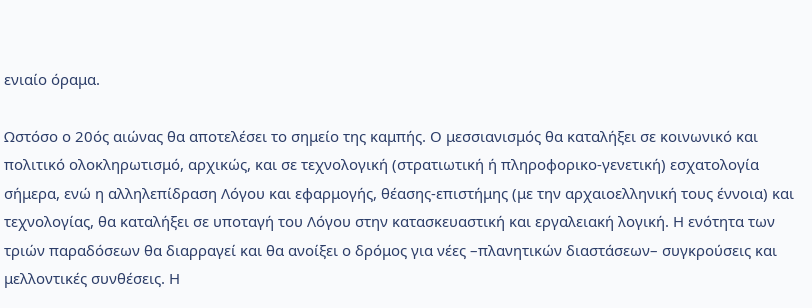ενιαίο όραμα.

Ωστόσο ο 20ός αιώνας θα αποτελέσει το σημείο της καμπής. Ο μεσσιανισμός θα καταλήξει σε κοινωνικό και πολιτικό ολοκληρωτισμό, αρχικώς, και σε τεχνολογική (στρατιωτική ή πληροφορικο-γενετική) εσχατολογία σήμερα, ενώ η αλληλεπίδραση Λόγου και εφαρμογής, θέασης-επιστήμης (με την αρχαιοελληνική τους έννοια) και τεχνολογίας, θα καταλήξει σε υποταγή του Λόγου στην κατασκευαστική και εργαλειακή λογική. Η ενότητα των τριών παραδόσεων θα διαρραγεί και θα ανοίξει ο δρόμος για νέες –πλανητικών διαστάσεων– συγκρούσεις και μελλοντικές συνθέσεις. Η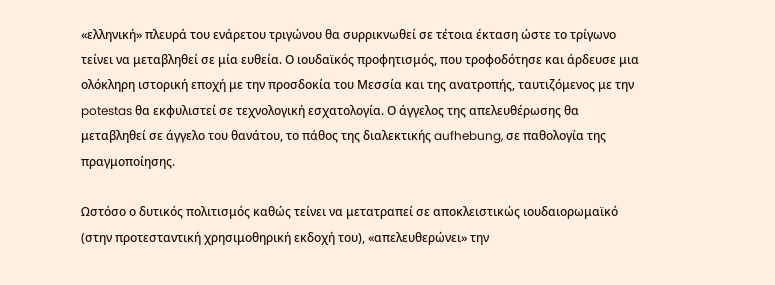«ελληνική» πλευρά του ενάρετου τριγώνου θα συρρικνωθεί σε τέτοια έκταση ώστε το τρίγωνο τείνει να μεταβληθεί σε μία ευθεία. Ο ιουδαϊκός προφητισμός, που τροφοδότησε και άρδευσε μια ολόκληρη ιστορική εποχή με την προσδοκία του Μεσσία και της ανατροπής, ταυτιζόμενος με την potestas θα εκφυλιστεί σε τεχνολογική εσχατολογία. Ο άγγελος της απελευθέρωσης θα μεταβληθεί σε άγγελο του θανάτου, το πάθος της διαλεκτικής aufhebung, σε παθολογία της πραγμοποίησης.

Ωστόσο ο δυτικός πολιτισμός καθώς τείνει να μετατραπεί σε αποκλειστικώς ιουδαιορωμαϊκό (στην προτεσταντική χρησιμοθηρική εκδοχή του), «απελευθερώνει» την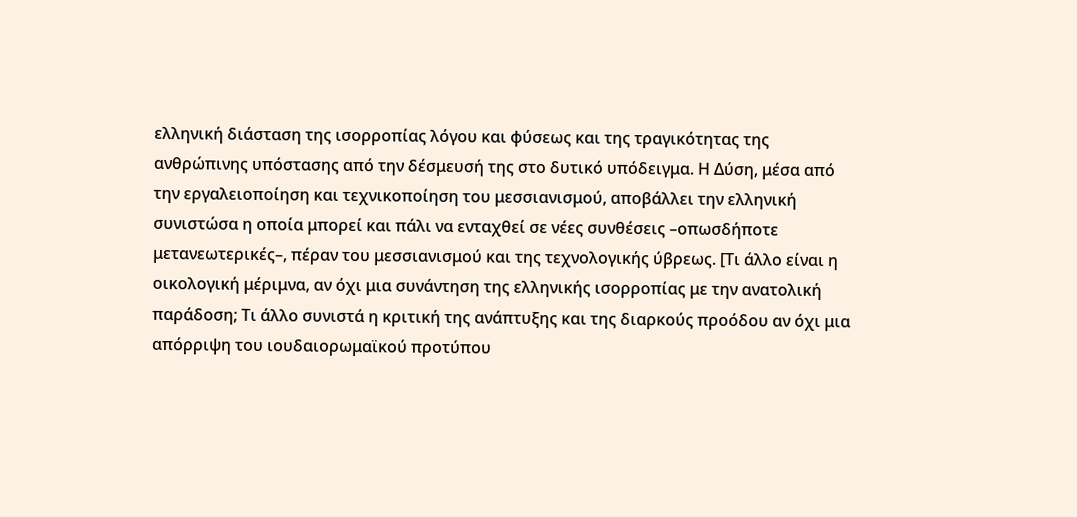ελληνική διάσταση της ισορροπίας λόγου και φύσεως και της τραγικότητας της ανθρώπινης υπόστασης από την δέσμευσή της στο δυτικό υπόδειγμα. Η Δύση, μέσα από την εργαλειοποίηση και τεχνικοποίηση του μεσσιανισμού, αποβάλλει την ελληνική συνιστώσα η οποία μπορεί και πάλι να ενταχθεί σε νέες συνθέσεις –οπωσδήποτε μετανεωτερικές–, πέραν του μεσσιανισμού και της τεχνολογικής ύβρεως. [Τι άλλο είναι η οικολογική μέριμνα, αν όχι μια συνάντηση της ελληνικής ισορροπίας με την ανατολική παράδοση; Τι άλλο συνιστά η κριτική της ανάπτυξης και της διαρκούς προόδου αν όχι μια απόρριψη του ιουδαιορωμαϊκού προτύπου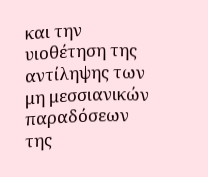και την υιοθέτηση της αντίληψης των μη μεσσιανικών παραδόσεων της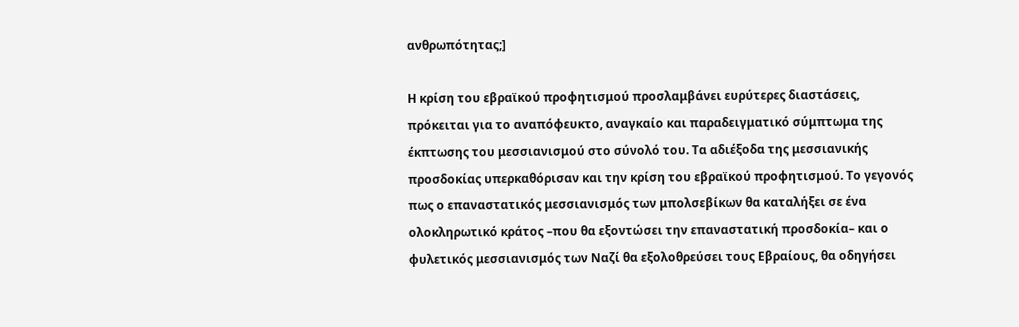ανθρωπότητας;]

Η κρίση του εβραϊκού προφητισμού προσλαμβάνει ευρύτερες διαστάσεις, πρόκειται για το αναπόφευκτο, αναγκαίο και παραδειγματικό σύμπτωμα της έκπτωσης του μεσσιανισμού στο σύνολό του. Τα αδιέξοδα της μεσσιανικής προσδοκίας υπερκαθόρισαν και την κρίση του εβραϊκού προφητισμού. Το γεγονός πως ο επαναστατικός μεσσιανισμός των μπολσεβίκων θα καταλήξει σε ένα ολοκληρωτικό κράτος –που θα εξοντώσει την επαναστατική προσδοκία– και ο φυλετικός μεσσιανισμός των Ναζί θα εξολοθρεύσει τους Εβραίους, θα οδηγήσει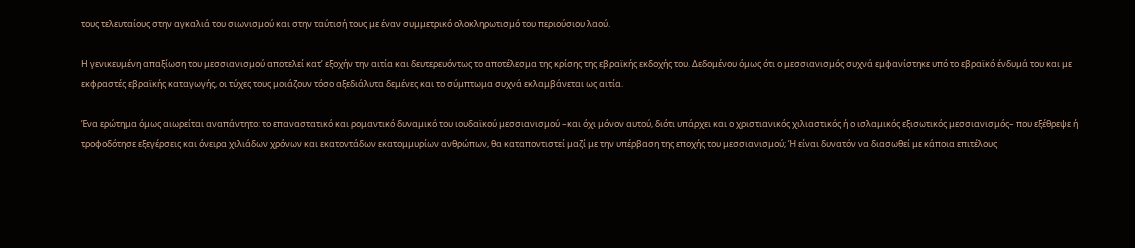τους τελευταίους στην αγκαλιά του σιωνισμού και στην ταύτισή τους με έναν συμμετρικό ολοκληρωτισμό του περιούσιου λαού.

Η γενικευμένη απαξίωση του μεσσιανισμού αποτελεί κατ’ εξοχήν την αιτία και δευτερευόντως το αποτέλεσμα της κρίσης της εβραϊκής εκδοχής του. Δεδομένου όμως ότι ο μεσσιανισμός συχνά εμφανίστηκε υπό το εβραϊκό ένδυμά του και με εκφραστές εβραϊκής καταγωγής, οι τύχες τους μοιάζουν τόσο αξεδιάλυτα δεμένες και το σύμπτωμα συχνά εκλαμβάνεται ως αιτία.

Ένα ερώτημα όμως αιωρείται αναπάντητο: το επαναστατικό και ρομαντικό δυναμικό του ιουδαϊκού μεσσιανισμού –και όχι μόνον αυτού, διότι υπάρχει και ο χριστιανικός χιλιαστικός ή ο ισλαμικός εξισωτικός μεσσιανισμός– που εξέθρεψε ή τροφοδότησε εξεγέρσεις και όνειρα χιλιάδων χρόνων και εκατοντάδων εκατομμυρίων ανθρώπων, θα καταποντιστεί μαζί με την υπέρβαση της εποχής του μεσσιανισμού; Ή είναι δυνατόν να διασωθεί με κάποια επιτέλους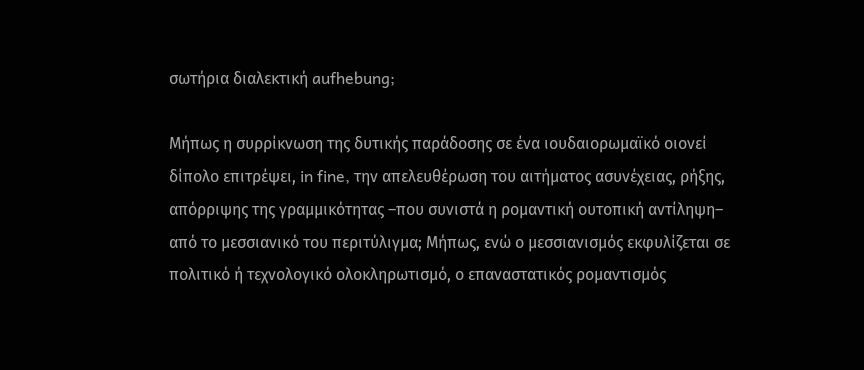σωτήρια διαλεκτική aufhebung;

Μήπως η συρρίκνωση της δυτικής παράδοσης σε ένα ιουδαιορωμαϊκό οιονεί δίπολο επιτρέψει, in fine, την απελευθέρωση του αιτήματος ασυνέχειας, ρήξης, απόρριψης της γραμμικότητας –που συνιστά η ρομαντική ουτοπική αντίληψη– από το μεσσιανικό του περιτύλιγμα; Μήπως, ενώ ο μεσσιανισμός εκφυλίζεται σε πολιτικό ή τεχνολογικό ολοκληρωτισμό, ο επαναστατικός ρομαντισμός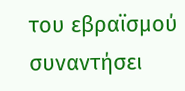του εβραϊσμού συναντήσει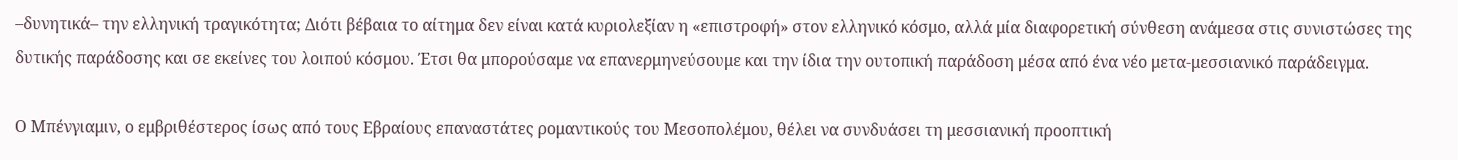–δυνητικά– την ελληνική τραγικότητα; Διότι βέβαια το αίτημα δεν είναι κατά κυριολεξίαν η «επιστροφή» στον ελληνικό κόσμο, αλλά μία διαφορετική σύνθεση ανάμεσα στις συνιστώσες της δυτικής παράδοσης και σε εκείνες του λοιπού κόσμου. Έτσι θα μπορούσαμε να επανερμηνεύσουμε και την ίδια την ουτοπική παράδοση μέσα από ένα νέο μετα-μεσσιανικό παράδειγμα.

Ο Μπένγιαμιν, ο εμβριθέστερος ίσως από τους Εβραίους επαναστάτες ρομαντικούς του Μεσοπολέμου, θέλει να συνδυάσει τη μεσσιανική προοπτική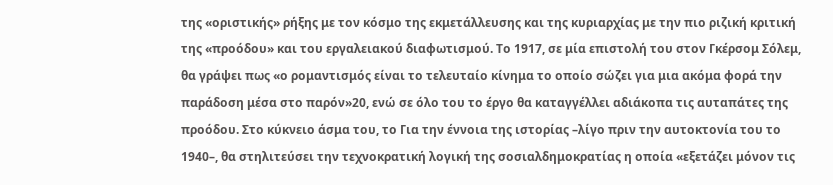της «οριστικής» ρήξης με τον κόσμο της εκμετάλλευσης και της κυριαρχίας με την πιο ριζική κριτική της «προόδου» και του εργαλειακού διαφωτισμού. Το 1917, σε μία επιστολή του στον Γκέρσομ Σόλεμ, θα γράψει πως «ο ρομαντισμός είναι το τελευταίο κίνημα το οποίο σώζει για μια ακόμα φορά την παράδοση μέσα στο παρόν»20, ενώ σε όλο του το έργο θα καταγγέλλει αδιάκοπα τις αυταπάτες της προόδου. Στο κύκνειο άσμα του, το Για την έννοια της ιστορίας –λίγο πριν την αυτοκτονία του το 1940–, θα στηλιτεύσει την τεχνοκρατική λογική της σοσιαλδημοκρατίας η οποία «εξετάζει μόνον τις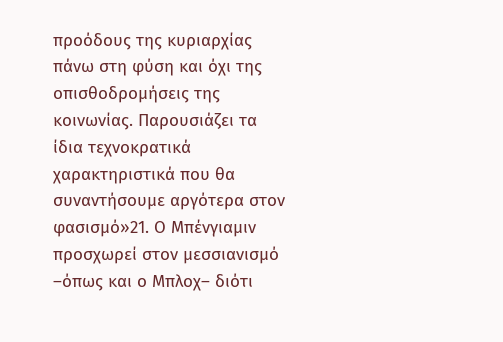προόδους της κυριαρχίας πάνω στη φύση και όχι της οπισθοδρομήσεις της κοινωνίας. Παρουσιάζει τα ίδια τεχνοκρατικά χαρακτηριστικά που θα συναντήσουμε αργότερα στον φασισμό»21. Ο Μπένγιαμιν προσχωρεί στον μεσσιανισμό –όπως και ο Μπλοχ– διότι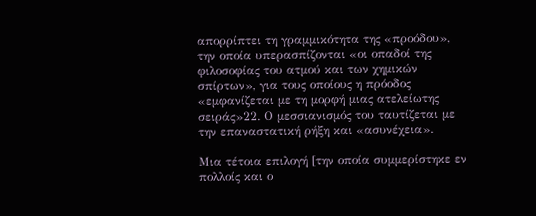απορρίπτει τη γραμμικότητα της «προόδου», την οποία υπερασπίζονται «οι οπαδοί της φιλοσοφίας του ατμού και των χημικών σπίρτων», για τους οποίους η πρόοδος «εμφανίζεται με τη μορφή μιας ατελείωτης σειράς»22. Ο μεσσιανισμός του ταυτίζεται με την επαναστατική ρήξη και «ασυνέχεια».

Μια τέτοια επιλογή [την οποία συμμερίστηκε εν πολλοίς και ο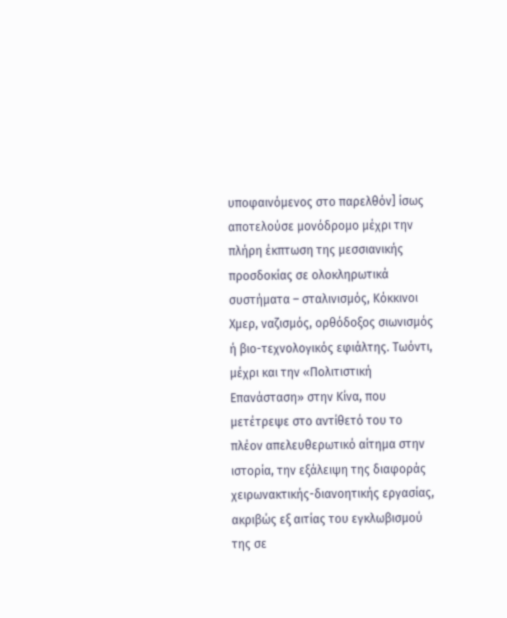υποφαινόμενος στο παρελθόν] ίσως αποτελούσε μονόδρομο μέχρι την πλήρη έκπτωση της μεσσιανικής προσδοκίας σε ολοκληρωτικά συστήματα – σταλινισμός, Κόκκινοι Χμερ, ναζισμός, ορθόδοξος σιωνισμός ή βιο-τεχνολογικός εφιάλτης. Τωόντι, μέχρι και την «Πολιτιστική Επανάσταση» στην Κίνα, που μετέτρεψε στο αντίθετό του το πλέον απελευθερωτικό αίτημα στην ιστορία, την εξάλειψη της διαφοράς χειρωνακτικής-διανοητικής εργασίας, ακριβώς εξ αιτίας του εγκλωβισμού της σε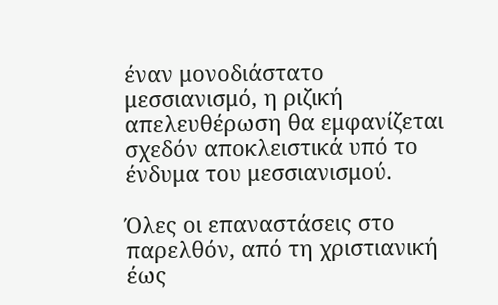έναν μονοδιάστατο μεσσιανισμό, η ριζική απελευθέρωση θα εμφανίζεται σχεδόν αποκλειστικά υπό το ένδυμα του μεσσιανισμού.

Όλες οι επαναστάσεις στο παρελθόν, από τη χριστιανική έως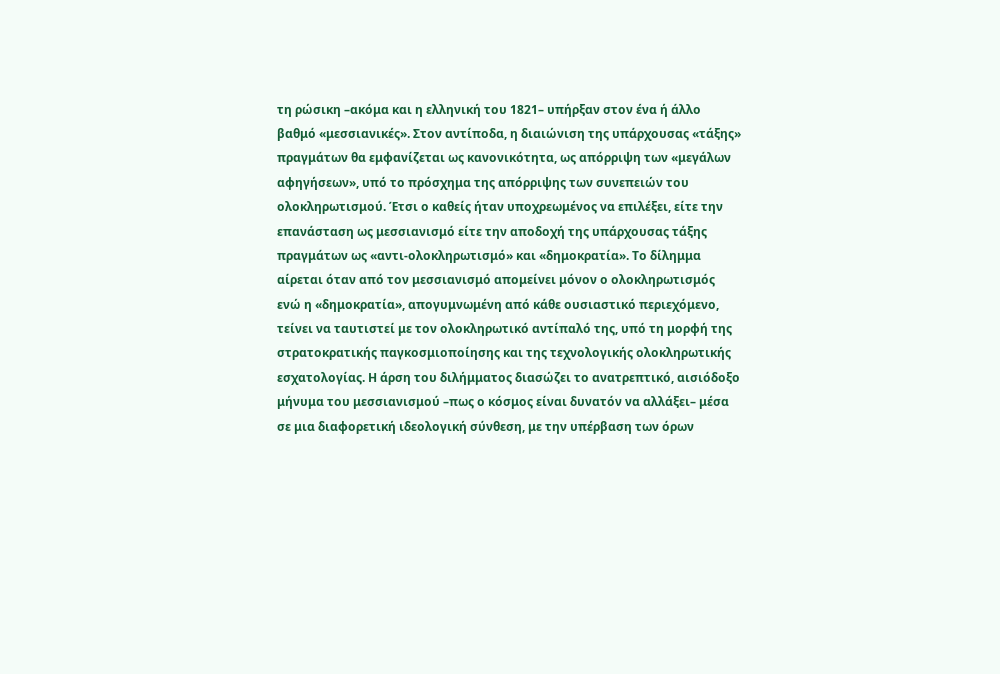τη ρώσικη –ακόμα και η ελληνική του 1821– υπήρξαν στον ένα ή άλλο βαθμό «μεσσιανικές». Στον αντίποδα, η διαιώνιση της υπάρχουσας «τάξης» πραγμάτων θα εμφανίζεται ως κανονικότητα, ως απόρριψη των «μεγάλων αφηγήσεων», υπό το πρόσχημα της απόρριψης των συνεπειών του ολοκληρωτισμού. Έτσι ο καθείς ήταν υποχρεωμένος να επιλέξει, είτε την επανάσταση ως μεσσιανισμό είτε την αποδοχή της υπάρχουσας τάξης πραγμάτων ως «αντι-ολοκληρωτισμό» και «δημοκρατία». Το δίλημμα αίρεται όταν από τον μεσσιανισμό απομείνει μόνον ο ολοκληρωτισμός ενώ η «δημοκρατία», απογυμνωμένη από κάθε ουσιαστικό περιεχόμενο, τείνει να ταυτιστεί με τον ολοκληρωτικό αντίπαλό της, υπό τη μορφή της στρατοκρατικής παγκοσμιοποίησης και της τεχνολογικής ολοκληρωτικής εσχατολογίας. Η άρση του διλήμματος διασώζει το ανατρεπτικό, αισιόδοξο μήνυμα του μεσσιανισμού –πως ο κόσμος είναι δυνατόν να αλλάξει– μέσα σε μια διαφορετική ιδεολογική σύνθεση, με την υπέρβαση των όρων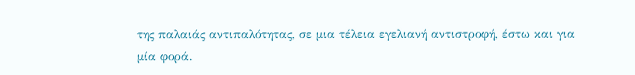της παλαιάς αντιπαλότητας, σε μια τέλεια εγελιανή αντιστροφή, έστω και για μία φορά.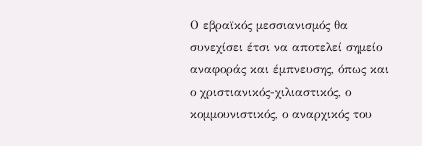Ο εβραϊκός μεσσιανισμός θα συνεχίσει έτσι να αποτελεί σημείο αναφοράς και έμπνευσης, όπως και ο χριστιανικός-χιλιαστικός, ο κομμουνιστικός, ο αναρχικός του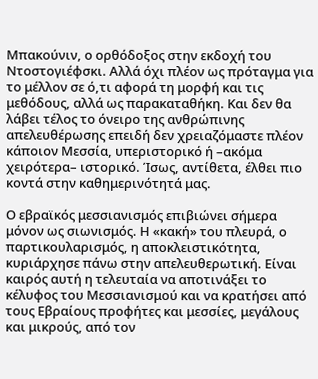Μπακούνιν, ο ορθόδοξος στην εκδοχή του Ντοστογιέφσκι. Αλλά όχι πλέον ως πρόταγμα για το μέλλον σε ό,τι αφορά τη μορφή και τις μεθόδους, αλλά ως παρακαταθήκη. Και δεν θα λάβει τέλος το όνειρο της ανθρώπινης απελευθέρωσης επειδή δεν χρειαζόμαστε πλέον κάποιον Μεσσία, υπεριστορικό ή –ακόμα χειρότερα– ιστορικό. Ίσως, αντίθετα, έλθει πιο κοντά στην καθημερινότητά μας.

Ο εβραϊκός μεσσιανισμός επιβιώνει σήμερα μόνον ως σιωνισμός. Η «κακή» του πλευρά, ο παρτικουλαρισμός, η αποκλειστικότητα, κυριάρχησε πάνω στην απελευθερωτική. Είναι καιρός αυτή η τελευταία να αποτινάξει το κέλυφος του Μεσσιανισμού και να κρατήσει από τους Εβραίους προφήτες και μεσσίες, μεγάλους και μικρούς, από τον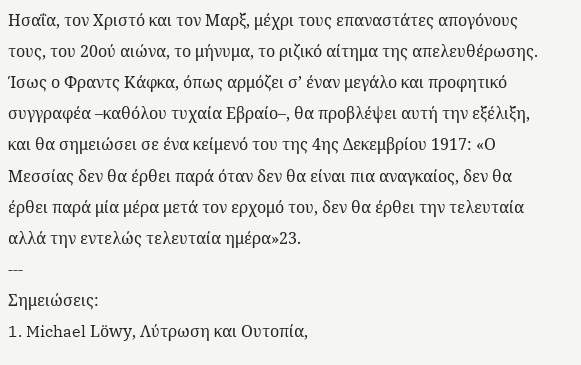Ησαΐα, τον Χριστό και τον Μαρξ, μέχρι τους επαναστάτες απογόνους τους, του 20ού αιώνα, το μήνυμα, το ριζικό αίτημα της απελευθέρωσης. Ίσως ο Φραντς Κάφκα, όπως αρμόζει σ’ έναν μεγάλο και προφητικό συγγραφέα –καθόλου τυχαία Εβραίο–, θα προβλέψει αυτή την εξέλιξη, και θα σημειώσει σε ένα κείμενό του της 4ης Δεκεμβρίου 1917: «Ο Μεσσίας δεν θα έρθει παρά όταν δεν θα είναι πια αναγκαίος, δεν θα έρθει παρά μία μέρα μετά τον ερχομό του, δεν θα έρθει την τελευταία αλλά την εντελώς τελευταία ημέρα»23.
---
Σημειώσεις:
1. Michael Löwy, Λύτρωση και Ουτοπία,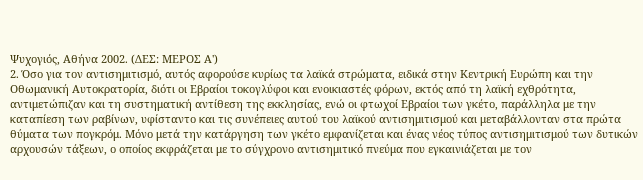Ψυχογιός, Αθήνα 2002. (ΔΕΣ: ΜΕΡΟΣ Α')
2. Όσο για τον αντισημιτισμό, αυτός αφορούσε κυρίως τα λαϊκά στρώματα, ειδικά στην Κεντρική Ευρώπη και την Οθωμανική Αυτοκρατορία, διότι οι Εβραίοι τοκογλύφοι και ενοικιαστές φόρων, εκτός από τη λαϊκή εχθρότητα, αντιμετώπιζαν και τη συστηματική αντίθεση της εκκλησίας, ενώ οι φτωχοί Εβραίοι των γκέτο, παράλληλα με την καταπίεση των ραβίνων, υφίσταντο και τις συνέπειες αυτού του λαϊκού αντισημιτισμού και μεταβάλλονταν στα πρώτα θύματα των πογκρόμ. Μόνο μετά την κατάργηση των γκέτο εμφανίζεται και ένας νέος τύπος αντισημιτισμού των δυτικών αρχουσών τάξεων, ο οποίος εκφράζεται με το σύγχρονο αντισημιτικό πνεύμα που εγκαινιάζεται με τον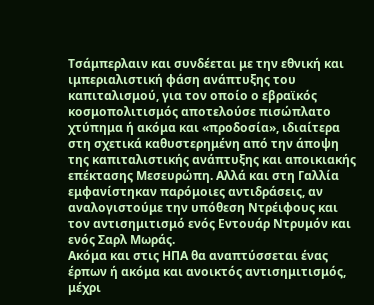Τσάμπερλαιν και συνδέεται με την εθνική και ιμπεριαλιστική φάση ανάπτυξης του καπιταλισμού, για τον οποίο ο εβραϊκός κοσμοπολιτισμός αποτελούσε πισώπλατo χτύπημα ή ακόμα και «προδοσία», ιδιαίτερα στη σχετικά καθυστερημένη από την άποψη της καπιταλιστικής ανάπτυξης και αποικιακής επέκτασης Μεσευρώπη. Αλλά και στη Γαλλία εμφανίστηκαν παρόμοιες αντιδράσεις, αν αναλογιστούμε την υπόθεση Ντρέιφους και τον αντισημιτισμό ενός Εντουάρ Ντρυμόν και ενός Σαρλ Μωράς.
Ακόμα και στις ΗΠΑ θα αναπτύσσεται ένας έρπων ή ακόμα και ανοικτός αντισημιτισμός, μέχρι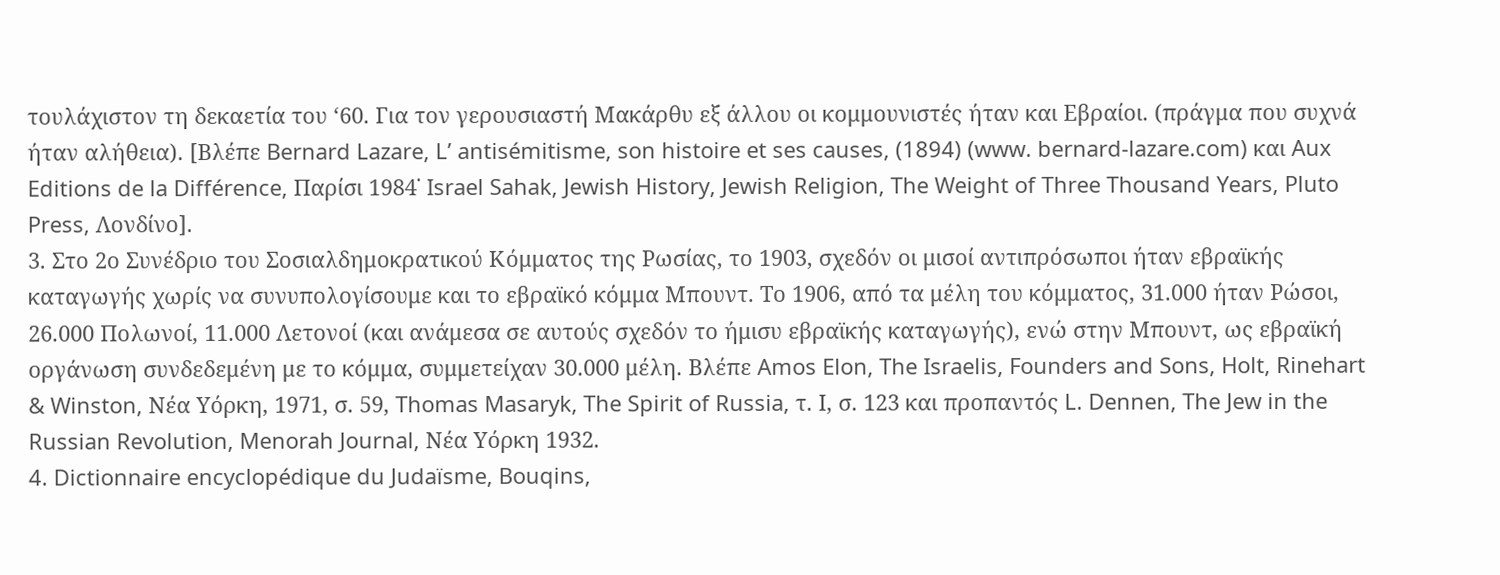τουλάχιστον τη δεκαετία του ‘60. Για τον γερουσιαστή Μακάρθυ εξ άλλου οι κομμουνιστές ήταν και Εβραίοι. (πράγμα που συχνά ήταν αλήθεια). [Βλέπε Bernard Lazare, L’ antisémitisme, son histoire et ses causes, (1894) (www. bernard-lazare.com) και Aux Editions de la Différence, Παρίσι 1984˙ Israel Sahak, Jewish History, Jewish Religion, The Weight of Three Thousand Years, Pluto Press, Λονδίνο].
3. Στο 2ο Συνέδριο του Σοσιαλδημοκρατικού Κόμματος της Ρωσίας, το 1903, σχεδόν οι μισοί αντιπρόσωποι ήταν εβραϊκής καταγωγής χωρίς να συνυπολογίσουμε και το εβραϊκό κόμμα Μπουντ. Το 1906, από τα μέλη του κόμματος, 31.000 ήταν Ρώσοι, 26.000 Πολωνοί, 11.000 Λετονοί (και ανάμεσα σε αυτούς σχεδόν το ήμισυ εβραϊκής καταγωγής), ενώ στην Μπουντ, ως εβραϊκή οργάνωση συνδεδεμένη με το κόμμα, συμμετείχαν 30.000 μέλη. Βλέπε Amos Elon, The Israelis, Founders and Sons, Holt, Rinehart & Winston, Νέα Υόρκη, 1971, σ. 59, Thomas Masaryk, The Spirit of Russia, τ. Ι, σ. 123 και προπαντός L. Dennen, The Jew in the Russian Revolution, Menorah Journal, Νέα Υόρκη 1932.
4. Dictionnaire encyclopédique du Judaïsme, Bouqins,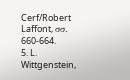Cerf/Robert Laffont, σσ. 660-664.
5. L. Wittgenstein,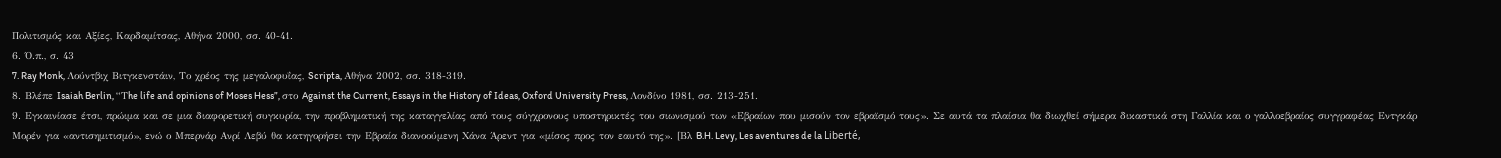Πολιτισμός και Αξίες, Καρδαμίτσας, Αθήνα 2000, σσ. 40-41.
6. Ό.π., σ. 43
7. Ray Monk, Λούντβιχ Βιτγκενστάιν, Το χρέος της μεγαλοφυΐας, Scripta, Αθήνα 2002, σσ. 318-319.
8. Βλέπε Isaiah Berlin, “Τhe life and opinions of Moses Hess”, στο Against the Current, Essays in the History of Ideas, Oxford University Press, Λονδίνο 1981, σσ. 213-251.
9. Εγκαινίασε έτσι, πρώιμα και σε μια διαφορετική συγκυρία, την προβληματική της καταγγελίας από τους σύγχρονους υποστηρικτές του σιωνισμού των «Εβραίων που μισούν τον εβραϊσμό τους». Σε αυτά τα πλαίσια θα διωχθεί σήμερα δικαστικά στη Γαλλία και ο γαλλοεβραίος συγγραφέας Εντγκάρ Μορέν για «αντισημιτισμό», ενώ ο Μπερνάρ Ανρί Λεβύ θα κατηγορήσει την Εβραία διανοούμενη Χάνα Άρεντ για «μίσος προς τον εαυτό της». [Βλ B.H. Levy, Les aventures de la Liberté,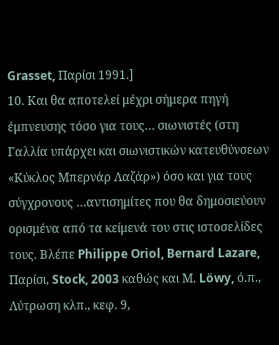Grasset, Παρίσι 1991.]
10. Και θα αποτελεί μέχρι σήμερα πηγή έμπνευσης τόσο για τους… σιωνιστές (στη Γαλλία υπάρχει και σιωνιστικών κατευθύνσεων «Κύκλος Μπερνάρ Λαζάρ») όσο και για τους σύγχρονους …αντισημίτες που θα δημοσιεύουν ορισμένα από τα κείμενά του στις ιστοσελίδες τους. Βλέπε Philippe Oriol, Bernard Lazare, Παρίσι, Stock, 2003 καθώς και Μ. Löwy, ό.π., Λύτρωση κλπ., κεφ. 9,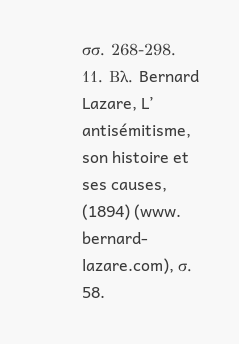σσ. 268-298.
11. Βλ. Bernard Lazare, L’ antisémitisme, son histoire et ses causes, (1894) (www. bernard-lazare.com), σ. 58.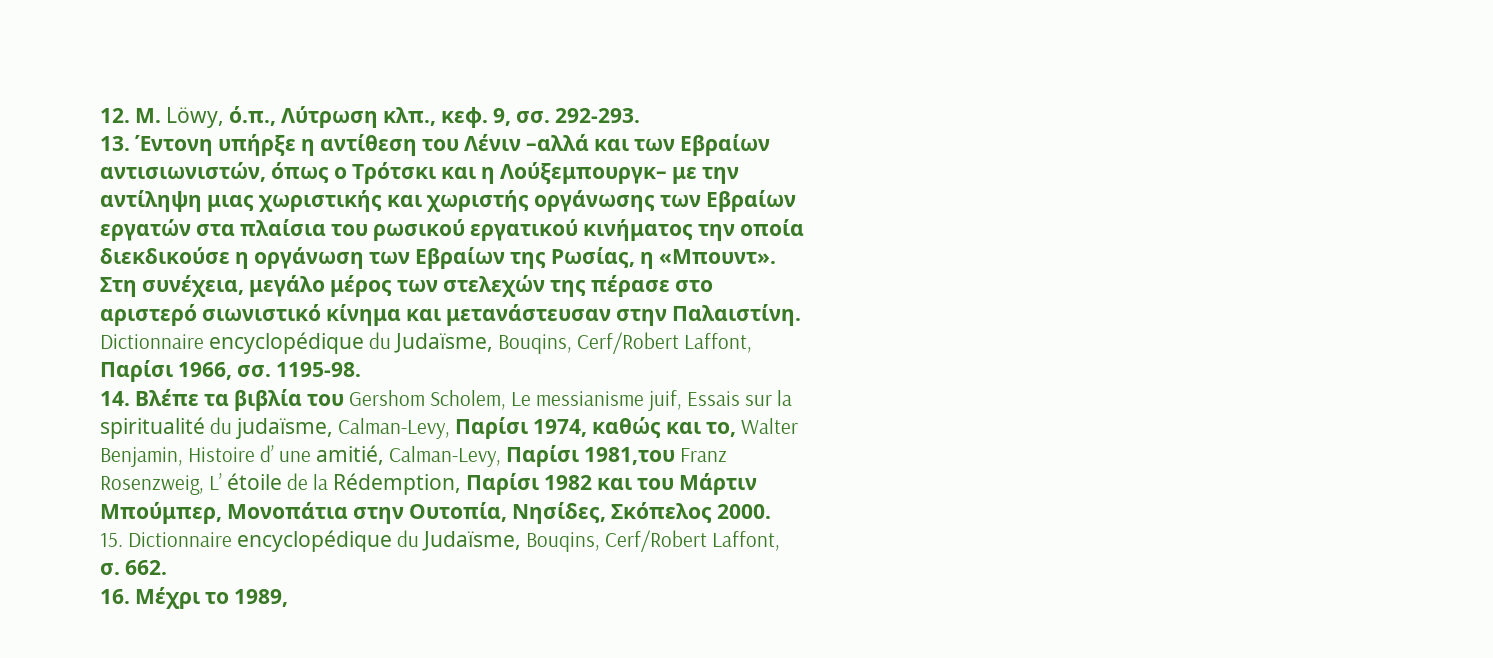12. Μ. Löwy, ό.π., Λύτρωση κλπ., κεφ. 9, σσ. 292-293.
13. Έντονη υπήρξε η αντίθεση του Λένιν –αλλά και των Εβραίων αντισιωνιστών, όπως ο Τρότσκι και η Λούξεμπουργκ– με την αντίληψη μιας χωριστικής και χωριστής οργάνωσης των Εβραίων εργατών στα πλαίσια του ρωσικού εργατικού κινήματος την οποία διεκδικούσε η οργάνωση των Εβραίων της Ρωσίας, η «Μπουντ». Στη συνέχεια, μεγάλο μέρος των στελεχών της πέρασε στο αριστερό σιωνιστικό κίνημα και μετανάστευσαν στην Παλαιστίνη. Dictionnaire encyclopédique du Judaïsme, Bouqins, Cerf/Robert Laffont, Παρίσι 1966, σσ. 1195-98.
14. Βλέπε τα βιβλία του Gershom Scholem, Le messianisme juif, Essais sur la spiritualité du judaïsme, Calman-Levy, Παρίσι 1974, καθώς και το, Walter Benjamin, Histoire d’ une amitié, Calman-Levy, Παρίσι 1981,του Franz Rosenzweig, L’ étoile de la Rédemption, Παρίσι 1982 και του Μάρτιν Μπούμπερ, Μονοπάτια στην Ουτοπία, Νησίδες, Σκόπελος 2000.
15. Dictionnaire encyclopédique du Judaïsme, Bouqins, Cerf/Robert Laffont, σ. 662.
16. Μέχρι το 1989,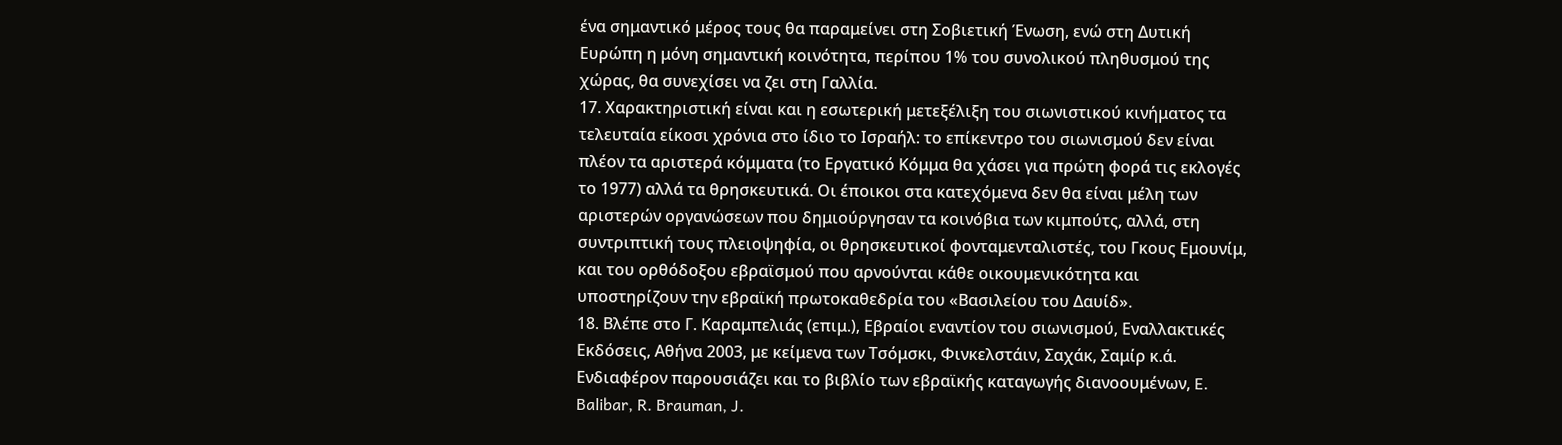ένα σημαντικό μέρος τους θα παραμείνει στη Σοβιετική Ένωση, ενώ στη Δυτική Ευρώπη η μόνη σημαντική κοινότητα, περίπου 1% του συνολικού πληθυσμού της χώρας, θα συνεχίσει να ζει στη Γαλλία.
17. Χαρακτηριστική είναι και η εσωτερική μετεξέλιξη του σιωνιστικού κινήματος τα τελευταία είκοσι χρόνια στο ίδιο το Ισραήλ: το επίκεντρο του σιωνισμού δεν είναι πλέον τα αριστερά κόμματα (το Εργατικό Κόμμα θα χάσει για πρώτη φορά τις εκλογές το 1977) αλλά τα θρησκευτικά. Οι έποικοι στα κατεχόμενα δεν θα είναι μέλη των αριστερών οργανώσεων που δημιούργησαν τα κοινόβια των κιμπούτς, αλλά, στη συντριπτική τους πλειοψηφία, οι θρησκευτικοί φονταμενταλιστές, του Γκους Εμουνίμ, και του ορθόδοξου εβραϊσμού που αρνούνται κάθε οικουμενικότητα και υποστηρίζουν την εβραϊκή πρωτοκαθεδρία του «Βασιλείου του Δαυίδ».
18. Βλέπε στο Γ. Καραμπελιάς (επιμ.), Εβραίοι εναντίον του σιωνισμού, Εναλλακτικές Εκδόσεις, Αθήνα 2003, με κείμενα των Τσόμσκι, Φινκελστάιν, Σαχάκ, Σαμίρ κ.ά. Eνδιαφέρον παρουσιάζει και το βιβλίο των εβραϊκής καταγωγής διανοουμένων, E. Balibar, R. Brauman, J.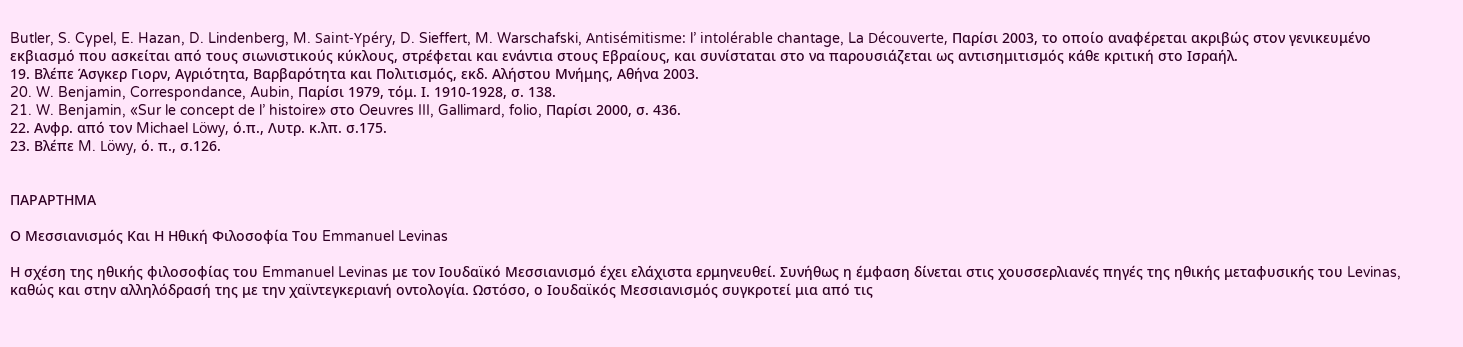Butler, S. Cypel, E. Hazan, D. Lindenberg, M. Saint-Ypéry, D. Sieffert, M. Warschafski, Antisémitisme: l’ intolérable chantage, La Découverte, Παρίσι 2003, το οποίο αναφέρεται ακριβώς στον γενικευμένο εκβιασμό που ασκείται από τους σιωνιστικούς κύκλους, στρέφεται και ενάντια στους Εβραίους, και συνίσταται στο να παρουσιάζεται ως αντισημιτισμός κάθε κριτική στο Ισραήλ.
19. Βλέπε Άσγκερ Γιορν, Αγριότητα, Βαρβαρότητα και Πολιτισμός, εκδ. Αλήστου Μνήμης, Αθήνα 2003.
20. W. Benjamin, Correspondance, Aubin, Παρίσι 1979, τόμ. Ι. 1910-1928, σ. 138.
21. W. Benjamin, «Sur le concept de l’ histoire» στο Oeuvres III, Gallimard, folio, Παρίσι 2000, σ. 436.
22. Ανφρ. από τον Michael Löwy, ό.π., Λυτρ. κ.λπ. σ.175.
23. Βλέπε M. Löwy, ό. π., σ.126.


ΠΑΡΑΡΤΗΜΑ

Ο Μεσσιανισμός Και Η Ηθική Φιλοσοφία Του Emmanuel Levinas

Η σχέση της ηθικής φιλοσοφίας του Emmanuel Levinas με τον Ιουδαϊκό Μεσσιανισμό έχει ελάχιστα ερμηνευθεί. Συνήθως η έμφαση δίνεται στις χουσσερλιανές πηγές της ηθικής μεταφυσικής του Levinas, καθώς και στην αλληλόδρασή της με την χαϊντεγκεριανή οντολογία. Ωστόσο, ο Ιουδαϊκός Μεσσιανισμός συγκροτεί μια από τις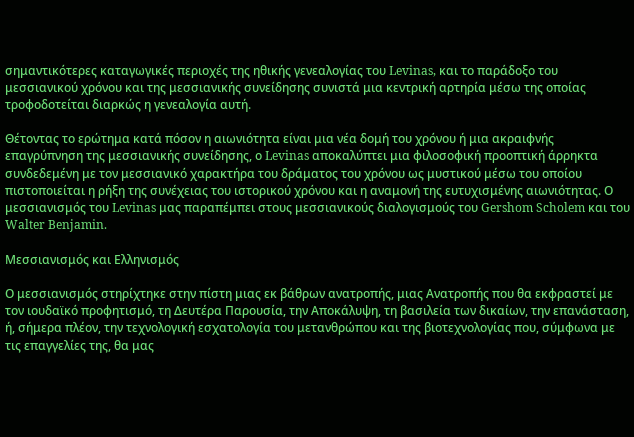σημαντικότερες καταγωγικές περιοχές της ηθικής γενεαλογίας του Levinas, και το παράδοξο του μεσσιανικού χρόνου και της μεσσιανικής συνείδησης συνιστά μια κεντρική αρτηρία μέσω της οποίας τροφοδοτείται διαρκώς η γενεαλογία αυτή.

Θέτοντας το ερώτημα κατά πόσον η αιωνιότητα είναι μια νέα δομή του χρόνου ή μια ακραιφνής επαγρύπνηση της μεσσιανικής συνείδησης, ο Levinas αποκαλύπτει μια φιλοσοφική προοπτική άρρηκτα συνδεδεμένη με τον μεσσιανικό χαρακτήρα του δράματος του χρόνου ως μυστικού μέσω του οποίου πιστοποιείται η ρήξη της συνέχειας του ιστορικού χρόνου και η αναμονή της ευτυχισμένης αιωνιότητας. Ο μεσσιανισμός του Levinas μας παραπέμπει στους μεσσιανικούς διαλογισμούς του Gershom Scholem και του Walter Benjamin.

Μεσσιανισμός και Ελληνισμός

Ο μεσσιανισμός στηρίχτηκε στην πίστη μιας εκ βάθρων ανατροπής, μιας Ανατροπής που θα εκφραστεί με τον ιουδαϊκό προφητισμό, τη Δευτέρα Παρουσία, την Αποκάλυψη, τη βασιλεία των δικαίων, την επανάσταση, ή, σήμερα πλέον, την τεχνολογική εσχατολογία του μετανθρώπου και της βιοτεχνολογίας που, σύμφωνα με τις επαγγελίες της, θα μας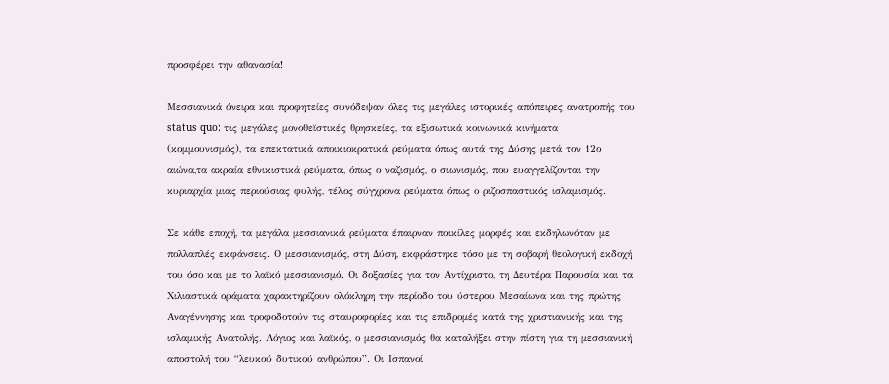προσφέρει την αθανασία!

Μεσσιανικά όνειρα και προφητείες συνόδεψαν όλες τις μεγάλες ιστορικές απόπειρες ανατροπής του status quo: τις μεγάλες μονοθεϊστικές θρησκείες, τα εξισωτικά κοινωνικά κινήματα (κομμουνισμός), τα επεκτατικά αποικιοκρατικά ρεύματα όπως αυτά της Δύσης μετά τον 12ο αιώνα,τα ακραία εθνικιστικά ρεύματα, όπως ο ναζισμός, ο σιωνισμός, που ευαγγελίζονται την κυριαρχία μιας περιούσιας φυλής, τέλος σύγχρονα ρεύματα όπως ο ριζοσπαστικός ισλαμισμός.

Σε κάθε εποχή, τα μεγάλα μεσσιανικά ρεύματα έπαιρναν ποικίλες μορφές και εκδηλωνόταν με πολλαπλές εκφάνσεις. Ο μεσσιανισμός, στη Δύση, εκφράστηκε τόσο με τη σοβαρή θεολογική εκδοχή του όσο και με το λαϊκό μεσσιανισμό. Οι δοξασίες για τον Αντίχριστο, τη Δευτέρα Παρουσία και τα Χιλιαστικά οράματα χαρακτηρίζουν ολόκληρη την περίοδο του ύστερου Μεσαίωνα και της πρώτης Αναγέννησης και τροφοδοτούν τις σταυροφορίες και τις επιδρομές κατά της χριστιανικής και της ισλαμικής Ανατολής. Λόγιος και λαϊκός, ο μεσσιανισμός θα καταλήξει στην πίστη για τη μεσσιανική αποστολή του “λευκού δυτικού ανθρώπου”. Οι Ισπανοί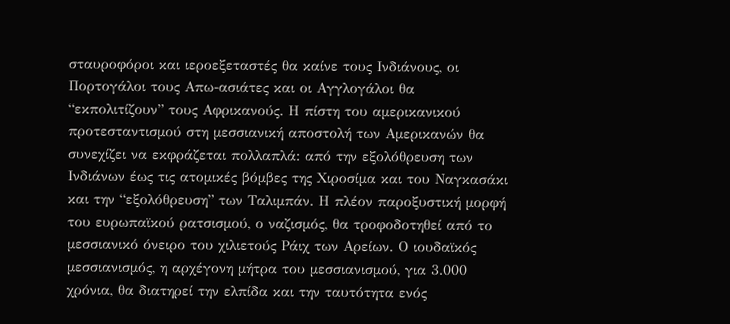σταυροφόροι και ιεροεξεταστές θα καίνε τους Ινδιάνους, οι Πορτογάλοι τους Απω-ασιάτες και οι Αγγλογάλοι θα “εκπολιτίζουν” τους Αφρικανούς. Η πίστη του αμερικανικού προτεσταντισμού στη μεσσιανική αποστολή των Αμερικανών θα συνεχίζει να εκφράζεται πολλαπλά: από την εξολόθρευση των Ινδιάνων έως τις ατομικές βόμβες της Χιροσίμα και του Ναγκασάκι και την “εξολόθρευση” των Ταλιμπάν. Η πλέον παροξυστική μορφή του ευρωπαϊκού ρατσισμού, ο ναζισμός, θα τροφοδοτηθεί από το μεσσιανικό όνειρο του χιλιετούς Ράιχ των Αρείων. Ο ιουδαϊκός μεσσιανισμός, η αρχέγονη μήτρα του μεσσιανισμού, για 3.000 χρόνια, θα διατηρεί την ελπίδα και την ταυτότητα ενός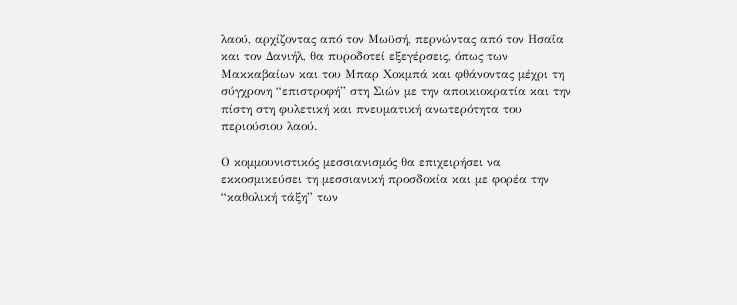λαού, αρχίζοντας από τον Μωϋσή, περνώντας από τον Ησαΐα και τον Δανιήλ, θα πυροδοτεί εξεγέρσεις, όπως των Μακκαβαίων και του Μπαρ Χοκμπά και φθάνοντας μέχρι τη σύγχρονη “επιστροφή” στη Σιών με την αποικιοκρατία και την πίστη στη φυλετική και πνευματική ανωτερότητα του περιούσιου λαού.

Ο κομμουνιστικός μεσσιανισμός θα επιχειρήσει να εκκοσμικεύσει τη μεσσιανική προσδοκία και με φορέα την “καθολική τάξη” των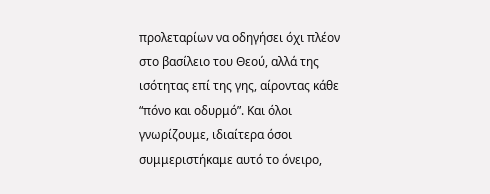προλεταρίων να οδηγήσει όχι πλέον στο βασίλειο του Θεού, αλλά της ισότητας επί της γης, αίροντας κάθε “πόνο και οδυρμό”. Και όλοι γνωρίζουμε, ιδιαίτερα όσοι συμμεριστήκαμε αυτό το όνειρο,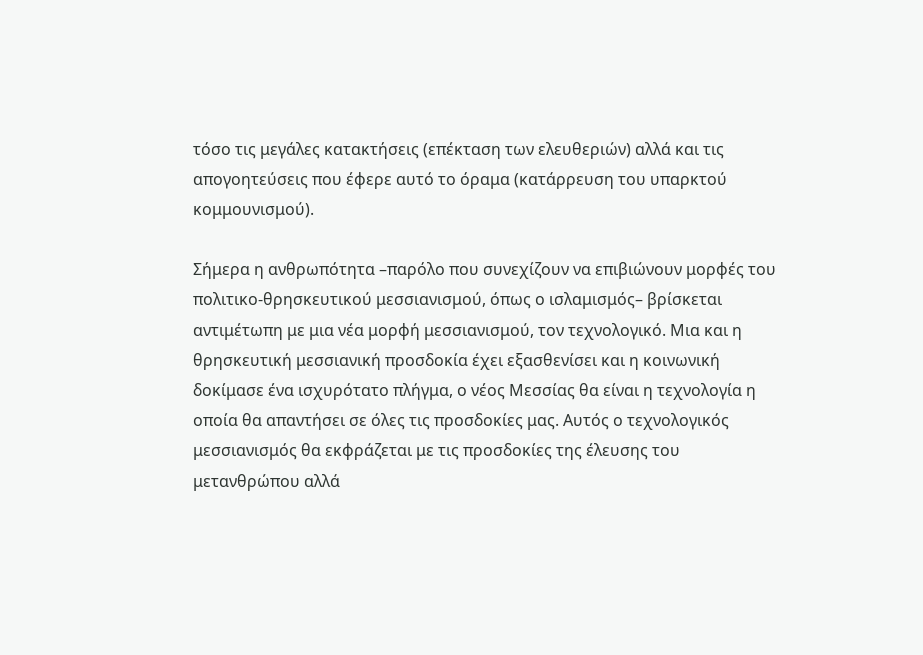τόσο τις μεγάλες κατακτήσεις (επέκταση των ελευθεριών) αλλά και τις απογοητεύσεις που έφερε αυτό το όραμα (κατάρρευση του υπαρκτού κομμουνισμού).

Σήμερα η ανθρωπότητα –παρόλο που συνεχίζουν να επιβιώνουν μορφές του πολιτικο-θρησκευτικού μεσσιανισμού, όπως ο ισλαμισμός– βρίσκεται αντιμέτωπη με μια νέα μορφή μεσσιανισμού, τον τεχνολογικό. Μια και η θρησκευτική μεσσιανική προσδοκία έχει εξασθενίσει και η κοινωνική δοκίμασε ένα ισχυρότατο πλήγμα, ο νέος Μεσσίας θα είναι η τεχνολογία η οποία θα απαντήσει σε όλες τις προσδοκίες μας. Αυτός ο τεχνολογικός μεσσιανισμός θα εκφράζεται με τις προσδοκίες της έλευσης του μετανθρώπου αλλά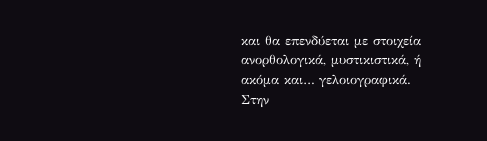και θα επενδύεται με στοιχεία ανορθολογικά, μυστικιστικά, ή ακόμα και… γελοιογραφικά. Στην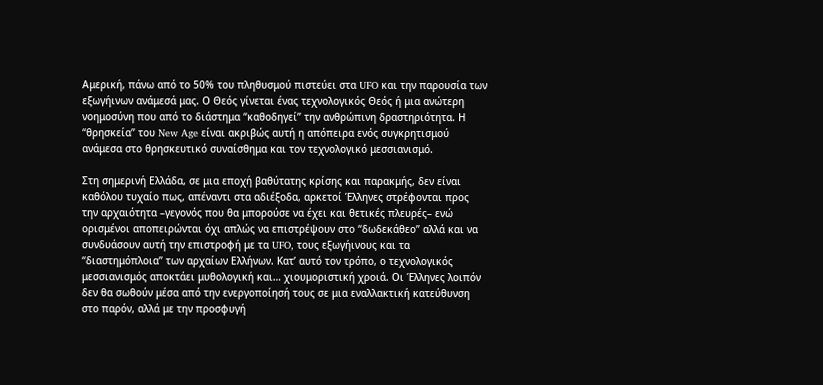Αμερική, πάνω από το 50% του πληθυσμού πιστεύει στα UFO και την παρουσία των εξωγήινων ανάμεσά μας. Ο Θεός γίνεται ένας τεχνολογικός Θεός ή μια ανώτερη νοημοσύνη που από το διάστημα “καθοδηγεί” την ανθρώπινη δραστηριότητα. Η “θρησκεία” του New Age είναι ακριβώς αυτή η απόπειρα ενός συγκρητισμού ανάμεσα στο θρησκευτικό συναίσθημα και τον τεχνολογικό μεσσιανισμό.

Στη σημερινή Ελλάδα, σε μια εποχή βαθύτατης κρίσης και παρακμής, δεν είναι καθόλου τυχαίο πως, απέναντι στα αδιέξοδα, αρκετοί Έλληνες στρέφονται προς την αρχαιότητα –γεγονός που θα μπορούσε να έχει και θετικές πλευρές– ενώ ορισμένοι αποπειρώνται όχι απλώς να επιστρέψουν στο “δωδεκάθεο” αλλά και να συνδυάσουν αυτή την επιστροφή με τα UFO, τους εξωγήινους και τα “διαστημόπλοια” των αρχαίων Ελλήνων. Κατ’ αυτό τον τρόπο, ο τεχνολογικός μεσσιανισμός αποκτάει μυθολογική και… χιουμοριστική χροιά. Οι Έλληνες λοιπόν δεν θα σωθούν μέσα από την ενεργοποίησή τους σε μια εναλλακτική κατεύθυνση στο παρόν, αλλά με την προσφυγή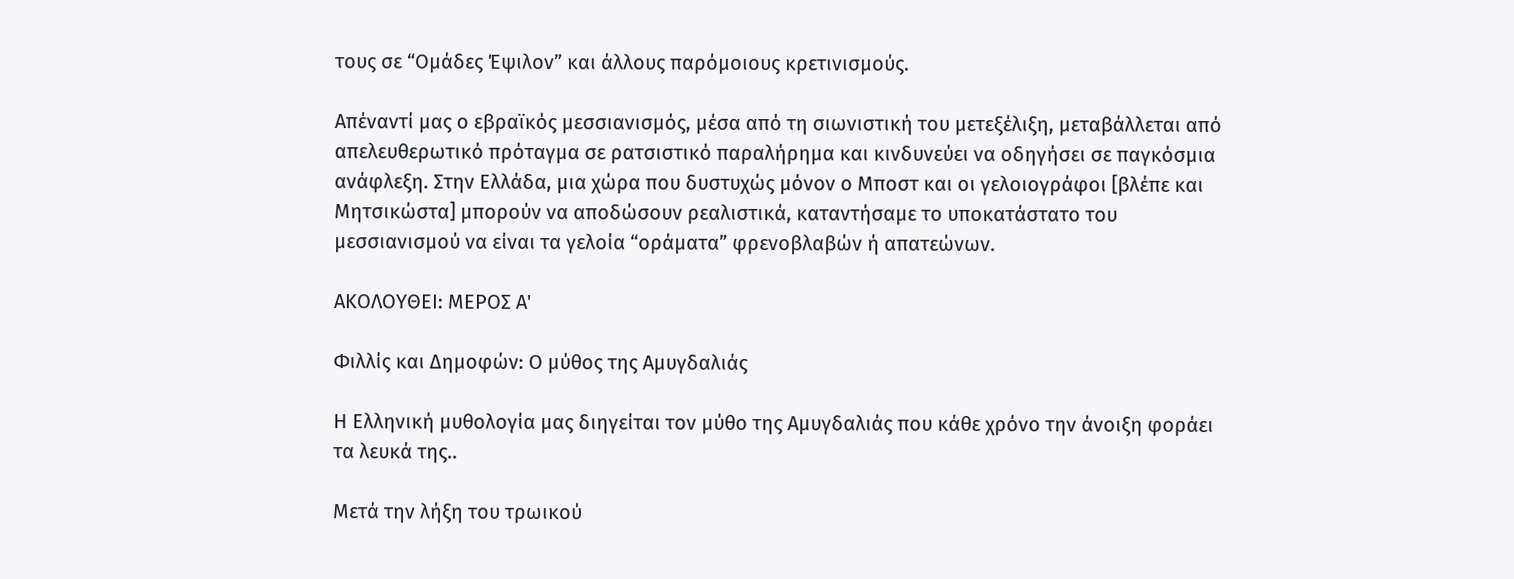τους σε “Ομάδες Έψιλον” και άλλους παρόμοιους κρετινισμούς.

Απέναντί μας ο εβραϊκός μεσσιανισμός, μέσα από τη σιωνιστική του μετεξέλιξη, μεταβάλλεται από απελευθερωτικό πρόταγμα σε ρατσιστικό παραλήρημα και κινδυνεύει να οδηγήσει σε παγκόσμια ανάφλεξη. Στην Ελλάδα, μια χώρα που δυστυχώς μόνον ο Μποστ και οι γελοιογράφοι [βλέπε και Μητσικώστα] μπορούν να αποδώσουν ρεαλιστικά, καταντήσαμε το υποκατάστατο του μεσσιανισμού να είναι τα γελοία “οράματα” φρενοβλαβών ή απατεώνων.

ΑΚΟΛΟΥΘΕΙ: ΜΕΡΟΣ Α'

Φιλλίς και Δημοφών: Ο μύθος της Αμυγδαλιάς

Η Ελληνική μυθολογία μας διηγείται τον μύθο της Αμυγδαλιάς που κάθε χρόνο την άνοιξη φοράει τα λευκά της..

Μετά την λήξη του τρωικού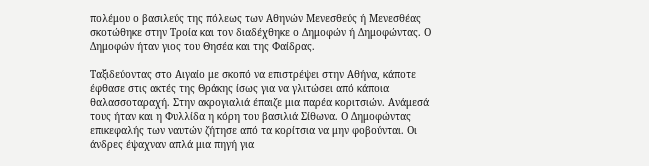πολέμου ο βασιλεύς της πόλεως των Αθηνών Μενεσθεύς ή Μενεσθέας σκοτώθηκε στην Τροία και τον διαδέχθηκε ο Δημοφών ή Δημοφώντας. Ο Δημοφών ήταν γιος του Θησέα και της Φαίδρας.

Ταξιδεύοντας στο Αιγαίο με σκοπό να επιστρέψει στην Αθήνα, κάποτε έφθασε στις ακτές της Θράκης ίσως για να γλιτώσει από κάποια θαλασσοταραχή. Στην ακρογιαλιά έπαιζε μια παρέα κοριτσιών. Ανάμεσά τους ήταν και η Φυλλίδα η κόρη του βασιλιά Σίθωνα. Ο Δημοφώντας επικεφαλής των ναυτών ζήτησε από τα κορίτσια να μην φοβούνται. Οι άνδρες έψαχναν απλά μια πηγή για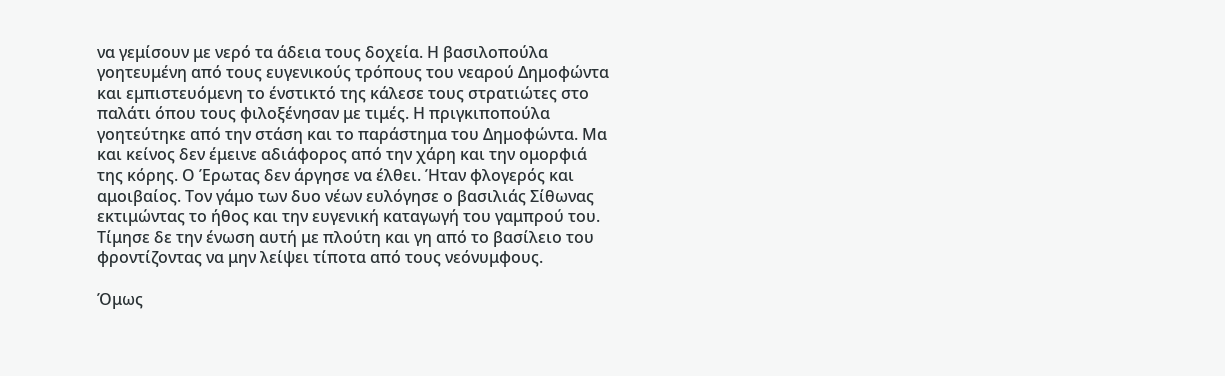να γεμίσουν με νερό τα άδεια τους δοχεία. Η βασιλοπούλα γοητευμένη από τους ευγενικούς τρόπους του νεαρού Δημοφώντα και εμπιστευόμενη το ένστικτό της κάλεσε τους στρατιώτες στο παλάτι όπου τους φιλοξένησαν με τιμές. Η πριγκιποπούλα γοητεύτηκε από την στάση και το παράστημα του Δημοφώντα. Μα και κείνος δεν έμεινε αδιάφορος από την χάρη και την ομορφιά της κόρης. Ο Έρωτας δεν άργησε να έλθει. Ήταν φλογερός και αμοιβαίος. Τον γάμο των δυο νέων ευλόγησε ο βασιλιάς Σίθωνας εκτιμώντας το ήθος και την ευγενική καταγωγή του γαμπρού του. Τίμησε δε την ένωση αυτή με πλούτη και γη από το βασίλειο του φροντίζοντας να μην λείψει τίποτα από τους νεόνυμφους.

Όμως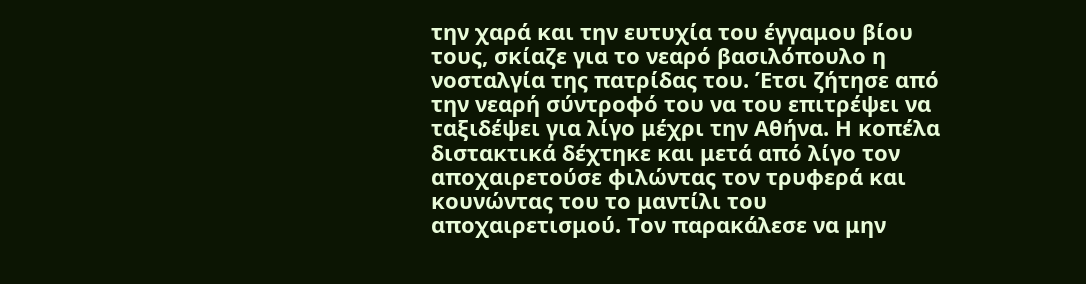την χαρά και την ευτυχία του έγγαμου βίου τους, σκίαζε για το νεαρό βασιλόπουλο η νοσταλγία της πατρίδας του. Έτσι ζήτησε από την νεαρή σύντροφό του να του επιτρέψει να ταξιδέψει για λίγο μέχρι την Αθήνα. Η κοπέλα διστακτικά δέχτηκε και μετά από λίγο τον αποχαιρετούσε φιλώντας τον τρυφερά και κουνώντας του το μαντίλι του αποχαιρετισμού. Τον παρακάλεσε να μην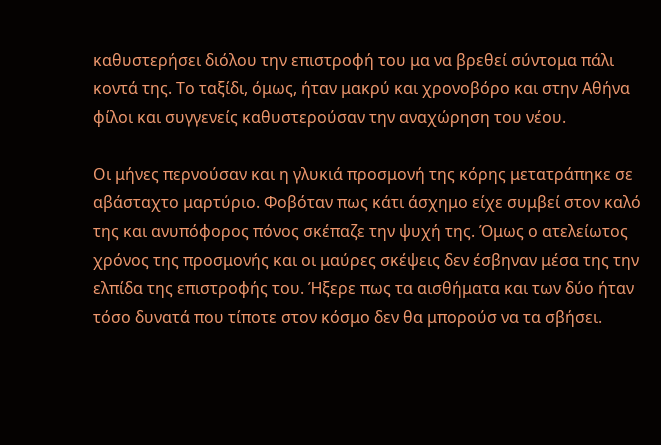καθυστερήσει διόλου την επιστροφή του μα να βρεθεί σύντομα πάλι κοντά της. Το ταξίδι, όμως, ήταν μακρύ και χρονοβόρο και στην Αθήνα φίλοι και συγγενείς καθυστερούσαν την αναχώρηση του νέου.

Οι μήνες περνούσαν και η γλυκιά προσμονή της κόρης μετατράπηκε σε αβάσταχτο μαρτύριο. Φοβόταν πως κάτι άσχημο είχε συμβεί στον καλό της και ανυπόφορος πόνος σκέπαζε την ψυχή της. Όμως ο ατελείωτος χρόνος της προσμονής και οι μαύρες σκέψεις δεν έσβηναν μέσα της την ελπίδα της επιστροφής του. Ήξερε πως τα αισθήματα και των δύο ήταν τόσο δυνατά που τίποτε στον κόσμο δεν θα μπορούσ να τα σβήσει.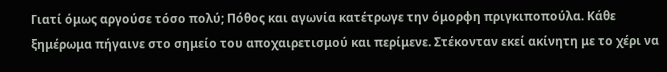Γιατί όμως αργούσε τόσο πολύ; Πόθος και αγωνία κατέτρωγε την όμορφη πριγκιποπούλα. Κάθε ξημέρωμα πήγαινε στο σημείο του αποχαιρετισμού και περίμενε. Στέκονταν εκεί ακίνητη με το χέρι να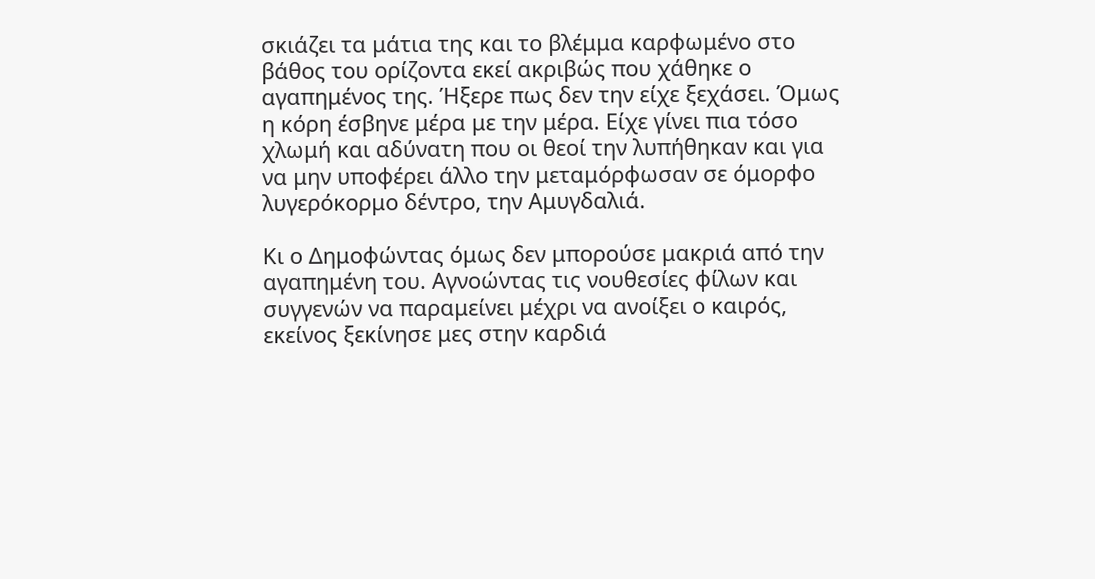σκιάζει τα μάτια της και το βλέμμα καρφωμένο στο βάθος του ορίζοντα εκεί ακριβώς που χάθηκε ο αγαπημένος της. Ήξερε πως δεν την είχε ξεχάσει. Όμως η κόρη έσβηνε μέρα με την μέρα. Είχε γίνει πια τόσο χλωμή και αδύνατη που οι θεοί την λυπήθηκαν και για να μην υποφέρει άλλο την μεταμόρφωσαν σε όμορφο λυγερόκορμο δέντρο, την Αμυγδαλιά.

Κι ο Δημοφώντας όμως δεν μπορούσε μακριά από την αγαπημένη του. Αγνοώντας τις νουθεσίες φίλων και συγγενών να παραμείνει μέχρι να ανοίξει ο καιρός, εκείνος ξεκίνησε μες στην καρδιά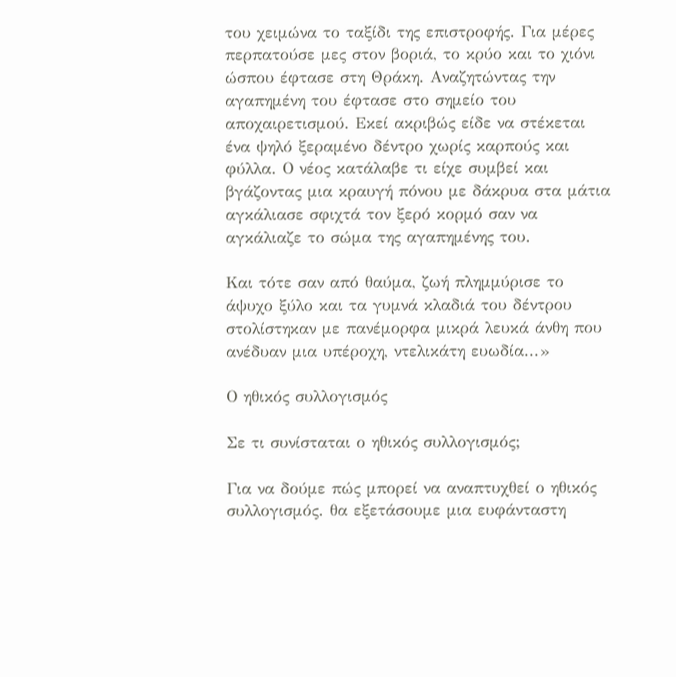του χειμώνα το ταξίδι της επιστροφής. Για μέρες περπατούσε μες στον βοριά, το κρύο και το χιόνι ώσπου έφτασε στη Θράκη. Αναζητώντας την αγαπημένη του έφτασε στο σημείο του αποχαιρετισμού. Εκεί ακριβώς είδε να στέκεται ένα ψηλό ξεραμένο δέντρο χωρίς καρπούς και φύλλα. Ο νέος κατάλαβε τι είχε συμβεί και βγάζοντας μια κραυγή πόνου με δάκρυα στα μάτια αγκάλιασε σφιχτά τον ξερό κορμό σαν να αγκάλιαζε το σώμα της αγαπημένης του.

Και τότε σαν από θαύμα, ζωή πλημμύρισε το άψυχο ξύλο και τα γυμνά κλαδιά του δέντρου στολίστηκαν με πανέμορφα μικρά λευκά άνθη που ανέδυαν μια υπέροχη, ντελικάτη ευωδία...»

Ο ηθικός συλλογισμός

Σε τι συνίσταται ο ηθικός συλλογισμός;

Για να δούμε πώς μπορεί να αναπτυχθεί ο ηθικός συλλογισμός. θα εξετάσουμε μια ευφάνταστη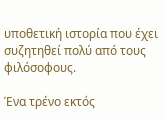υποθετική ιστορία που έχει συζητηθεί πολύ από τους φιλόσοφους.

Ένα τρένο εκτός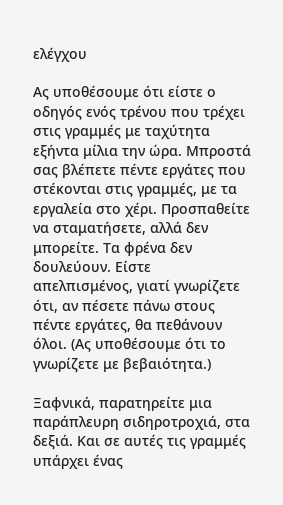ελέγχου

Ας υποθέσουμε ότι είστε ο οδηγός ενός τρένου που τρέχει στις γραμμές με ταχύτητα εξήντα μίλια την ώρα. Μπροστά σας βλέπετε πέντε εργάτες που στέκονται στις γραμμές, με τα εργαλεία στο χέρι. Προσπαθείτε να σταματήσετε, αλλά δεν μπορείτε. Τα φρένα δεν δουλεύουν. Είστε απελπισμένος, γιατί γνωρίζετε ότι, αν πέσετε πάνω στους πέντε εργάτες, θα πεθάνουν όλοι. (Ας υποθέσουμε ότι το γνωρίζετε με βεβαιότητα.)

Ξαφνικά, παρατηρείτε μια παράπλευρη σιδηροτροχιά, στα δεξιά. Και σε αυτές τις γραμμές υπάρχει ένας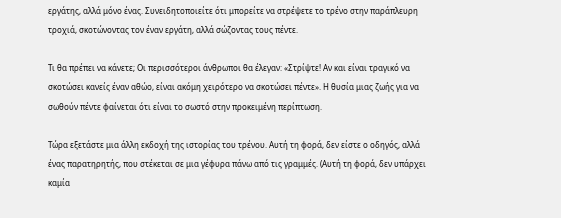εργάτης, αλλά μόνο ένας. Συνειδητοποιείτε ότι μπορείτε να στρέψετε το τρένο στην παράπλευρη τροχιά, σκοτώνοντας τον έναν εργάτη, αλλά σώζοντας τους πέντε.

Τι θα πρέπει να κάνετε; Οι περισσότεροι άνθρωποι θα έλεγαν: «Στρίψτε! Αν και είναι τραγικό να σκοτώσει κανείς έναν αθώο, είναι ακόμη χειρότερο να σκοτώσει πέντε». Η θυσία μιας ζωής για να σωθούν πέντε φαίνεται ότι είναι το σωστό στην προκειμένη περίπτωση.

Τώρα εξετάστε μια άλλη εκδοχή της ιστορίας του τρένου. Αυτή τη φορά, δεν είστε ο οδηγός, αλλά ένας παρατηρητής, που στέκεται σε μια γέφυρα πάνω από τις γραμμές. (Αυτή τη φορά, δεν υπάρχει καμία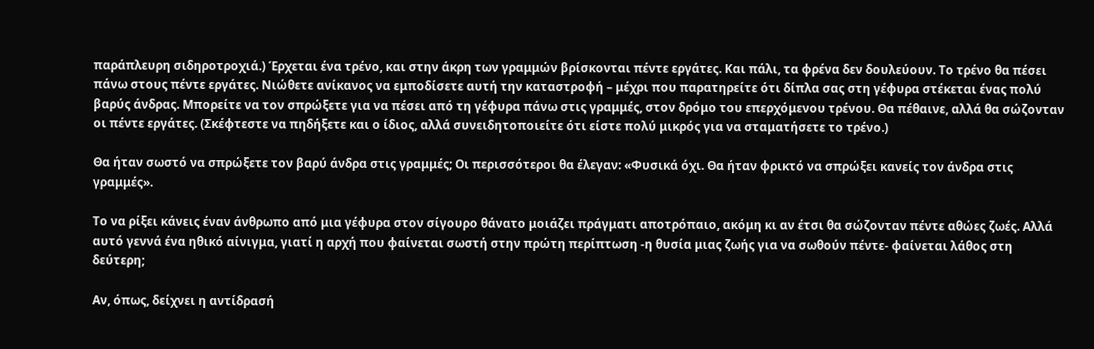παράπλευρη σιδηροτροχιά.) Έρχεται ένα τρένο, και στην άκρη των γραμμών βρίσκονται πέντε εργάτες. Και πάλι, τα φρένα δεν δουλεύουν. Το τρένο θα πέσει πάνω στους πέντε εργάτες. Νιώθετε ανίκανος να εμποδίσετε αυτή την καταστροφή – μέχρι που παρατηρείτε ότι δίπλα σας στη γέφυρα στέκεται ένας πολύ βαρύς άνδρας. Μπορείτε να τον σπρώξετε για να πέσει από τη γέφυρα πάνω στις γραμμές, στον δρόμο του επερχόμενου τρένου. Θα πέθαινε, αλλά θα σώζονταν οι πέντε εργάτες. (Σκέφτεστε να πηδήξετε και ο ίδιος, αλλά συνειδητοποιείτε ότι είστε πολύ μικρός για να σταματήσετε το τρένο.)

Θα ήταν σωστό να σπρώξετε τον βαρύ άνδρα στις γραμμές; Οι περισσότεροι θα έλεγαν: «Φυσικά όχι. Θα ήταν φρικτό να σπρώξει κανείς τον άνδρα στις γραμμές».

Το να ρίξει κάνεις έναν άνθρωπο από μια γέφυρα στον σίγουρο θάνατο μοιάζει πράγματι αποτρόπαιο, ακόμη κι αν έτσι θα σώζονταν πέντε αθώες ζωές. Αλλά αυτό γεννά ένα ηθικό αίνιγμα, γιατί η αρχή που φαίνεται σωστή στην πρώτη περίπτωση -η θυσία μιας ζωής για να σωθούν πέντε- φαίνεται λάθος στη δεύτερη;

Αν, όπως, δείχνει η αντίδρασή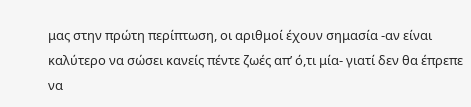μας στην πρώτη περίπτωση, οι αριθμοί έχουν σημασία -αν είναι καλύτερο να σώσει κανείς πέντε ζωές απ’ ό,τι μία- γιατί δεν θα έπρεπε να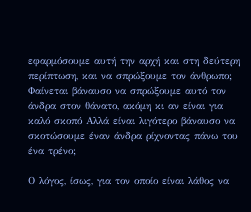εφαρμόσουμε αυτή την αρχή και στη δεύτερη περίπτωση, και να σπρώξουμε τον άνθρωπο; Φαίνεται βάναυσο να σπρώξουμε αυτό τον άνδρα στον θάνατο, ακόμη κι αν είναι για καλό σκοπό Αλλά είναι λιγότερο βάναυσο να σκοτώσουμε έναν άνδρα ρίχνοντας πάνω του ένα τρένο;

Ο λόγος, ίσως, για τον οποίο είναι λάθος να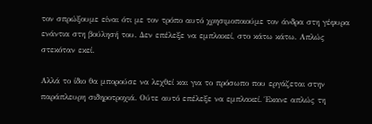τον σπρώξουμε είναι ότι με τον τρόπο αυτό χρησιμοποιούμε τον άνδρα στη γέφυρα ενάντια στη βούλησή του. Δεν επέλεξε να εμπλακεί, στο κάτω κάτω. Απλώς στεκόταν εκεί.

Αλλά το ίδιο θα μπορούσε να λεχθεί και για το πρόσωπο που εργάζεται στην παράπλευρη σιδηροτροχιά. Ούτε αυτό επέλεξε να εμπλακεί. Έκανε απλώς τη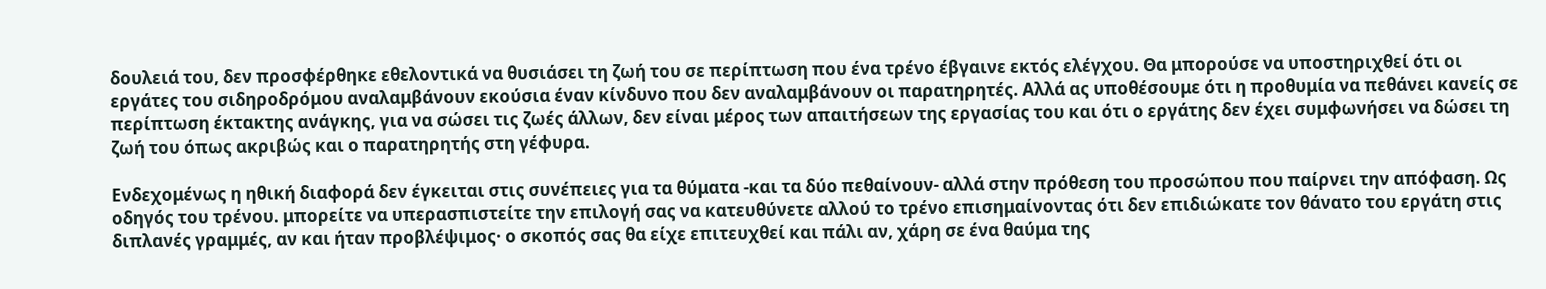δουλειά του, δεν προσφέρθηκε εθελοντικά να θυσιάσει τη ζωή του σε περίπτωση που ένα τρένο έβγαινε εκτός ελέγχου. Θα μπορούσε να υποστηριχθεί ότι οι εργάτες του σιδηροδρόμου αναλαμβάνουν εκούσια έναν κίνδυνο που δεν αναλαμβάνουν οι παρατηρητές. Αλλά ας υποθέσουμε ότι η προθυμία να πεθάνει κανείς σε περίπτωση έκτακτης ανάγκης, για να σώσει τις ζωές άλλων, δεν είναι μέρος των απαιτήσεων της εργασίας του και ότι ο εργάτης δεν έχει συμφωνήσει να δώσει τη ζωή του όπως ακριβώς και ο παρατηρητής στη γέφυρα.

Ενδεχομένως η ηθική διαφορά δεν έγκειται στις συνέπειες για τα θύματα -και τα δύο πεθαίνουν- αλλά στην πρόθεση του προσώπου που παίρνει την απόφαση. Ως οδηγός του τρένου. μπορείτε να υπερασπιστείτε την επιλογή σας να κατευθύνετε αλλού το τρένο επισημαίνοντας ότι δεν επιδιώκατε τον θάνατο του εργάτη στις διπλανές γραμμές, αν και ήταν προβλέψιμος· ο σκοπός σας θα είχε επιτευχθεί και πάλι αν, χάρη σε ένα θαύμα της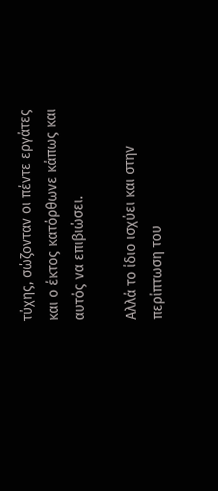τύχης, σώζονταν οι πέντε εργάτες και ο έκτος κατόρθωνε κάπως και αυτός να επιβιώσει.

Αλλά το ίδιο ισχύει και στην περίπτωση του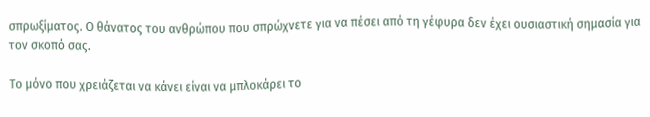σπρωξίματος. Ο θάνατος του ανθρώπου που σπρώχνετε για να πέσει από τη γέφυρα δεν έχει ουσιαστική σημασία για τον σκοπό σας.

Το μόνο που χρειάζεται να κάνει είναι να μπλοκάρει το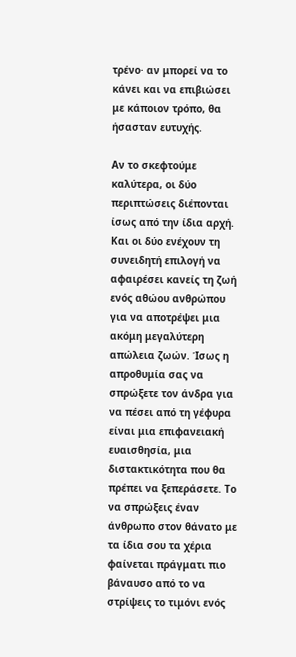τρένο· αν μπορεί να το κάνει και να επιβιώσει με κάποιον τρόπο, θα ήσασταν ευτυχής.

Αν το σκεφτούμε καλύτερα, οι δύο περιπτώσεις διέπονται ίσως από την ίδια αρχή. Και οι δύο ενέχουν τη συνειδητή επιλογή να αφαιρέσει κανείς τη ζωή ενός αθώου ανθρώπου για να αποτρέψει μια ακόμη μεγαλύτερη απώλεια ζωών. Ίσως η απροθυμία σας να σπρώξετε τον άνδρα για να πέσει από τη γέφυρα είναι μια επιφανειακή ευαισθησία, μια διστακτικότητα που θα πρέπει να ξεπεράσετε. Το να σπρώξεις έναν άνθρωπο στον θάνατο με τα ίδια σου τα χέρια φαίνεται πράγματι πιο βάναυσο από το να στρίψεις το τιμόνι ενός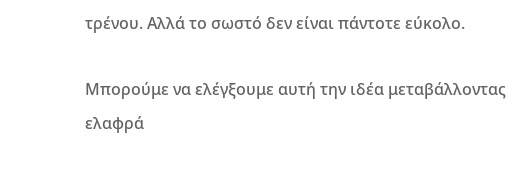τρένου. Αλλά το σωστό δεν είναι πάντοτε εύκολο.

Μπορούμε να ελέγξουμε αυτή την ιδέα μεταβάλλοντας ελαφρά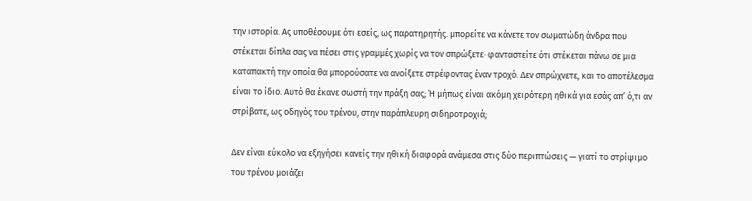την ιστορία. Ας υποθέσουμε ότι εσείς, ως παρατηρητής. μπορείτε να κάνετε τον σωματώδη άνδρα που στέκεται δίπλα σας να πέσει στις γραμμές χωρίς να τον σπρώξετε· φανταστείτε ότι στέκεται πάνω σε μια καταπακτή την οποία θα μπορούσατε να ανοίξετε στρέφοντας έναν τροχό. Δεν σπρώχνετε, και το αποτέλεσμα είναι το ίδιο. Αυτό θα έκανε σωστή την πράξη σας; Ή μήπως είναι ακόμη χειρότερη ηθικά για εσάς απ’ ό,τι αν στρίβατε, ως οδηγός του τρένου, στην παράπλευρη σιδηροτροχιά;

Δεν είναι εύκολο να εξηγήσει κανείς την ηθική διαφορά ανάμεσα στις δύο περιπτώσεις — γιατί το στρίψιμο του τρένου μοιάζει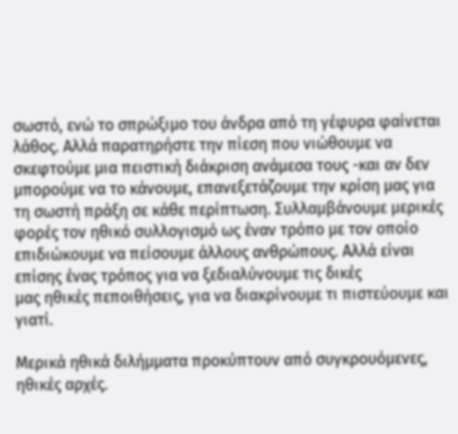σωστό, ενώ το σπρώξιμο του άνδρα από τη γέφυρα φαίνεται λάθος. Αλλά παρατηρήστε την πίεση που νιώθουμε να σκεφτούμε μια πειστική διάκριση ανάμεσα τους -και αν δεν μπορούμε να το κάνουμε, επανεξετάζουμε την κρίση μας για τη σωστή πράξη σε κάθε περίπτωση. Συλλαμβάνουμε μερικές φορές τον ηθικό συλλογισμό ως έναν τρόπο με τον οποίο επιδιώκουμε να πείσουμε άλλους ανθρώπους. Αλλά είναι επίσης ένας τρόπος για να ξεδιαλύνουμε τις δικές
μας ηθικές πεποιθήσεις, για να διακρίνουμε τι πιστεύουμε και γιατί.

Μερικά ηθικά διλήμματα προκύπτουν από συγκρουόμενες, ηθικές αρχές.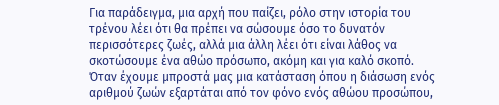Για παράδειγμα, μια αρχή που παίζει, ρόλο στην ιστορία του τρένου λέει ότι θα πρέπει να σώσουμε όσο το δυνατόν περισσότερες ζωές, αλλά μια άλλη λέει ότι είναι λάθος να σκοτώσουμε ένα αθώο πρόσωπο, ακόμη και για καλό σκοπό. Όταν έχουμε μπροστά μας μια κατάσταση όπου η διάσωση ενός αριθμού ζωών εξαρτάται από τον φόνο ενός αθώου προσώπου,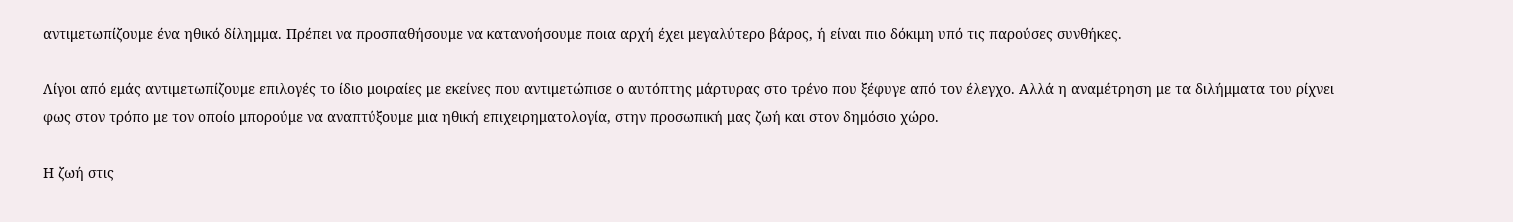αντιμετωπίζουμε ένα ηθικό δίλημμα. Πρέπει να προσπαθήσουμε να κατανοήσουμε ποια αρχή έχει μεγαλύτερο βάρος, ή είναι πιο δόκιμη υπό τις παρούσες συνθήκες.

Λίγοι από εμάς αντιμετωπίζουμε επιλογές το ίδιο μοιραίες με εκείνες που αντιμετώπισε ο αυτόπτης μάρτυρας στο τρένο που ξέφυγε από τον έλεγχο. Αλλά η αναμέτρηση με τα διλήμματα του ρίχνει φως στον τρόπο με τον οποίο μπορούμε να αναπτύξουμε μια ηθική επιχειρηματολογία, στην προσωπική μας ζωή και στον δημόσιο χώρο.

Η ζωή στις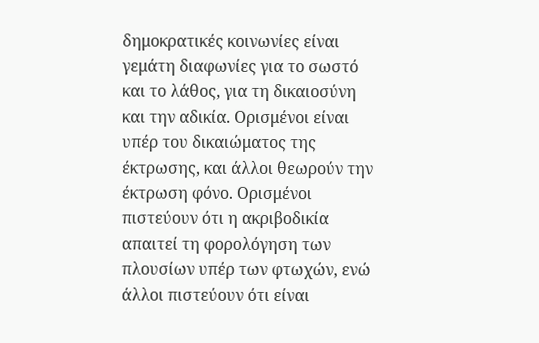δημοκρατικές κοινωνίες είναι γεμάτη διαφωνίες για το σωστό και το λάθος, για τη δικαιοσύνη και την αδικία. Ορισμένοι είναι υπέρ του δικαιώματος της έκτρωσης, και άλλοι θεωρούν την έκτρωση φόνο. Ορισμένοι πιστεύουν ότι η ακριβοδικία απαιτεί τη φορολόγηση των πλουσίων υπέρ των φτωχών, ενώ άλλοι πιστεύουν ότι είναι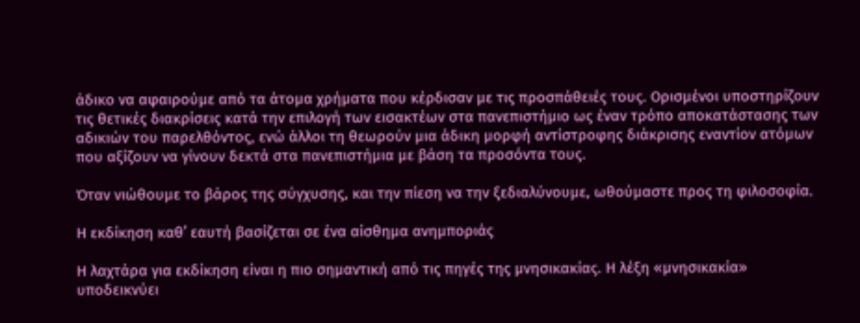άδικο να αφαιρούμε από τα άτομα χρήματα που κέρδισαν με τις προσπάθειές τους. Ορισμένοι υποστηρίζουν τις θετικές διακρίσεις κατά την επιλογή των εισακτέων στα πανεπιστήμιο ως έναν τρόπο αποκατάστασης των αδικιών του παρελθόντος, ενώ άλλοι τη θεωρούν μια άδικη μορφή αντίστροφης διάκρισης εναντίον ατόμων που αξίζουν να γίνουν δεκτά στα πανεπιστήμια με βάση τα προσόντα τους.

Όταν νιώθουμε το βάρος της σύγχυσης, και την πίεση να την ξεδιαλύνουμε, ωθούμαστε προς τη φιλοσοφία.

Η εκδίκηση καθ’ εαυτή βασίζεται σε ένα αίσθημα ανημποριάς

Η λαχτάρα για εκδίκηση είναι η πιο σημαντική από τις πηγές της μνησικακίας. Η λέξη «μνησικακία» υποδεικνύει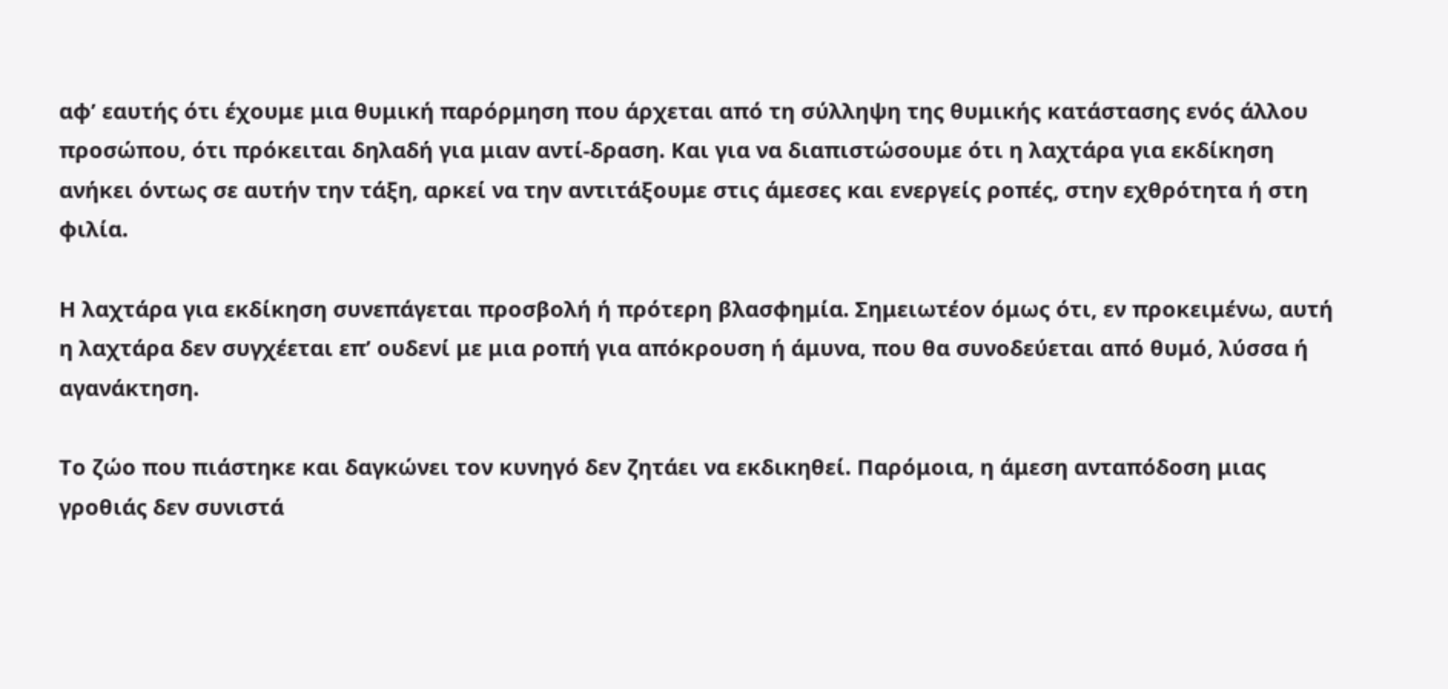αφ’ εαυτής ότι έχουμε μια θυμική παρόρμηση που άρχεται από τη σύλληψη της θυμικής κατάστασης ενός άλλου προσώπου, ότι πρόκειται δηλαδή για μιαν αντί-δραση. Και για να διαπιστώσουμε ότι η λαχτάρα για εκδίκηση ανήκει όντως σε αυτήν την τάξη, αρκεί να την αντιτάξουμε στις άμεσες και ενεργείς ροπές, στην εχθρότητα ή στη φιλία.

Η λαχτάρα για εκδίκηση συνεπάγεται προσβολή ή πρότερη βλασφημία. Σημειωτέον όμως ότι, εν προκειμένω, αυτή η λαχτάρα δεν συγχέεται επ’ ουδενί με μια ροπή για απόκρουση ή άμυνα, που θα συνοδεύεται από θυμό, λύσσα ή αγανάκτηση.

Το ζώο που πιάστηκε και δαγκώνει τον κυνηγό δεν ζητάει να εκδικηθεί. Παρόμοια, η άμεση ανταπόδοση μιας γροθιάς δεν συνιστά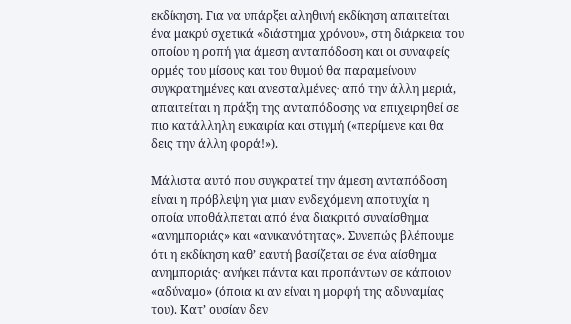εκδίκηση. Για να υπάρξει αληθινή εκδίκηση απαιτείται ένα μακρύ σχετικά «διάστημα χρόνου», στη διάρκεια του οποίου η ροπή για άμεση ανταπόδοση και οι συναφείς ορμές του μίσους και του θυμού θα παραμείνουν συγκρατημένες και ανεσταλμένες∙ από την άλλη μεριά, απαιτείται η πράξη της ανταπόδοσης να επιχειρηθεί σε πιο κατάλληλη ευκαιρία και στιγμή («περίμενε και θα δεις την άλλη φορά!»).

Μάλιστα αυτό που συγκρατεί την άμεση ανταπόδοση είναι η πρόβλεψη για μιαν ενδεχόμενη αποτυχία η οποία υποθάλπεται από ένα διακριτό συναίσθημα «ανημποριάς» και «ανικανότητας». Συνεπώς βλέπουμε ότι η εκδίκηση καθ’ εαυτή βασίζεται σε ένα αίσθημα ανημποριάς∙ ανήκει πάντα και προπάντων σε κάποιον «αδύναμο» (όποια κι αν είναι η μορφή της αδυναμίας του). Κατ’ ουσίαν δεν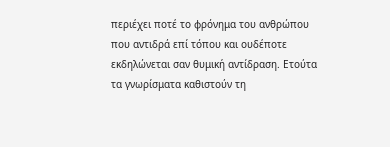περιέχει ποτέ το φρόνημα του ανθρώπου που αντιδρά επί τόπου και ουδέποτε εκδηλώνεται σαν θυμική αντίδραση. Ετούτα τα γνωρίσματα καθιστούν τη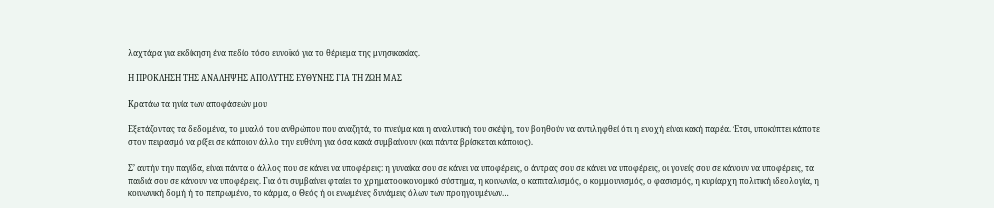λαχτάρα για εκδίκηση ένα πεδίο τόσο ευνοϊκό για το θέριεμα της μνησικακίας.

Η ΠΡΟΚΛΗΣΗ ΤΗΣ ΑΝΑΛΗΨΗΣ ΑΠΟΛΥΤΗΣ ΕΥΘΥΝΗΣ ΓΙΑ ΤΗ ΖΩΗ ΜΑΣ

Κρατάω τα ηνία των αποφάσεών μου

Εξετάζοντας τα δεδομένα, το μυαλό του ανθρώπου που αναζητά, το πνεύμα και η αναλυτική του σκέψη, τον βοηθούν να αντιληφθεί ότι η ενοχή είναι κακή παρέα. Έτσι, υποκύπτει κάποτε στον πειρασμό να ρίξει σε κάποιον άλλο την ευθύνη για όσα κακά συμβαίνουν (και πάντα βρίσκεται κάποιος).

Σ’ αυτήν την παγίδα, είναι πάντα ο άλλος που σε κάνει να υποφέρεις: η γυναίκα σου σε κάνει να υποφέρεις, ο άντρας σου σε κάνει να υποφέρεις, οι γονείς σου σε κάνουν να υποφέρεις, τα παιδιά σου σε κάνουν να υποφέρεις. Για ότι συμβαίνει φταίει το χρηματοοικονομικό σύστημα, η κοινωνία, ο καπιταλισμός, ο κομμουνισμός, ο φασισμός, η κυρίαρχη πολιτική ιδεολογία, η κοινωνική δομή ή το πεπρωμένο, το κάρμα, ο Θεός ή οι ενωμένες δυνάμεις όλων των προηγουμένων…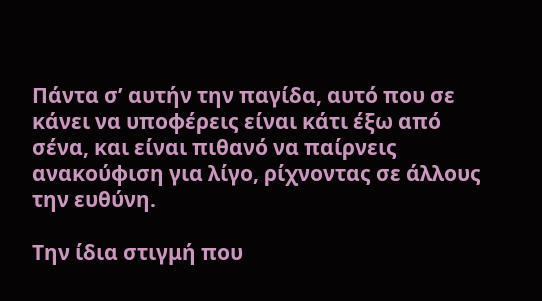Πάντα σ’ αυτήν την παγίδα, αυτό που σε κάνει να υποφέρεις είναι κάτι έξω από σένα, και είναι πιθανό να παίρνεις ανακούφιση για λίγο, ρίχνοντας σε άλλους την ευθύνη.

Την ίδια στιγμή που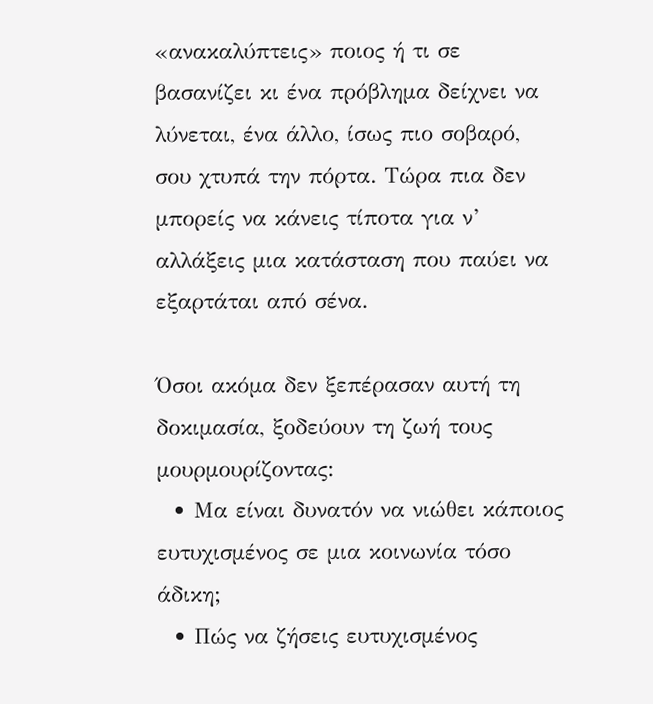«ανακαλύπτεις» ποιος ή τι σε βασανίζει κι ένα πρόβλημα δείχνει να λύνεται, ένα άλλο, ίσως πιο σοβαρό, σου χτυπά την πόρτα. Τώρα πια δεν μπορείς να κάνεις τίποτα για ν’ αλλάξεις μια κατάσταση που παύει να εξαρτάται από σένα.

Όσοι ακόμα δεν ξεπέρασαν αυτή τη δοκιμασία, ξοδεύουν τη ζωή τους μουρμουρίζοντας:
  • Μα είναι δυνατόν να νιώθει κάποιος ευτυχισμένος σε μια κοινωνία τόσο άδικη;
  • Πώς να ζήσεις ευτυχισμένος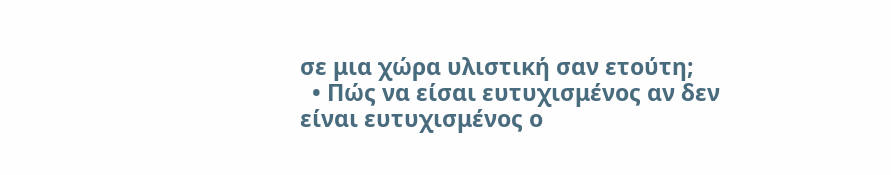σε μια χώρα υλιστική σαν ετούτη;
  • Πώς να είσαι ευτυχισμένος αν δεν είναι ευτυχισμένος ο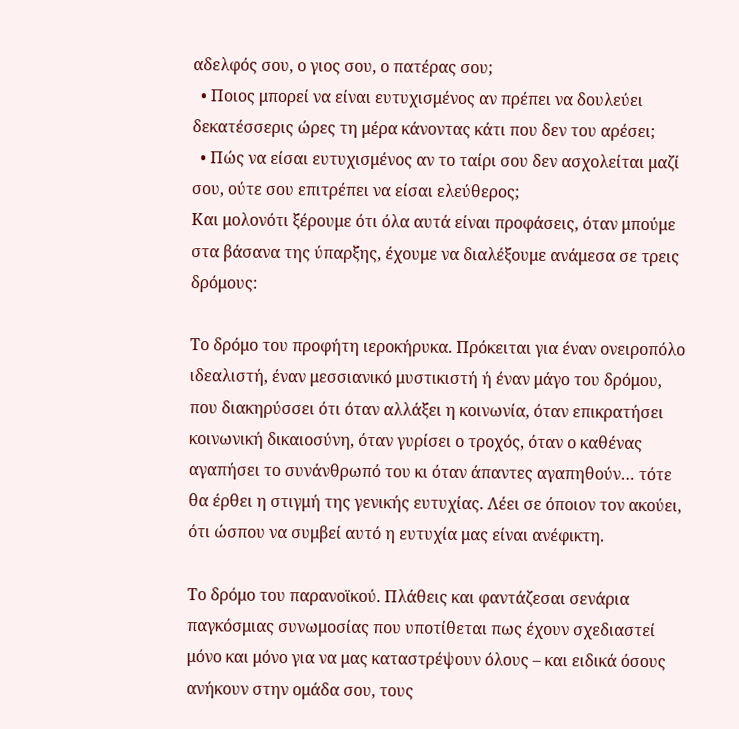αδελφός σου, ο γιος σου, ο πατέρας σου;
  • Ποιος μπορεί να είναι ευτυχισμένος αν πρέπει να δουλεύει δεκατέσσερις ώρες τη μέρα κάνοντας κάτι που δεν του αρέσει;
  • Πώς να είσαι ευτυχισμένος αν το ταίρι σου δεν ασχολείται μαζί σου, ούτε σου επιτρέπει να είσαι ελεύθερος;
Και μολονότι ξέρουμε ότι όλα αυτά είναι προφάσεις, όταν μπούμε στα βάσανα της ύπαρξης, έχουμε να διαλέξουμε ανάμεσα σε τρεις δρόμους:

Το δρόμο του προφήτη ιεροκήρυκα. Πρόκειται για έναν ονειροπόλο ιδεαλιστή, έναν μεσσιανικό μυστικιστή ή έναν μάγο του δρόμου, που διακηρύσσει ότι όταν αλλάξει η κοινωνία, όταν επικρατήσει κοινωνική δικαιοσύνη, όταν γυρίσει ο τροχός, όταν ο καθένας αγαπήσει το συνάνθρωπό του κι όταν άπαντες αγαπηθούν… τότε θα έρθει η στιγμή της γενικής ευτυχίας. Λέει σε όποιον τον ακούει, ότι ώσπου να συμβεί αυτό η ευτυχία μας είναι ανέφικτη.

Το δρόμο του παρανοϊκού. Πλάθεις και φαντάζεσαι σενάρια παγκόσμιας συνωμοσίας που υποτίθεται πως έχουν σχεδιαστεί μόνο και μόνο για να μας καταστρέψουν όλους – και ειδικά όσους ανήκουν στην ομάδα σου, τους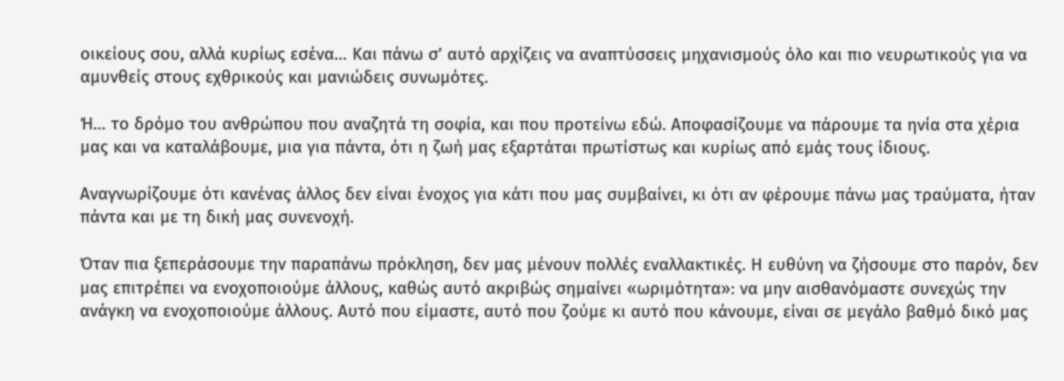οικείους σου, αλλά κυρίως εσένα… Και πάνω σ’ αυτό αρχίζεις να αναπτύσσεις μηχανισμούς όλο και πιο νευρωτικούς για να αμυνθείς στους εχθρικούς και μανιώδεις συνωμότες.

Ή… το δρόμο του ανθρώπου που αναζητά τη σοφία, και που προτείνω εδώ. Αποφασίζουμε να πάρουμε τα ηνία στα χέρια μας και να καταλάβουμε, μια για πάντα, ότι η ζωή μας εξαρτάται πρωτίστως και κυρίως από εμάς τους ίδιους.

Αναγνωρίζουμε ότι κανένας άλλος δεν είναι ένοχος για κάτι που μας συμβαίνει, κι ότι αν φέρουμε πάνω μας τραύματα, ήταν πάντα και με τη δική μας συνενοχή.

Όταν πια ξεπεράσουμε την παραπάνω πρόκληση, δεν μας μένουν πολλές εναλλακτικές. Η ευθύνη να ζήσουμε στο παρόν, δεν μας επιτρέπει να ενοχοποιούμε άλλους, καθώς αυτό ακριβώς σημαίνει «ωριμότητα»: να μην αισθανόμαστε συνεχώς την ανάγκη να ενοχοποιούμε άλλους. Αυτό που είμαστε, αυτό που ζούμε κι αυτό που κάνουμε, είναι σε μεγάλο βαθμό δικό μας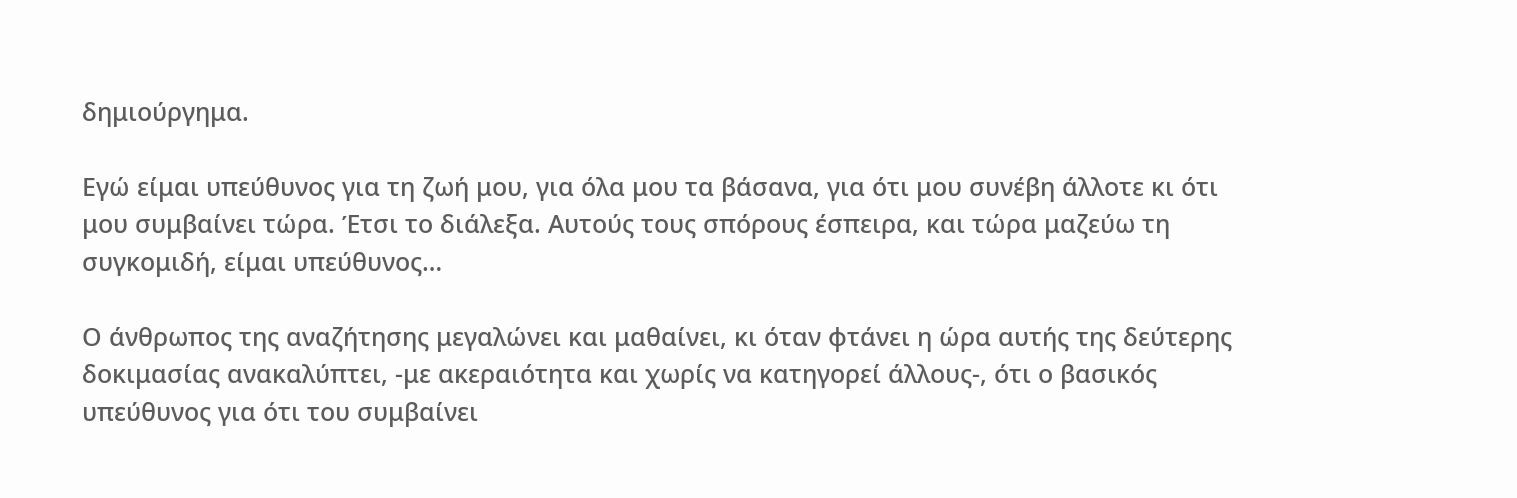δημιούργημα.

Εγώ είμαι υπεύθυνος για τη ζωή μου, για όλα μου τα βάσανα, για ότι μου συνέβη άλλοτε κι ότι μου συμβαίνει τώρα. Έτσι το διάλεξα. Αυτούς τους σπόρους έσπειρα, και τώρα μαζεύω τη συγκομιδή, είμαι υπεύθυνος…

Ο άνθρωπος της αναζήτησης μεγαλώνει και μαθαίνει, κι όταν φτάνει η ώρα αυτής της δεύτερης δοκιμασίας ανακαλύπτει, -με ακεραιότητα και χωρίς να κατηγορεί άλλους-, ότι ο βασικός υπεύθυνος για ότι του συμβαίνει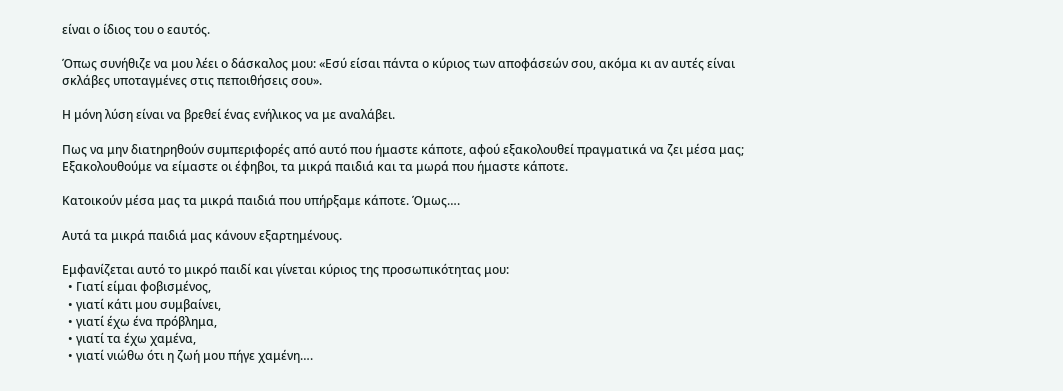είναι ο ίδιος του ο εαυτός.

Όπως συνήθιζε να μου λέει ο δάσκαλος μου: «Εσύ είσαι πάντα ο κύριος των αποφάσεών σου, ακόμα κι αν αυτές είναι σκλάβες υποταγμένες στις πεποιθήσεις σου».

Η μόνη λύση είναι να βρεθεί ένας ενήλικος να με αναλάβει.

Πως να μην διατηρηθούν συμπεριφορές από αυτό που ήμαστε κάποτε, αφού εξακολουθεί πραγματικά να ζει μέσα μας;
Εξακολουθούμε να είμαστε οι έφηβοι, τα μικρά παιδιά και τα μωρά που ήμαστε κάποτε.

Κατοικούν μέσα μας τα μικρά παιδιά που υπήρξαμε κάποτε. Όμως….

Αυτά τα μικρά παιδιά μας κάνουν εξαρτημένους.

Εμφανίζεται αυτό το μικρό παιδί και γίνεται κύριος της προσωπικότητας μου:
  • Γιατί είμαι φοβισμένος,
  • γιατί κάτι μου συμβαίνει,
  • γιατί έχω ένα πρόβλημα,
  • γιατί τα έχω χαμένα,
  • γιατί νιώθω ότι η ζωή μου πήγε χαμένη….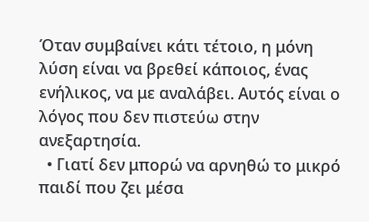Όταν συμβαίνει κάτι τέτοιο, η μόνη λύση είναι να βρεθεί κάποιος, ένας ενήλικος, να με αναλάβει. Αυτός είναι ο λόγος που δεν πιστεύω στην ανεξαρτησία.
  • Γιατί δεν μπορώ να αρνηθώ το μικρό παιδί που ζει μέσα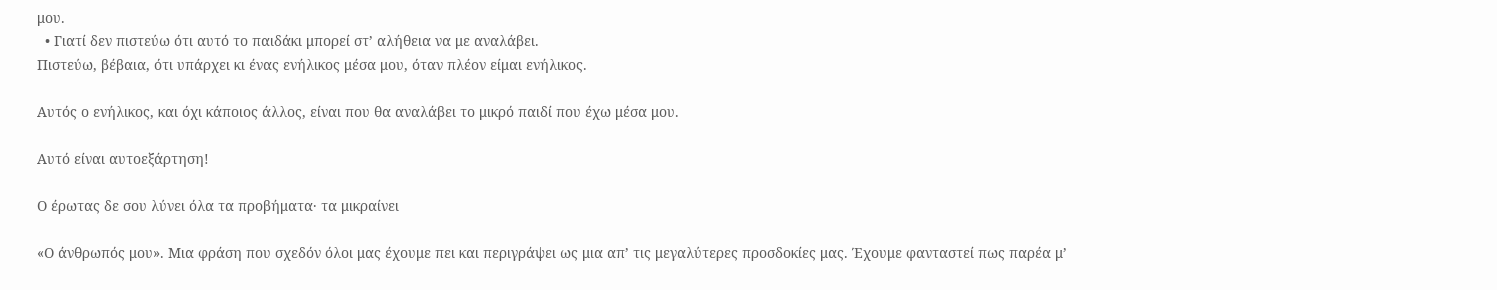μου.
  • Γιατί δεν πιστεύω ότι αυτό το παιδάκι μπορεί στ’ αλήθεια να με αναλάβει.
Πιστεύω, βέβαια, ότι υπάρχει κι ένας ενήλικος μέσα μου, όταν πλέον είμαι ενήλικος.

Αυτός ο ενήλικος, και όχι κάποιος άλλος, είναι που θα αναλάβει το μικρό παιδί που έχω μέσα μου.

Αυτό είναι αυτοεξάρτηση!

Ο έρωτας δε σου λύνει όλα τα προβήματα· τα μικραίνει

«Ο άνθρωπός μου». Μια φράση που σχεδόν όλοι μας έχουμε πει και περιγράψει ως μια απ’ τις μεγαλύτερες προσδοκίες μας. Έχουμε φανταστεί πως παρέα μ’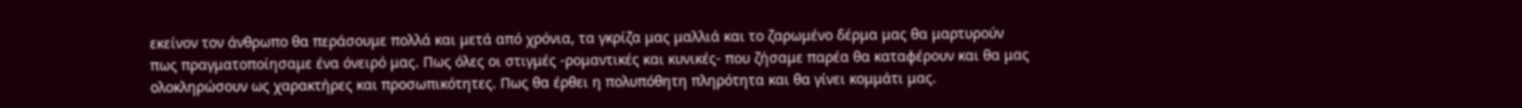εκείνον τον άνθρωπο θα περάσουμε πολλά και μετά από χρόνια, τα γκρίζα μας μαλλιά και το ζαρωμένο δέρμα μας θα μαρτυρούν πως πραγματοποίησαμε ένα όνειρό μας. Πως όλες οι στιγμές -ρομαντικές και κυνικές- που ζήσαμε παρέα θα καταφέρουν και θα μας ολοκληρώσουν ως χαρακτήρες και προσωπικότητες. Πως θα έρθει η πολυπόθητη πληρότητα και θα γίνει κομμάτι μας.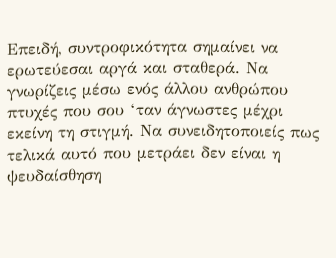Επειδή, συντροφικότητα σημαίνει να ερωτεύεσαι αργά και σταθερά. Να γνωρίζεις μέσω ενός άλλου ανθρώπου πτυχές που σου ‘ταν άγνωστες μέχρι εκείνη τη στιγμή. Να συνειδητοποιείς πως τελικά αυτό που μετράει δεν είναι η ψευδαίσθηση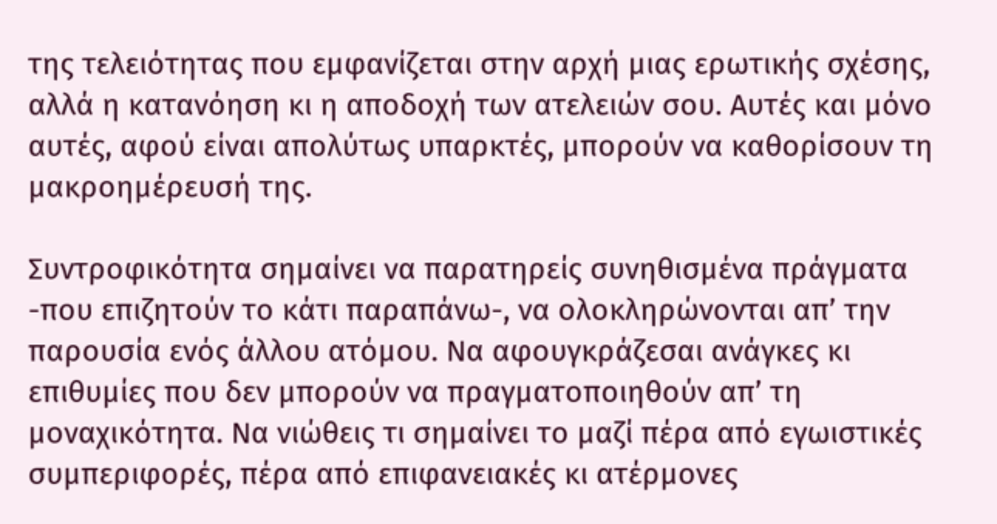της τελειότητας που εμφανίζεται στην αρχή μιας ερωτικής σχέσης, αλλά η κατανόηση κι η αποδοχή των ατελειών σου. Αυτές και μόνο αυτές, αφού είναι απολύτως υπαρκτές, μπορούν να καθορίσουν τη μακροημέρευσή της.

Συντροφικότητα σημαίνει να παρατηρείς συνηθισμένα πράγματα -που επιζητούν το κάτι παραπάνω-, να ολοκληρώνονται απ’ την παρουσία ενός άλλου ατόμου. Να αφουγκράζεσαι ανάγκες κι επιθυμίες που δεν μπορούν να πραγματοποιηθούν απ’ τη μοναχικότητα. Να νιώθεις τι σημαίνει το μαζί πέρα από εγωιστικές συμπεριφορές, πέρα από επιφανειακές κι ατέρμονες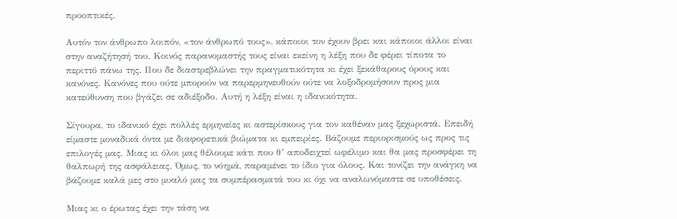προοπτικές.

Αυτόν τον άνθρωπο λοιπόν, «τον άνθρωπό τους», κάποιοι τον έχουν βρει και κάποιοι άλλοι είναι στην αναζήτησή του. Κοινός παρανομαστής τους είναι εκείνη η λέξη που δε φέρει τίποτα το περιττό πάνω της. Που δε διαστρεβλώνει την πραγματικότητα κι έχει ξεκάθαρους όρους και κανόνες. Κανόνες που ούτε μπορούν να παρερμηνευθούν ούτε να λοξοδρομήσουν προς μια κατεύθυνση που βγάζει σε αδιέξοδο. Αυτή η λέξη είναι η ιδανικότητα.

Σίγουρα, το ιδανικό έχει πολλές ερμηνείες κι αστερίσκους για τον καθέναν μας ξεχωριστά. Επειδή είμαστε μοναδικά όντα με διαφορετικά βιώματα κι εμπειρίες. Βάζουμε περιορισμούς ως προς τις επιλογές μας. Μιας κι όλοι μας θέλουμε κάτι που θ’ αποδειχτεί ωφέλιμο και θα μας προσφέρει τη θαλπωρή της ασφάλειας. Όμως, το νόημά, παραμένει το ίδιο για όλους. Και τονίζει την ανάγκη να βάζουμε καλά μες στο μυαλό μας τα συμπέρασματά του κι όχι να αναλωνόμαστε σε υποθέσεις.

Μιας κι ο έρωτας έχει την τάση να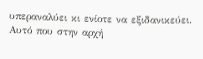υπεραναλύει κι ενίοτε να εξιδανικεύει. Αυτό που στην αρχή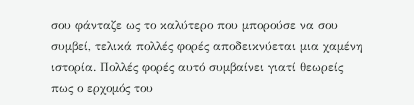σου φάνταζε ως το καλύτερο που μπορούσε να σου συμβεί, τελικά πολλές φορές αποδεικνύεται μια χαμένη ιστορία. Πολλές φορές αυτό συμβαίνει γιατί θεωρείς πως ο ερχομός του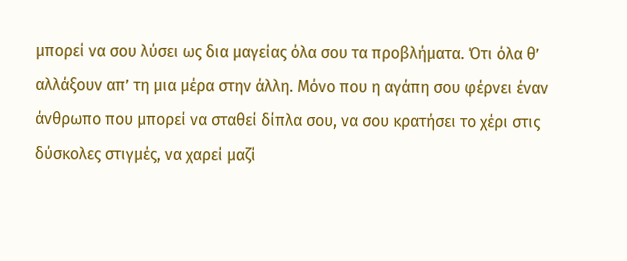μπορεί να σου λύσει ως δια μαγείας όλα σου τα προβλήματα. Ότι όλα θ’ αλλάξουν απ’ τη μια μέρα στην άλλη. Μόνο που η αγάπη σου φέρνει έναν άνθρωπο που μπορεί να σταθεί δίπλα σου, να σου κρατήσει το χέρι στις δύσκολες στιγμές, να χαρεί μαζί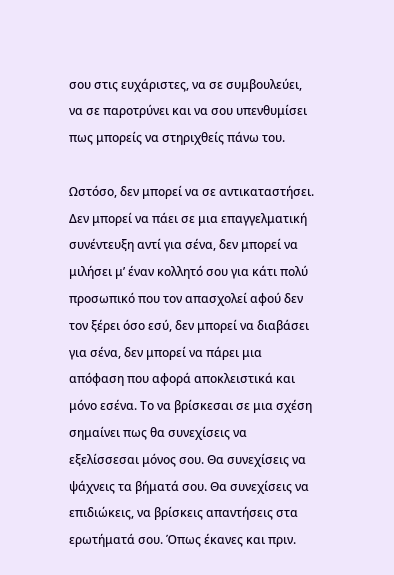σου στις ευχάριστες, να σε συμβουλεύει, να σε παροτρύνει και να σου υπενθυμίσει πως μπορείς να στηριχθείς πάνω του.

Ωστόσο, δεν μπορεί να σε αντικαταστήσει. Δεν μπορεί να πάει σε μια επαγγελματική συνέντευξη αντί για σένα, δεν μπορεί να μιλήσει μ’ έναν κολλητό σου για κάτι πολύ προσωπικό που τον απασχολεί αφού δεν τον ξέρει όσο εσύ, δεν μπορεί να διαβάσει για σένα, δεν μπορεί να πάρει μια απόφαση που αφορά αποκλειστικά και μόνο εσένα. Το να βρίσκεσαι σε μια σχέση σημαίνει πως θα συνεχίσεις να εξελίσσεσαι μόνος σου. Θα συνεχίσεις να ψάχνεις τα βήματά σου. Θα συνεχίσεις να επιδιώκεις, να βρίσκεις απαντήσεις στα ερωτήματά σου. Όπως έκανες και πριν.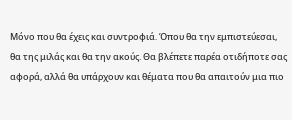Μόνο που θα έχεις και συντροφιά. Όπου θα την εμπιστεύεσαι, θα της μιλάς και θα την ακούς. Θα βλέπετε παρέα οτιδήποτε σας αφορά, αλλά θα υπάρχουν και θέματα που θα απαιτούν μια πιο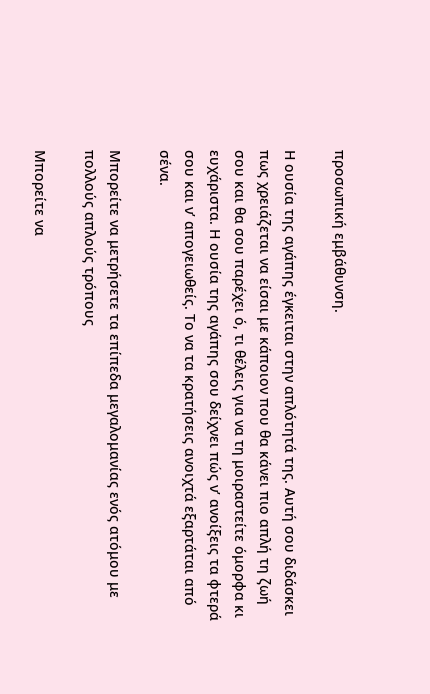προσωπική εμβάθυνση.

Η ουσία της αγάπης έγκειται στην απλότητά της. Αυτή σου διδάσκει πως χρειάζεται να είσαι με κάποιον που θα κάνει πιο απλή τη ζωή σου και θα σου παρέχει ό, τι θέλεις για να τη μοιραστείτε όμορφα κι ευχάριστα. Η ουσία της αγάπης σου δείχνει πώς ν’ ανοίξεις τα φτερά σου και ν’ απογειωθείς. Το να τα κρατήσεις ανοιχτά εξαρτάται από σένα.

Μπορείτε να μετρήσετε τα επίπεδα μεγαλομανίας ενός ατόμου με πολλούς απλούς τρόπους

Μπορείτε να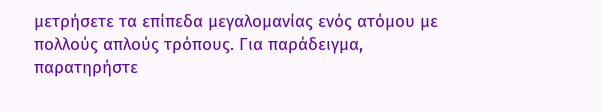μετρήσετε τα επίπεδα μεγαλομανίας ενός ατόμου με πολλούς απλούς τρόπους. Για παράδειγμα, παρατηρήστε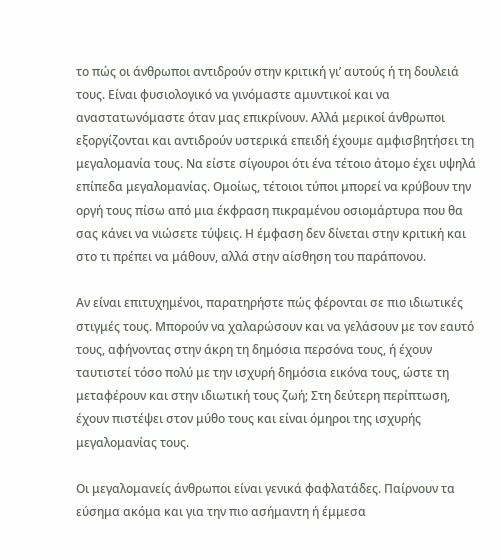το πώς οι άνθρωποι αντιδρούν στην κριτική γι’ αυτούς ή τη δουλειά τους. Είναι φυσιολογικό να γινόμαστε αμυντικοί και να αναστατωνόμαστε όταν μας επικρίνουν. Αλλά μερικοί άνθρωποι εξοργίζονται και αντιδρούν υστερικά επειδή έχουμε αμφισβητήσει τη μεγαλομανία τους. Να είστε σίγουροι ότι ένα τέτοιο άτομο έχει υψηλά επίπεδα μεγαλομανίας. Ομοίως, τέτοιοι τύποι μπορεί να κρύβουν την οργή τους πίσω από μια έκφραση πικραμένου οσιομάρτυρα που θα σας κάνει να νιώσετε τύψεις. Η έμφαση δεν δίνεται στην κριτική και στο τι πρέπει να μάθουν, αλλά στην αίσθηση του παράπονου.

Αν είναι επιτυχημένοι, παρατηρήστε πώς φέρονται σε πιο ιδιωτικές στιγμές τους. Μπορούν να χαλαρώσουν και να γελάσουν με τον εαυτό τους, αφήνοντας στην άκρη τη δημόσια περσόνα τους, ή έχουν ταυτιστεί τόσο πολύ με την ισχυρή δημόσια εικόνα τους, ώστε τη μεταφέρουν και στην ιδιωτική τους ζωή; Στη δεύτερη περίπτωση, έχουν πιστέψει στον μύθο τους και είναι όμηροι της ισχυρής μεγαλομανίας τους.

Οι μεγαλομανείς άνθρωποι είναι γενικά φαφλατάδες. Παίρνουν τα εύσημα ακόμα και για την πιο ασήμαντη ή έμμεσα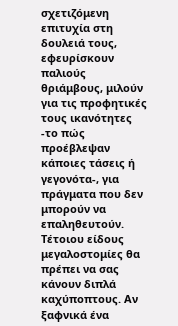σχετιζόμενη επιτυχία στη δουλειά τους, εφευρίσκουν παλιούς θριάμβους, μιλούν για τις προφητικές τους ικανότητες -το πώς προέβλεψαν κάποιες τάσεις ή γεγονότα-, για πράγματα που δεν μπορούν να επαληθευτούν. Τέτοιου είδους μεγαλοστομίες θα πρέπει να σας κάνουν διπλά καχύποπτους. Αν ξαφνικά ένα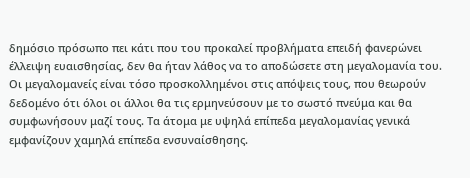δημόσιο πρόσωπο πει κάτι που του προκαλεί προβλήματα επειδή φανερώνει έλλειψη ευαισθησίας, δεν θα ήταν λάθος να το αποδώσετε στη μεγαλομανία του. Οι μεγαλομανείς είναι τόσο προσκολλημένοι στις απόψεις τους, που θεωρούν δεδομένο ότι όλοι οι άλλοι θα τις ερμηνεύσουν με το σωστό πνεύμα και θα συμφωνήσουν μαζί τους. Τα άτομα με υψηλά επίπεδα μεγαλομανίας γενικά εμφανίζουν χαμηλά επίπεδα ενσυναίσθησης.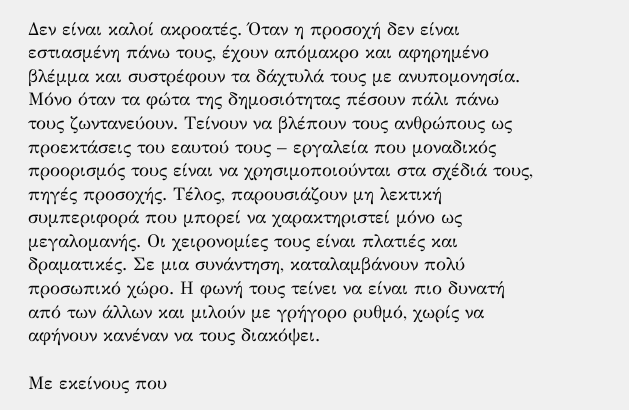Δεν είναι καλοί ακροατές. Όταν η προσοχή δεν είναι εστιασμένη πάνω τους, έχουν απόμακρο και αφηρημένο βλέμμα και συστρέφουν τα δάχτυλά τους με ανυπομονησία. Μόνο όταν τα φώτα της δημοσιότητας πέσουν πάλι πάνω τους ζωντανεύουν. Τείνουν να βλέπουν τους ανθρώπους ως προεκτάσεις του εαυτού τους – εργαλεία που μοναδικός προορισμός τους είναι να χρησιμοποιούνται στα σχέδιά τους, πηγές προσοχής. Τέλος, παρουσιάζουν μη λεκτική συμπεριφορά που μπορεί να χαρακτηριστεί μόνο ως μεγαλομανής. Οι χειρονομίες τους είναι πλατιές και δραματικές. Σε μια συνάντηση, καταλαμβάνουν πολύ προσωπικό χώρο. Η φωνή τους τείνει να είναι πιο δυνατή από των άλλων και μιλούν με γρήγορο ρυθμό, χωρίς να αφήνουν κανέναν να τους διακόψει.

Με εκείνους που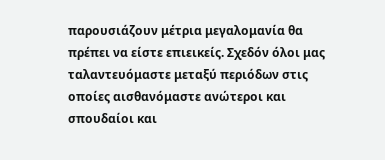παρουσιάζουν μέτρια μεγαλομανία θα πρέπει να είστε επιεικείς. Σχεδόν όλοι μας ταλαντευόμαστε μεταξύ περιόδων στις οποίες αισθανόμαστε ανώτεροι και σπουδαίοι και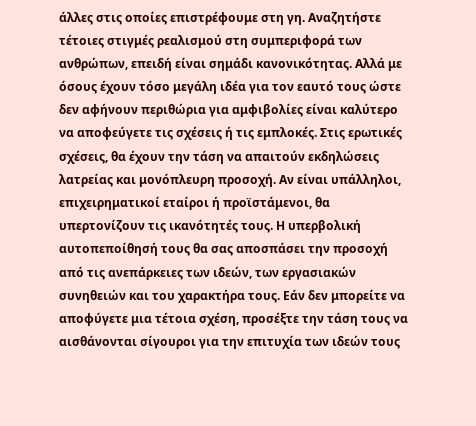άλλες στις οποίες επιστρέφουμε στη γη. Αναζητήστε τέτοιες στιγμές ρεαλισμού στη συμπεριφορά των ανθρώπων, επειδή είναι σημάδι κανονικότητας. Αλλά με όσους έχουν τόσο μεγάλη ιδέα για τον εαυτό τους ώστε δεν αφήνουν περιθώρια για αμφιβολίες είναι καλύτερο να αποφεύγετε τις σχέσεις ή τις εμπλοκές. Στις ερωτικές σχέσεις, θα έχουν την τάση να απαιτούν εκδηλώσεις λατρείας και μονόπλευρη προσοχή. Αν είναι υπάλληλοι, επιχειρηματικοί εταίροι ή προϊστάμενοι, θα υπερτονίζουν τις ικανότητές τους. Η υπερβολική αυτοπεποίθησή τους θα σας αποσπάσει την προσοχή από τις ανεπάρκειες των ιδεών, των εργασιακών συνηθειών και του χαρακτήρα τους. Εάν δεν μπορείτε να αποφύγετε μια τέτοια σχέση, προσέξτε την τάση τους να αισθάνονται σίγουροι για την επιτυχία των ιδεών τους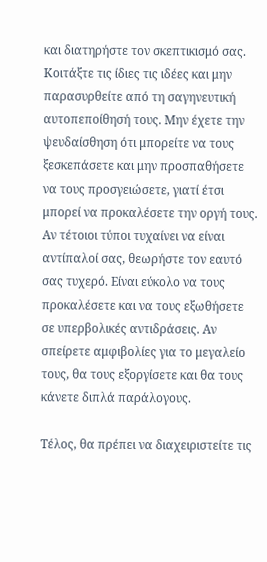και διατηρήστε τον σκεπτικισμό σας. Κοιτάξτε τις ίδιες τις ιδέες και μην παρασυρθείτε από τη σαγηνευτική αυτοπεποίθησή τους. Μην έχετε την ψευδαίσθηση ότι μπορείτε να τους ξεσκεπάσετε και μην προσπαθήσετε να τους προσγειώσετε, γιατί έτσι μπορεί να προκαλέσετε την οργή τους. Αν τέτοιοι τύποι τυχαίνει να είναι αντίπαλοί σας, θεωρήστε τον εαυτό σας τυχερό. Είναι εύκολο να τους προκαλέσετε και να τους εξωθήσετε σε υπερβολικές αντιδράσεις. Αν σπείρετε αμφιβολίες για το μεγαλείο τους, θα τους εξοργίσετε και θα τους κάνετε διπλά παράλογους.

Τέλος, θα πρέπει να διαχειριστείτε τις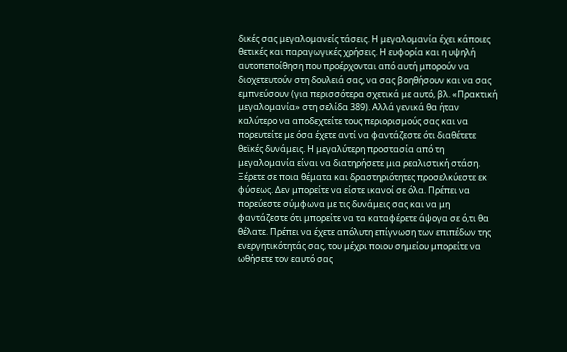δικές σας μεγαλομανείς τάσεις. Η μεγαλομανία έχει κάποιες θετικές και παραγωγικές χρήσεις. Η ευφορία και η υψηλή αυτοπεποίθηση που προέρχονται από αυτή μπορούν να διοχετευτούν στη δουλειά σας, να σας βοηθήσουν και να σας εμπνεύσουν (για περισσότερα σχετικά με αυτό, βλ. «Πρακτική μεγαλομανία» στη σελίδα 389). Αλλά γενικά θα ήταν καλύτερο να αποδεχτείτε τους περιορισμούς σας και να πορευτείτε με όσα έχετε αντί να φαντάζεστε ότι διαθέτετε θεϊκές δυνάμεις. Η μεγαλύτερη προστασία από τη μεγαλομανία είναι να διατηρήσετε μια ρεαλιστική στάση. Ξέρετε σε ποια θέματα και δραστηριότητες προσελκύεστε εκ φύσεως. Δεν μπορείτε να είστε ικανοί σε όλα. Πρέπει να πορεύεστε σύμφωνα με τις δυνάμεις σας και να μη φαντάζεστε ότι μπορείτε να τα καταφέρετε άψογα σε ό,τι θα θέλατε. Πρέπει να έχετε απόλυτη επίγνωση των επιπέδων της ενεργητικότητάς σας, του μέχρι ποιου σημείου μπορείτε να ωθήσετε τον εαυτό σας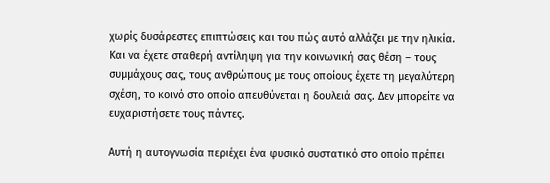χωρίς δυσάρεστες επιπτώσεις και του πώς αυτό αλλάζει με την ηλικία. Και να έχετε σταθερή αντίληψη για την κοινωνική σας θέση – τους συμμάχους σας, τους ανθρώπους με τους οποίους έχετε τη μεγαλύτερη σχέση, το κοινό στο οποίο απευθύνεται η δουλειά σας. Δεν μπορείτε να ευχαριστήσετε τους πάντες.

Αυτή η αυτογνωσία περιέχει ένα φυσικό συστατικό στο οποίο πρέπει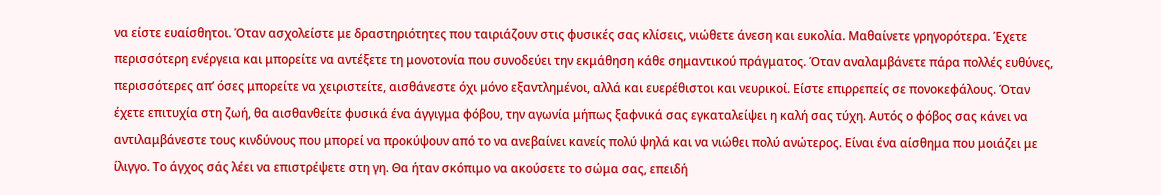να είστε ευαίσθητοι. Όταν ασχολείστε με δραστηριότητες που ταιριάζουν στις φυσικές σας κλίσεις, νιώθετε άνεση και ευκολία. Μαθαίνετε γρηγορότερα. Έχετε περισσότερη ενέργεια και μπορείτε να αντέξετε τη μονοτονία που συνοδεύει την εκμάθηση κάθε σημαντικού πράγματος. Όταν αναλαμβάνετε πάρα πολλές ευθύνες, περισσότερες απ’ όσες μπορείτε να χειριστείτε, αισθάνεστε όχι μόνο εξαντλημένοι, αλλά και ευερέθιστοι και νευρικοί. Είστε επιρρεπείς σε πονοκεφάλους. Όταν έχετε επιτυχία στη ζωή, θα αισθανθείτε φυσικά ένα άγγιγμα φόβου, την αγωνία μήπως ξαφνικά σας εγκαταλείψει η καλή σας τύχη. Αυτός ο φόβος σας κάνει να αντιλαμβάνεστε τους κινδύνους που μπορεί να προκύψουν από το να ανεβαίνει κανείς πολύ ψηλά και να νιώθει πολύ ανώτερος. Είναι ένα αίσθημα που μοιάζει με ίλιγγο. Το άγχος σάς λέει να επιστρέψετε στη γη. Θα ήταν σκόπιμο να ακούσετε το σώμα σας, επειδή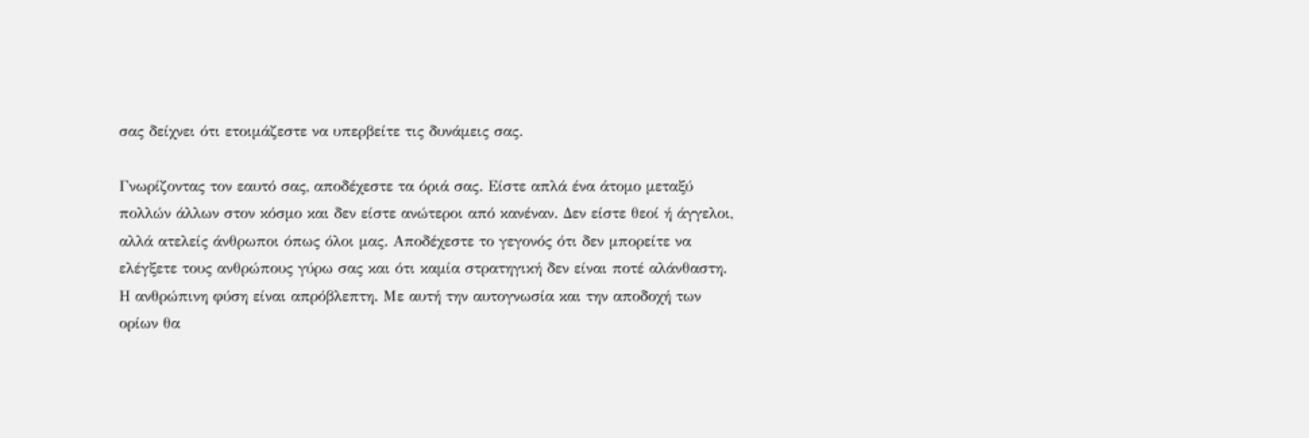σας δείχνει ότι ετοιμάζεστε να υπερβείτε τις δυνάμεις σας.

Γνωρίζοντας τον εαυτό σας, αποδέχεστε τα όριά σας. Είστε απλά ένα άτομο μεταξύ πολλών άλλων στον κόσμο και δεν είστε ανώτεροι από κανέναν. Δεν είστε θεοί ή άγγελοι, αλλά ατελείς άνθρωποι όπως όλοι μας. Αποδέχεστε το γεγονός ότι δεν μπορείτε να ελέγξετε τους ανθρώπους γύρω σας και ότι καμία στρατηγική δεν είναι ποτέ αλάνθαστη. Η ανθρώπινη φύση είναι απρόβλεπτη. Με αυτή την αυτογνωσία και την αποδοχή των ορίων θα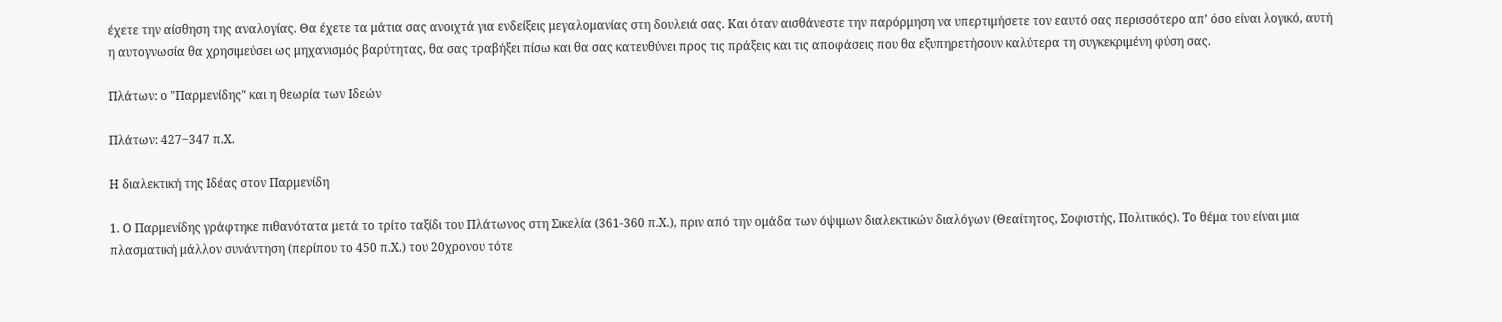έχετε την αίσθηση της αναλογίας. Θα έχετε τα μάτια σας ανοιχτά για ενδείξεις μεγαλομανίας στη δουλειά σας. Και όταν αισθάνεστε την παρόρμηση να υπερτιμήσετε τον εαυτό σας περισσότερο απ’ όσο είναι λογικό, αυτή η αυτογνωσία θα χρησιμεύσει ως μηχανισμός βαρύτητας, θα σας τραβήξει πίσω και θα σας κατευθύνει προς τις πράξεις και τις αποφάσεις που θα εξυπηρετήσουν καλύτερα τη συγκεκριμένη φύση σας.

Πλάτων: ο "Παρμενίδης" και η θεωρία των Ιδεών

Πλάτων: 427‒347 π.Χ.

Η διαλεκτική της Ιδέας στον Παρμενίδη

1. Ο Παρμενίδης γράφτηκε πιθανότατα μετά το τρίτο ταξίδι του Πλάτωνος στη Σικελία (361-360 π.Χ.), πριν από την ομάδα των όψιμων διαλεκτικών διαλόγων (Θεαίτητος, Σοφιστής, Πολιτικός). Το θέμα του είναι μια πλασματική μάλλον συνάντηση (περίπου το 450 π.Χ.) του 20χρονου τότε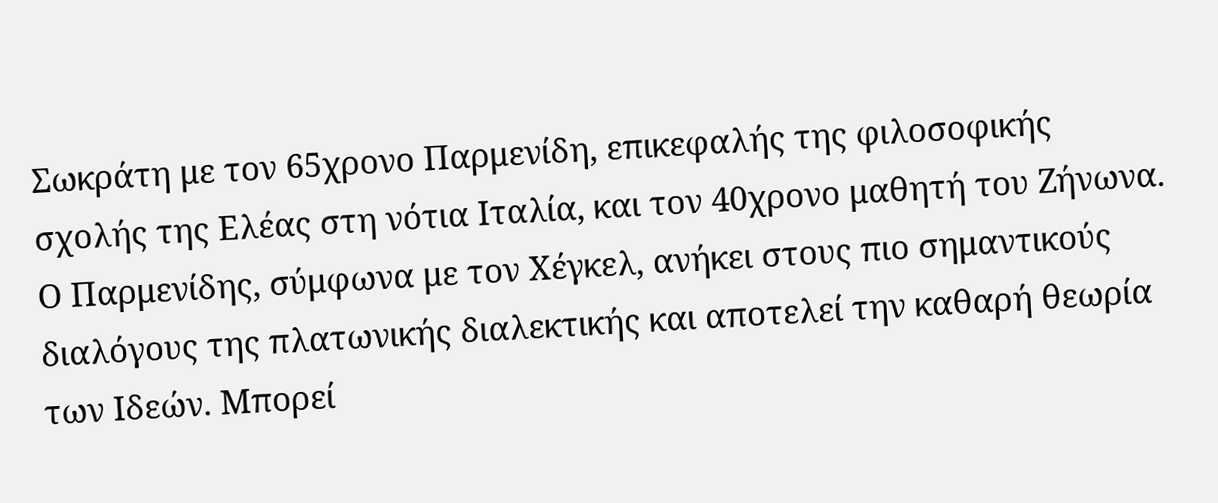Σωκράτη με τον 65χρονο Παρμενίδη, επικεφαλής της φιλοσοφικής σχολής της Ελέας στη νότια Ιταλία, και τον 40χρονο μαθητή του Ζήνωνα. Ο Παρμενίδης, σύμφωνα με τον Χέγκελ, ανήκει στους πιο σημαντικούς διαλόγους της πλατωνικής διαλεκτικής και αποτελεί την καθαρή θεωρία των Ιδεών. Μπορεί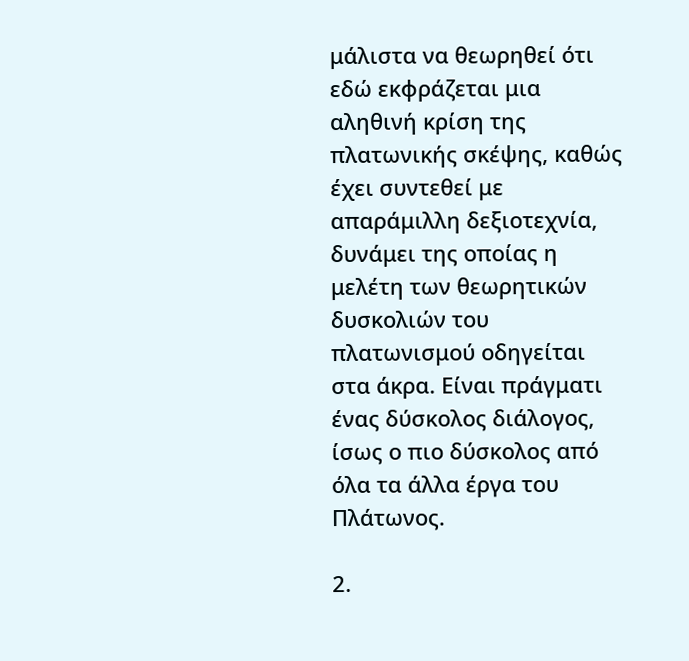μάλιστα να θεωρηθεί ότι εδώ εκφράζεται μια αληθινή κρίση της πλατωνικής σκέψης, καθώς έχει συντεθεί με απαράμιλλη δεξιοτεχνία, δυνάμει της οποίας η μελέτη των θεωρητικών δυσκολιών του πλατωνισμού οδηγείται στα άκρα. Είναι πράγματι ένας δύσκολος διάλογος, ίσως ο πιο δύσκολος από όλα τα άλλα έργα του Πλάτωνος.

2.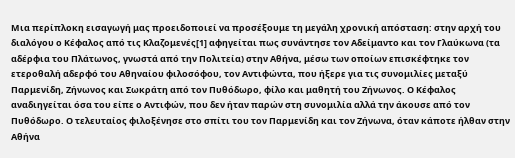Μια περίπλοκη εισαγωγή μας προειδοποιεί να προσέξουμε τη μεγάλη χρονική απόσταση: στην αρχή του διαλόγου ο Κέφαλος από τις Κλαζομενές[1] αφηγείται πως συνάντησε τον Αδείμαντο και τον Γλαύκωνα (τα αδέρφια του Πλάτωνος, γνωστά από την Πολιτεία) στην Αθήνα, μέσω των οποίων επισκέφτηκε τον ετεροθαλή αδερφό του Αθηναίου φιλοσόφου, τον Αντιφώντα, που ήξερε για τις συνομιλίες μεταξύ Παρμενίδη, Ζήνωνος και Σωκράτη από τον Πυθόδωρο, φίλο και μαθητή του Ζήνωνος. Ο Κέφαλος αναδιηγείται όσα του είπε ο Αντιφών, που δεν ήταν παρών στη συνομιλία αλλά την άκουσε από τον Πυθόδωρο. Ο τελευταίος φιλοξένησε στο σπίτι του τον Παρμενίδη και τον Ζήνωνα, όταν κάποτε ήλθαν στην Αθήνα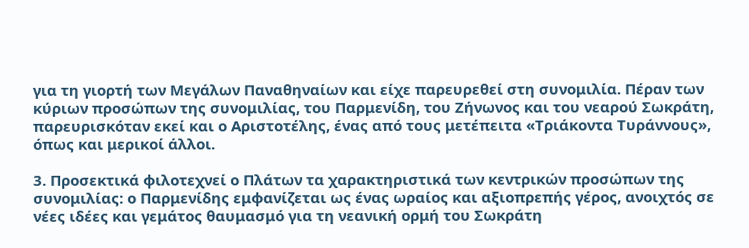για τη γιορτή των Μεγάλων Παναθηναίων και είχε παρευρεθεί στη συνομιλία. Πέραν των κύριων προσώπων της συνομιλίας, του Παρμενίδη, του Ζήνωνος και του νεαρού Σωκράτη, παρευρισκόταν εκεί και ο Αριστοτέλης, ένας από τους μετέπειτα «Τριάκοντα Τυράννους», όπως και μερικοί άλλοι.

3. Προσεκτικά φιλοτεχνεί ο Πλάτων τα χαρακτηριστικά των κεντρικών προσώπων της συνομιλίας: ο Παρμενίδης εμφανίζεται ως ένας ωραίος και αξιοπρεπής γέρος, ανοιχτός σε νέες ιδέες και γεμάτος θαυμασμό για τη νεανική ορμή του Σωκράτη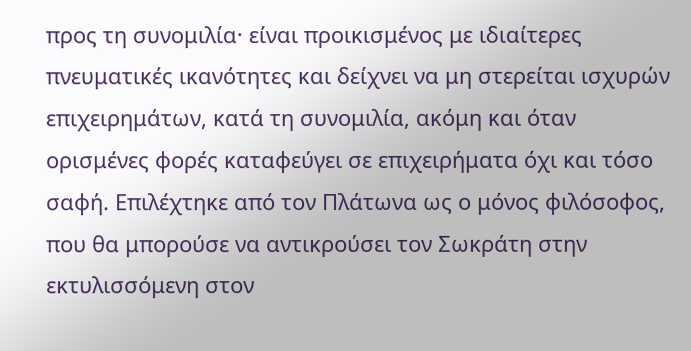προς τη συνομιλία· είναι προικισμένος με ιδιαίτερες πνευματικές ικανότητες και δείχνει να μη στερείται ισχυρών επιχειρημάτων, κατά τη συνομιλία, ακόμη και όταν ορισμένες φορές καταφεύγει σε επιχειρήματα όχι και τόσο σαφή. Επιλέχτηκε από τον Πλάτωνα ως ο μόνος φιλόσοφος, που θα μπορούσε να αντικρούσει τον Σωκράτη στην εκτυλισσόμενη στον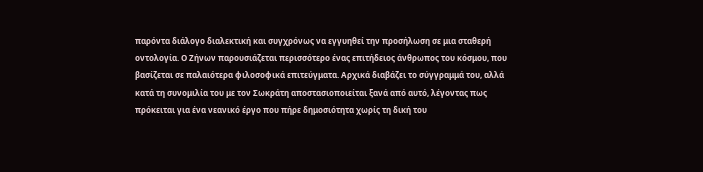παρόντα διάλογο διαλεκτική και συγχρόνως να εγγυηθεί την προσήλωση σε μια σταθερή οντολογία. Ο Ζήνων παρουσιάζεται περισσότερο ένας επιτήδειος άνθρωπος του κόσμου, που βασίζεται σε παλαιότερα φιλοσοφικά επιτεύγματα. Αρχικά διαβάζει το σύγγραμμά του, αλλά κατά τη συνομιλία του με τον Σωκράτη αποστασιοποιείται ξανά από αυτό, λέγοντας πως πρόκειται για ένα νεανικό έργο που πήρε δημοσιότητα χωρίς τη δική του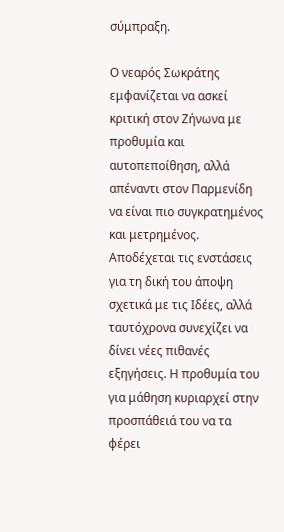σύμπραξη.

Ο νεαρός Σωκράτης εμφανίζεται να ασκεί κριτική στον Ζήνωνα με προθυμία και αυτοπεποίθηση, αλλά απέναντι στον Παρμενίδη να είναι πιο συγκρατημένος και μετρημένος. Αποδέχεται τις ενστάσεις για τη δική του άποψη σχετικά με τις Ιδέες, αλλά ταυτόχρονα συνεχίζει να δίνει νέες πιθανές εξηγήσεις. Η προθυμία του για μάθηση κυριαρχεί στην προσπάθειά του να τα φέρει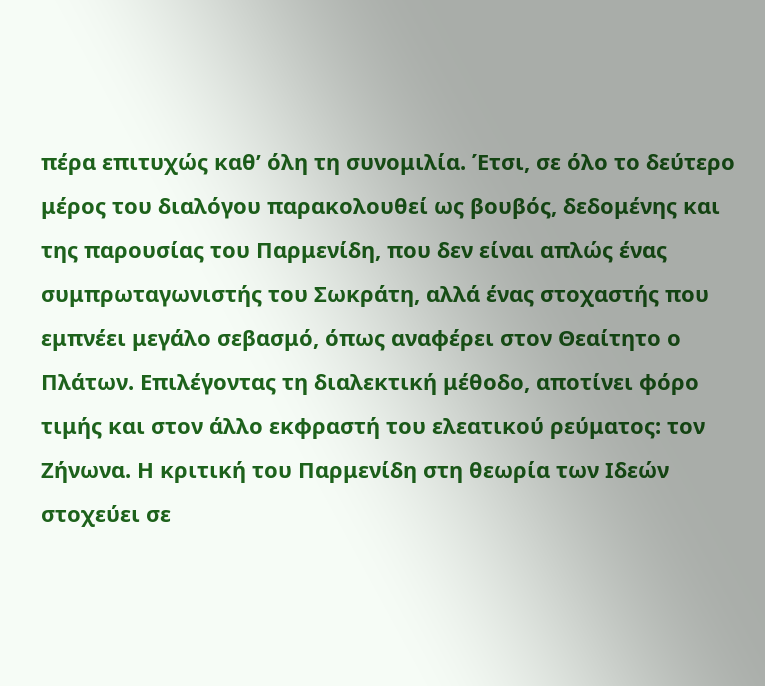πέρα επιτυχώς καθ’ όλη τη συνομιλία. Έτσι, σε όλο το δεύτερο μέρος του διαλόγου παρακολουθεί ως βουβός, δεδομένης και της παρουσίας του Παρμενίδη, που δεν είναι απλώς ένας συμπρωταγωνιστής του Σωκράτη, αλλά ένας στοχαστής που εμπνέει μεγάλο σεβασμό, όπως αναφέρει στον Θεαίτητο ο Πλάτων. Επιλέγοντας τη διαλεκτική μέθοδο, αποτίνει φόρο τιμής και στον άλλο εκφραστή του ελεατικού ρεύματος: τον Ζήνωνα. Η κριτική του Παρμενίδη στη θεωρία των Ιδεών στοχεύει σε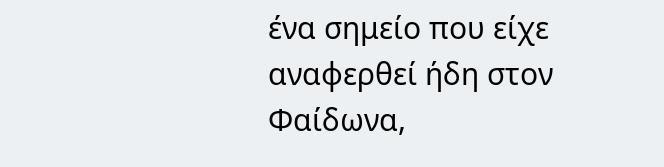ένα σημείο που είχε αναφερθεί ήδη στον Φαίδωνα,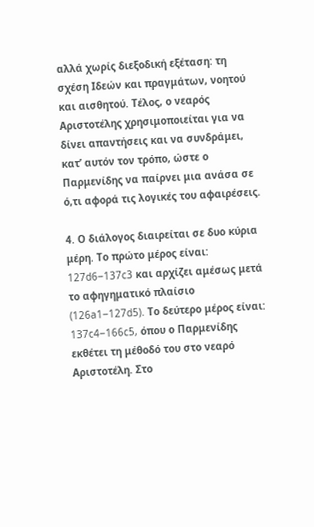αλλά χωρίς διεξοδική εξέταση: τη σχέση Ιδεών και πραγμάτων, νοητού και αισθητού. Τέλος, ο νεαρός Αριστοτέλης χρησιμοποιείται για να δίνει απαντήσεις και να συνδράμει, κατ’ αυτόν τον τρόπο, ώστε ο Παρμενίδης να παίρνει μια ανάσα σε ό,τι αφορά τις λογικές του αφαιρέσεις.

4. Ο διάλογος διαιρείται σε δυο κύρια μέρη. Tο πρώτο μέρος είναι: 127d6‒137c3 και αρχίζει αμέσως μετά το αφηγηματικό πλαίσιο (126a1‒127d5). Το δεύτερο μέρος είναι: 137c4‒166c5, όπου ο Παρμενίδης εκθέτει τη μέθοδό του στο νεαρό Αριστοτέλη. Στο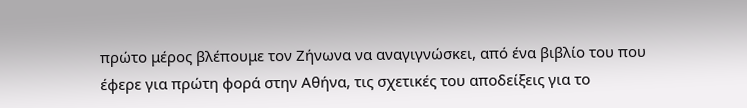πρώτο μέρος βλέπουμε τον Ζήνωνα να αναγιγνώσκει, από ένα βιβλίο του που έφερε για πρώτη φορά στην Αθήνα, τις σχετικές του αποδείξεις για το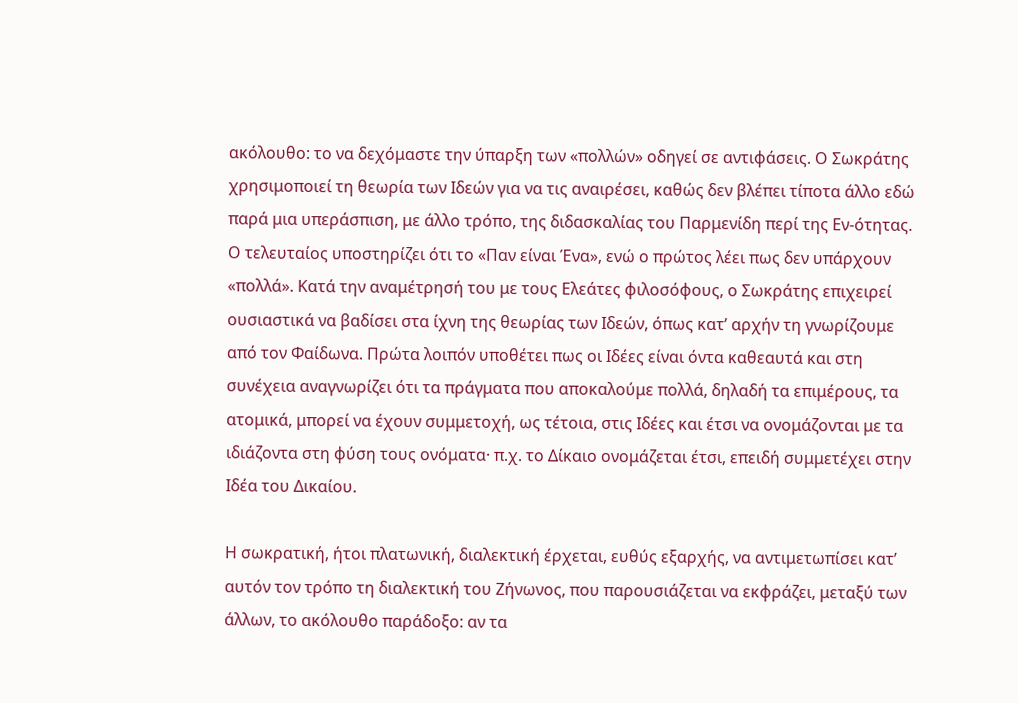ακόλουθο: το να δεχόμαστε την ύπαρξη των «πολλών» οδηγεί σε αντιφάσεις. Ο Σωκράτης χρησιμοποιεί τη θεωρία των Ιδεών για να τις αναιρέσει, καθώς δεν βλέπει τίποτα άλλο εδώ παρά μια υπεράσπιση, με άλλο τρόπο, της διδασκαλίας του Παρμενίδη περί της Εν-ότητας. Ο τελευταίος υποστηρίζει ότι το «Παν είναι Ένα», ενώ ο πρώτος λέει πως δεν υπάρχουν «πολλά». Κατά την αναμέτρησή του με τους Ελεάτες φιλοσόφους, ο Σωκράτης επιχειρεί ουσιαστικά να βαδίσει στα ίχνη της θεωρίας των Ιδεών, όπως κατ’ αρχήν τη γνωρίζουμε από τον Φαίδωνα. Πρώτα λοιπόν υποθέτει πως οι Ιδέες είναι όντα καθεαυτά και στη συνέχεια αναγνωρίζει ότι τα πράγματα που αποκαλούμε πολλά, δηλαδή τα επιμέρους, τα ατομικά, μπορεί να έχουν συμμετοχή, ως τέτοια, στις Ιδέες και έτσι να ονομάζονται με τα ιδιάζοντα στη φύση τους ονόματα· π.χ. το Δίκαιο ονομάζεται έτσι, επειδή συμμετέχει στην Ιδέα του Δικαίου.

Η σωκρατική, ήτοι πλατωνική, διαλεκτική έρχεται, ευθύς εξαρχής, να αντιμετωπίσει κατ’ αυτόν τον τρόπο τη διαλεκτική του Ζήνωνος, που παρουσιάζεται να εκφράζει, μεταξύ των άλλων, το ακόλουθο παράδοξο: αν τα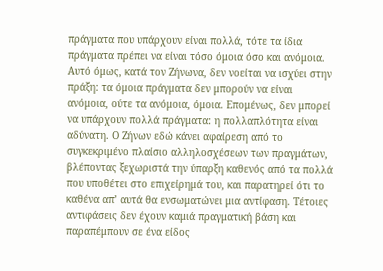πράγματα που υπάρχουν είναι πολλά, τότε τα ίδια πράγματα πρέπει να είναι τόσο όμοια όσο και ανόμοια. Αυτό όμως, κατά τον Ζήνωνα, δεν νοείται να ισχύει στην πράξη: τα όμοια πράγματα δεν μπορούν να είναι ανόμοια, ούτε τα ανόμοια, όμοια. Επομένως, δεν μπορεί να υπάρχουν πολλά πράγματα: η πολλαπλότητα είναι αδύνατη. Ο Ζήνων εδώ κάνει αφαίρεση από το συγκεκριμένο πλαίσιο αλληλοσχέσεων των πραγμάτων, βλέποντας ξεχωριστά την ύπαρξη καθενός από τα πολλά που υποθέτει στο επιχείρημά του, και παρατηρεί ότι το καθένα απ’ αυτά θα ενσωματώνει μια αντίφαση. Τέτοιες αντιφάσεις δεν έχουν καμιά πραγματική βάση και παραπέμπουν σε ένα είδος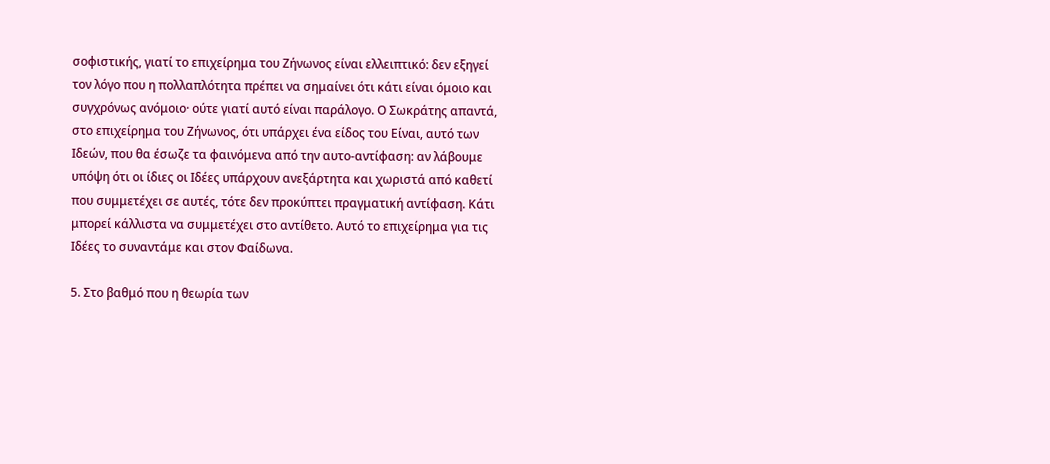σοφιστικής, γιατί το επιχείρημα του Ζήνωνος είναι ελλειπτικό: δεν εξηγεί τον λόγο που η πολλαπλότητα πρέπει να σημαίνει ότι κάτι είναι όμοιο και συγχρόνως ανόμοιο· ούτε γιατί αυτό είναι παράλογο. Ο Σωκράτης απαντά, στο επιχείρημα του Ζήνωνος, ότι υπάρχει ένα είδος του Είναι, αυτό των Ιδεών, που θα έσωζε τα φαινόμενα από την αυτο-αντίφαση: αν λάβουμε υπόψη ότι οι ίδιες οι Ιδέες υπάρχουν ανεξάρτητα και χωριστά από καθετί που συμμετέχει σε αυτές, τότε δεν προκύπτει πραγματική αντίφαση. Κάτι μπορεί κάλλιστα να συμμετέχει στο αντίθετο. Αυτό το επιχείρημα για τις Ιδέες το συναντάμε και στον Φαίδωνα.

5. Στο βαθμό που η θεωρία των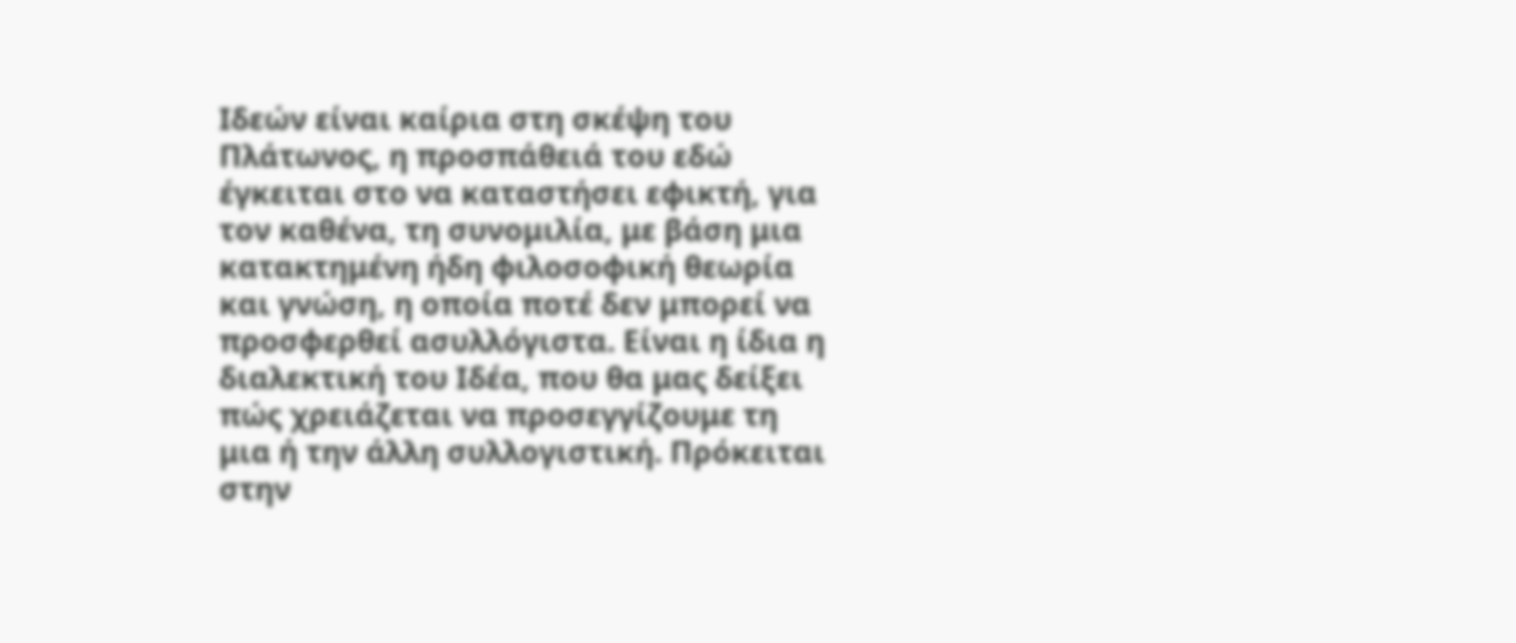Ιδεών είναι καίρια στη σκέψη του Πλάτωνος, η προσπάθειά του εδώ έγκειται στο να καταστήσει εφικτή, για τον καθένα, τη συνομιλία, με βάση μια κατακτημένη ήδη φιλοσοφική θεωρία και γνώση, η οποία ποτέ δεν μπορεί να προσφερθεί ασυλλόγιστα. Είναι η ίδια η διαλεκτική του Ιδέα, που θα μας δείξει πώς χρειάζεται να προσεγγίζουμε τη μια ή την άλλη συλλογιστική. Πρόκειται στην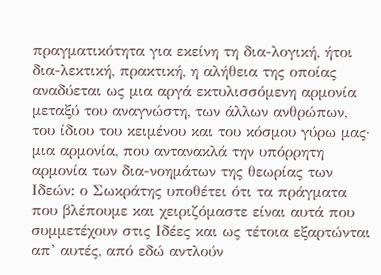πραγματικότητα για εκείνη τη δια-λογική, ήτοι δια-λεκτική, πρακτική, η αλήθεια της οποίας αναδύεται ως μια αργά εκτυλισσόμενη αρμονία μεταξύ του αναγνώστη, των άλλων ανθρώπων, του ίδιου του κειμένου και του κόσμου γύρω μας· μια αρμονία, που αντανακλά την υπόρρητη αρμονία των δια-νοημάτων της θεωρίας των Ιδεών: ο Σωκράτης υποθέτει ότι τα πράγματα που βλέπουμε και χειριζόμαστε είναι αυτά που συμμετέχουν στις Ιδέες και ως τέτοια εξαρτώνται απ’ αυτές, από εδώ αντλούν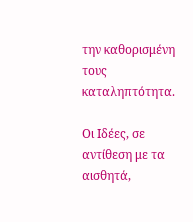την καθορισμένη τους καταληπτότητα.

Οι Ιδέες, σε αντίθεση με τα αισθητά,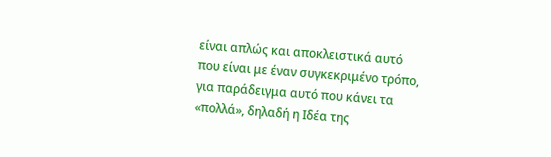είναι απλώς και αποκλειστικά αυτό που είναι με έναν συγκεκριμένο τρόπο, για παράδειγμα αυτό που κάνει τα «πολλά», δηλαδή η Ιδέα της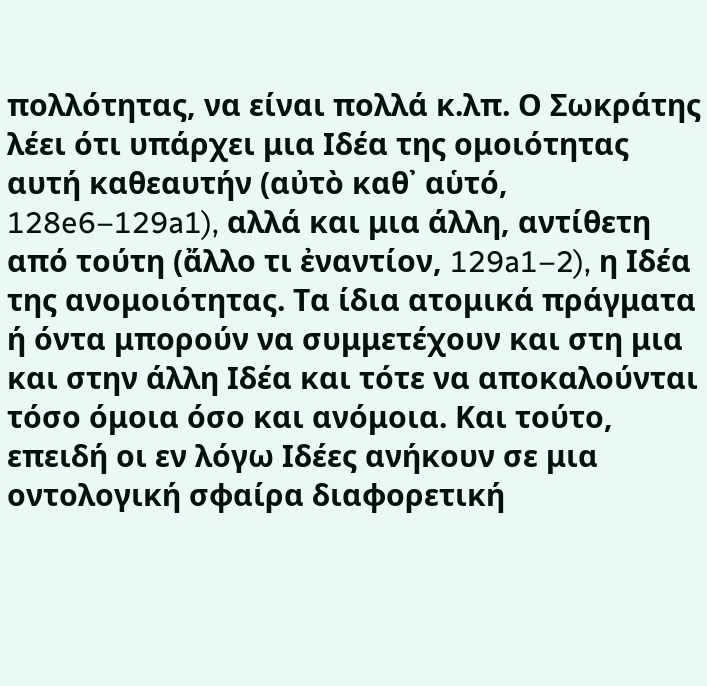πολλότητας, να είναι πολλά κ.λπ. Ο Σωκράτης λέει ότι υπάρχει μια Ιδέα της ομοιότητας αυτή καθεαυτήν (αὐτὸ καθ᾽ αὑτό, 128e6–129a1), αλλά και μια άλλη, αντίθετη από τούτη (ἄλλο τι ἐναντίον, 129a1–2), η Ιδέα της ανομοιότητας. Τα ίδια ατομικά πράγματα ή όντα μπορούν να συμμετέχουν και στη μια και στην άλλη Ιδέα και τότε να αποκαλούνται τόσο όμοια όσο και ανόμοια. Και τούτο, επειδή οι εν λόγω Ιδέες ανήκουν σε μια οντολογική σφαίρα διαφορετική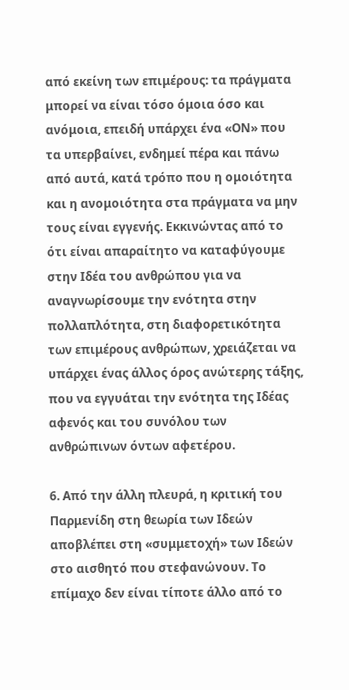από εκείνη των επιμέρους: τα πράγματα μπορεί να είναι τόσο όμοια όσο και ανόμοια, επειδή υπάρχει ένα «ΟΝ» που τα υπερβαίνει, ενδημεί πέρα και πάνω από αυτά, κατά τρόπο που η ομοιότητα και η ανομοιότητα στα πράγματα να μην τους είναι εγγενής. Εκκινώντας από το ότι είναι απαραίτητο να καταφύγουμε στην Ιδέα του ανθρώπου για να αναγνωρίσουμε την ενότητα στην πολλαπλότητα, στη διαφορετικότητα των επιμέρους ανθρώπων, χρειάζεται να υπάρχει ένας άλλος όρος ανώτερης τάξης, που να εγγυάται την ενότητα της Ιδέας αφενός και του συνόλου των ανθρώπινων όντων αφετέρου.

6. Από την άλλη πλευρά, η κριτική του Παρμενίδη στη θεωρία των Ιδεών αποβλέπει στη «συμμετοχή» των Ιδεών στο αισθητό που στεφανώνουν. Το επίμαχο δεν είναι τίποτε άλλο από το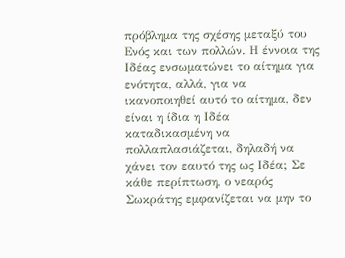πρόβλημα της σχέσης μεταξύ του Ενός και των πολλών. Η έννοια της Ιδέας ενσωματώνει το αίτημα για ενότητα, αλλά, για να ικανοποιηθεί αυτό το αίτημα, δεν είναι η ίδια η Ιδέα καταδικασμένη να πολλαπλασιάζεται, δηλαδή να χάνει τον εαυτό της ως Ιδέα; Σε κάθε περίπτωση, ο νεαρός Σωκράτης εμφανίζεται να μην το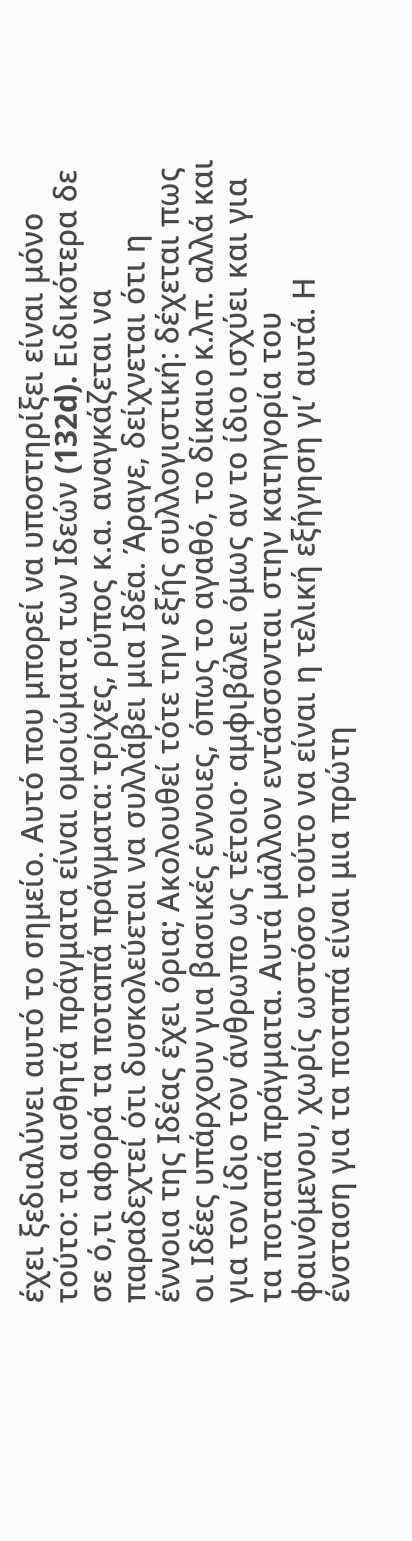έχει ξεδιαλύνει αυτό το σημείο. Αυτό που μπορεί να υποστηρίξει είναι μόνο τούτο: τα αισθητά πράγματα είναι ομοιώματα των Ιδεών (132d). Ειδικότερα δε σε ό,τι αφορά τα ποταπά πράγματα: τρίχες, ρύπος κ.α. αναγκάζεται να παραδεχτεί ότι δυσκολεύεται να συλλάβει μια Ιδέα. Άραγε, δείχνεται ότι η έννοια της Ιδέας έχει όρια; Ακολουθεί τότε την εξής συλλογιστική: δέχεται πως οι Ιδέες υπάρχουν για βασικές έννοιες, όπως το αγαθό, το δίκαιο κ.λπ. αλλά και για τον ίδιο τον άνθρωπο ως τέτοιο· αμφιβάλει όμως αν το ίδιο ισχύει και για τα ποταπά πράγματα. Αυτά μάλλον εντάσσονται στην κατηγορία του φαινόμενου, χωρίς ωστόσο τούτο να είναι η τελική εξήγηση γι’ αυτά. Η ένσταση για τα ποταπά είναι μια πρώτη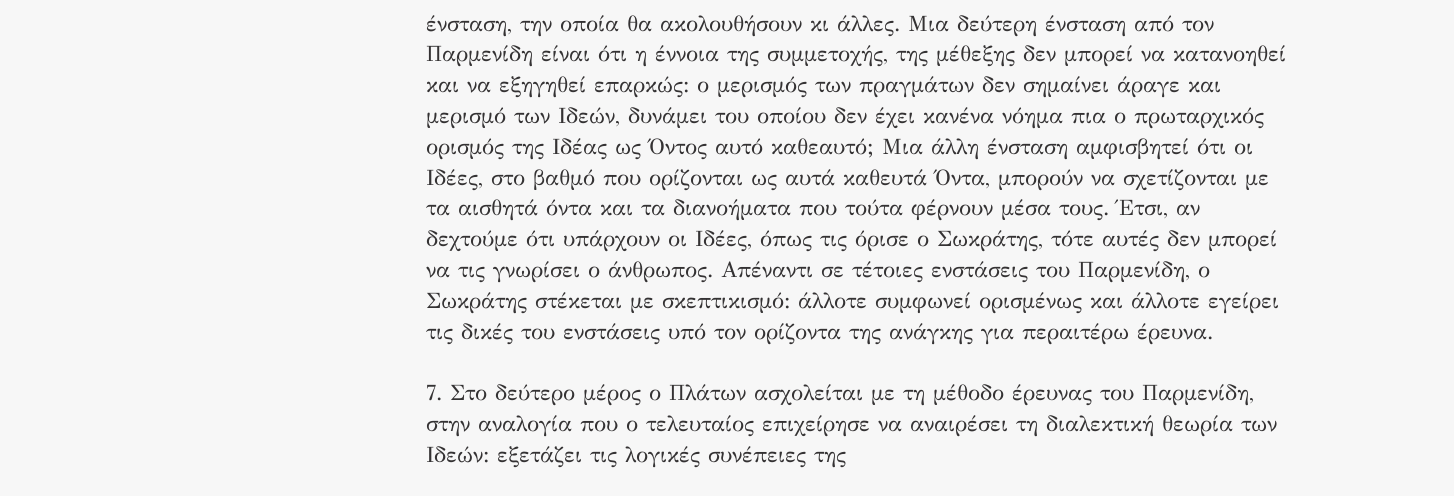ένσταση, την οποία θα ακολουθήσουν κι άλλες. Μια δεύτερη ένσταση από τον Παρμενίδη είναι ότι η έννοια της συμμετοχής, της μέθεξης δεν μπορεί να κατανοηθεί και να εξηγηθεί επαρκώς: ο μερισμός των πραγμάτων δεν σημαίνει άραγε και μερισμό των Ιδεών, δυνάμει του οποίου δεν έχει κανένα νόημα πια ο πρωταρχικός ορισμός της Ιδέας ως Όντος αυτό καθεαυτό; Μια άλλη ένσταση αμφισβητεί ότι οι Ιδέες, στο βαθμό που ορίζονται ως αυτά καθευτά Όντα, μπορούν να σχετίζονται με τα αισθητά όντα και τα διανοήματα που τούτα φέρνουν μέσα τους. Έτσι, αν δεχτούμε ότι υπάρχουν οι Ιδέες, όπως τις όρισε ο Σωκράτης, τότε αυτές δεν μπορεί να τις γνωρίσει ο άνθρωπος. Απέναντι σε τέτοιες ενστάσεις του Παρμενίδη, ο Σωκράτης στέκεται με σκεπτικισμό: άλλοτε συμφωνεί ορισμένως και άλλοτε εγείρει τις δικές του ενστάσεις υπό τον ορίζοντα της ανάγκης για περαιτέρω έρευνα.

7. Στο δεύτερο μέρος ο Πλάτων ασχολείται με τη μέθοδο έρευνας του Παρμενίδη, στην αναλογία που ο τελευταίος επιχείρησε να αναιρέσει τη διαλεκτική θεωρία των Ιδεών: εξετάζει τις λογικές συνέπειες της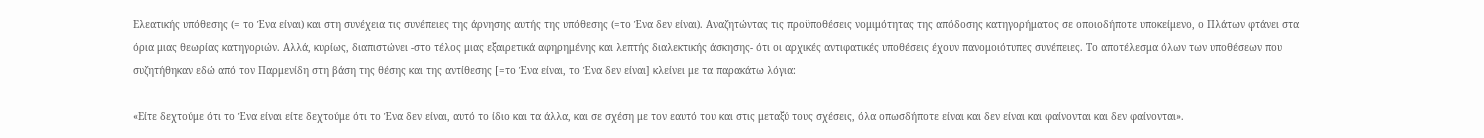Ελεατικής υπόθεσης (= το Ένα είναι) και στη συνέχεια τις συνέπειες της άρνησης αυτής της υπόθεσης (=το Ένα δεν είναι). Αναζητώντας τις προϋποθέσεις νομιμότητας της απόδοσης κατηγορήματος σε οποιοδήποτε υποκείμενο, ο Πλάτων φτάνει στα όρια μιας θεωρίας κατηγοριών. Αλλά, κυρίως, διαπιστώνει -στο τέλος μιας εξαιρετικά αφηρημένης και λεπτής διαλεκτικής άσκησης- ότι οι αρχικές αντιφατικές υποθέσεις έχουν πανομοιότυπες συνέπειες. Το αποτέλεσμα όλων των υποθέσεων που συζητήθηκαν εδώ από τον Παρμενίδη στη βάση της θέσης και της αντίθεσης [=το Ένα είναι, το Ένα δεν είναι] κλείνει με τα παρακάτω λόγια:

«Είτε δεχτούμε ότι το Ένα είναι είτε δεχτούμε ότι το Ένα δεν είναι, αυτό το ίδιο και τα άλλα, και σε σχέση με τον εαυτό του και στις μεταξύ τους σχέσεις, όλα οπωσδήποτε είναι και δεν είναι και φαίνονται και δεν φαίνονται».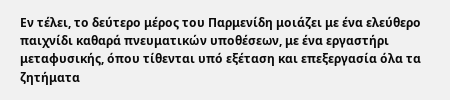Εν τέλει, το δεύτερο μέρος του Παρμενίδη μοιάζει με ένα ελεύθερο παιχνίδι καθαρά πνευματικών υποθέσεων, με ένα εργαστήρι μεταφυσικής, όπου τίθενται υπό εξέταση και επεξεργασία όλα τα ζητήματα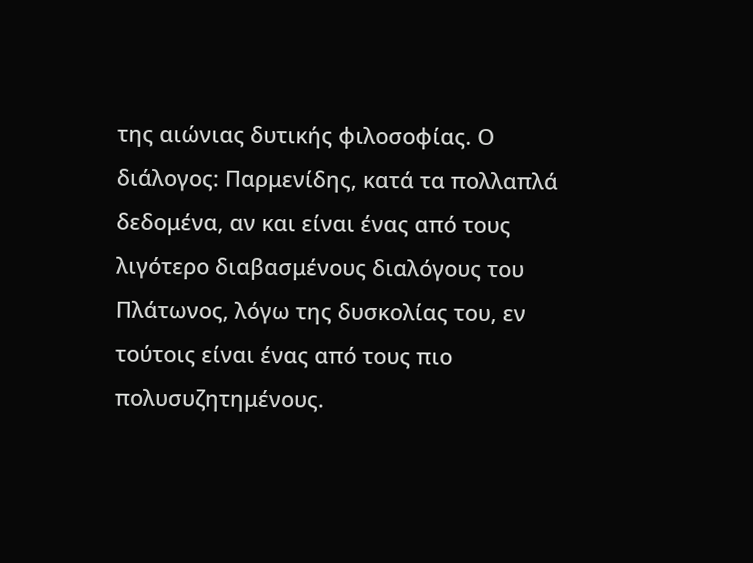της αιώνιας δυτικής φιλοσοφίας. Ο διάλογος: Παρμενίδης, κατά τα πολλαπλά δεδομένα, αν και είναι ένας από τους λιγότερο διαβασμένους διαλόγους του Πλάτωνος, λόγω της δυσκολίας του, εν τούτοις είναι ένας από τους πιο πολυσυζητημένους.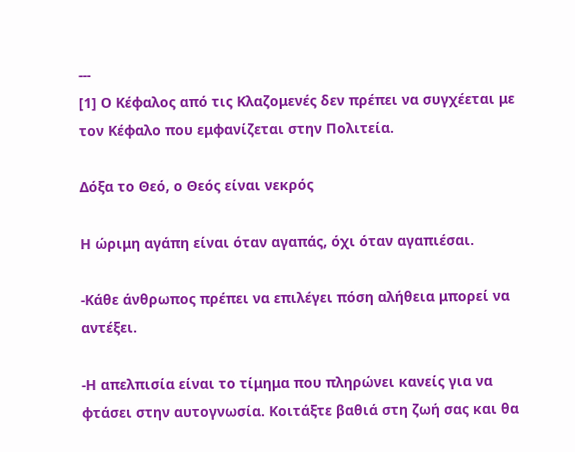---
[1] Ο Κέφαλος από τις Κλαζομενές δεν πρέπει να συγχέεται με τον Κέφαλο που εμφανίζεται στην Πολιτεία.

Δόξα το Θεό, ο Θεός είναι νεκρός

Η ώριμη αγάπη είναι όταν αγαπάς, όχι όταν αγαπιέσαι.

-Κάθε άνθρωπος πρέπει να επιλέγει πόση αλήθεια μπορεί να αντέξει.

-Η απελπισία είναι το τίμημα που πληρώνει κανείς για να φτάσει στην αυτογνωσία. Κοιτάξτε βαθιά στη ζωή σας και θα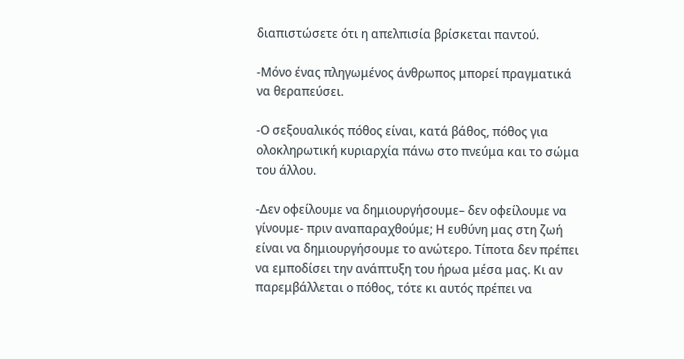διαπιστώσετε ότι η απελπισία βρίσκεται παντού.

-Μόνο ένας πληγωμένος άνθρωπος μπορεί πραγματικά να θεραπεύσει.

-Ο σεξουαλικός πόθος είναι, κατά βάθος, πόθος για ολοκληρωτική κυριαρχία πάνω στο πνεύμα και το σώμα του άλλου.

-Δεν οφείλουμε να δημιουργήσουμε– δεν οφείλουμε να γίνουμε- πριν αναπαραχθούμε; Η ευθύνη μας στη ζωή είναι να δημιουργήσουμε το ανώτερο. Τίποτα δεν πρέπει να εμποδίσει την ανάπτυξη του ήρωα μέσα μας. Κι αν παρεμβάλλεται ο πόθος, τότε κι αυτός πρέπει να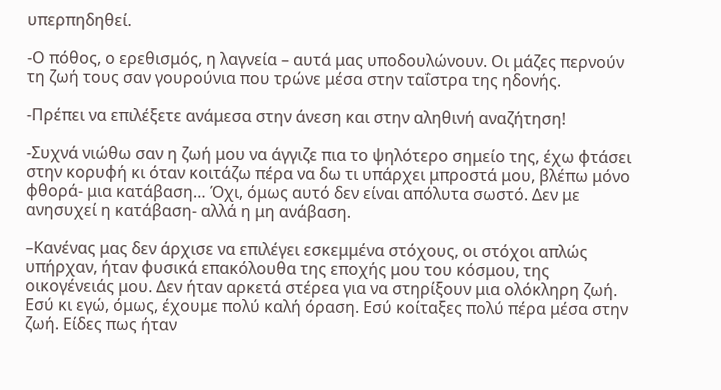υπερπηδηθεί.

-Ο πόθος, ο ερεθισμός, η λαγνεία – αυτά μας υποδουλώνουν. Οι μάζες περνούν τη ζωή τους σαν γουρούνια που τρώνε μέσα στην ταΐστρα της ηδονής.

-Πρέπει να επιλέξετε ανάμεσα στην άνεση και στην αληθινή αναζήτηση!

-Συχνά νιώθω σαν η ζωή μου να άγγιζε πια το ψηλότερο σημείο της, έχω φτάσει στην κορυφή κι όταν κοιτάζω πέρα να δω τι υπάρχει μπροστά μου, βλέπω μόνο φθορά- μια κατάβαση… Όχι, όμως αυτό δεν είναι απόλυτα σωστό. Δεν με ανησυχεί η κατάβαση- αλλά η μη ανάβαση.

–Κανένας μας δεν άρχισε να επιλέγει εσκεμμένα στόχους, οι στόχοι απλώς υπήρχαν, ήταν φυσικά επακόλουθα της εποχής μου του κόσμου, της οικογένειάς μου. Δεν ήταν αρκετά στέρεα για να στηρίξουν μια ολόκληρη ζωή. Εσύ κι εγώ, όμως, έχουμε πολύ καλή όραση. Εσύ κοίταξες πολύ πέρα μέσα στην ζωή. Είδες πως ήταν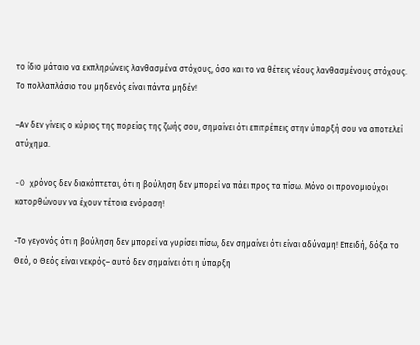το ίδιο μάταιο να εκπληρώνεις λανθασμένα στόχους, όσο και το να θέτεις νέους λανθασμένους στόχους. Το πολλαπλάσιο του μηδενός είναι πάντα μηδέν!

–Αν δεν γίνεις ο κύριος της πορείας της ζωής σου, σημαίνει ότι επιτρέπεις στην ύπαρξή σου να αποτελεί ατύχημα.

-O χρόνος δεν διακόπτεται, ότι η βούληση δεν μπορεί να πάει προς τα πίσω. Μόνο οι προνομιούχοι κατορθώνουν να έχουν τέτοια ενόραση!

-Το γεγονός ότι η βούληση δεν μπορεί να γυρίσει πίσω, δεν σημαίνει ότι είναι αδύναμη! Επειδή, δόξα το Θεό, ο Θεός είναι νεκρός– αυτό δεν σημαίνει ότι η ύπαρξη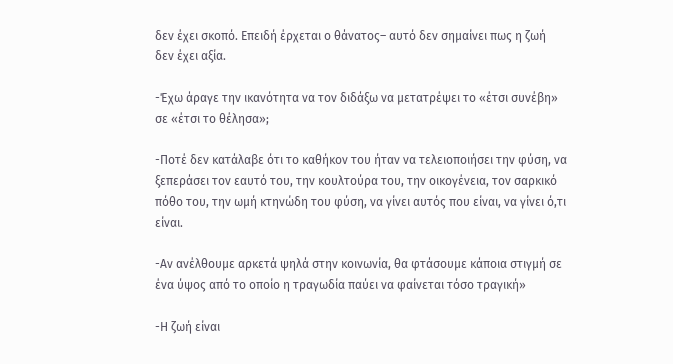δεν έχει σκοπό. Επειδή έρχεται ο θάνατος– αυτό δεν σημαίνει πως η ζωή δεν έχει αξία.

-Έχω άραγε την ικανότητα να τον διδάξω να μετατρέψει το «έτσι συνέβη» σε «έτσι το θέλησα»;

-Ποτέ δεν κατάλαβε ότι το καθήκον του ήταν να τελειοποιήσει την φύση, να ξεπεράσει τον εαυτό του, την κουλτούρα του, την οικογένεια, τον σαρκικό πόθο του, την ωμή κτηνώδη του φύση, να γίνει αυτός που είναι, να γίνει ό,τι είναι.

-Αν ανέλθουμε αρκετά ψηλά στην κοινωνία, θα φτάσουμε κάποια στιγμή σε ένα ύψος από το οποίο η τραγωδία παύει να φαίνεται τόσο τραγική»

-Η ζωή είναι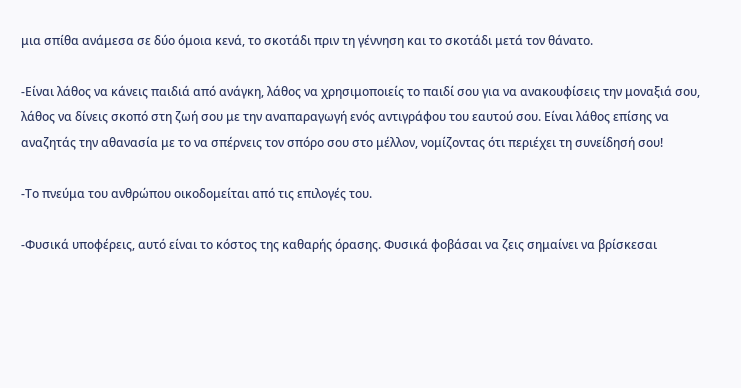μια σπίθα ανάμεσα σε δύο όμοια κενά, το σκοτάδι πριν τη γέννηση και το σκοτάδι μετά τον θάνατο.

-Είναι λάθος να κάνεις παιδιά από ανάγκη, λάθος να χρησιμοποιείς το παιδί σου για να ανακουφίσεις την μοναξιά σου, λάθος να δίνεις σκοπό στη ζωή σου με την αναπαραγωγή ενός αντιγράφου του εαυτού σου. Είναι λάθος επίσης να αναζητάς την αθανασία με το να σπέρνεις τον σπόρο σου στο μέλλον, νομίζοντας ότι περιέχει τη συνείδησή σου!

-Το πνεύμα του ανθρώπου οικοδομείται από τις επιλογές του.

-Φυσικά υποφέρεις, αυτό είναι το κόστος της καθαρής όρασης. Φυσικά φοβάσαι να ζεις σημαίνει να βρίσκεσαι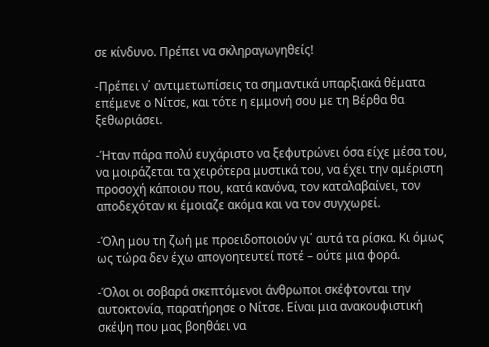σε κίνδυνο. Πρέπει να σκληραγωγηθείς!

-Πρέπει ν΄ αντιμετωπίσεις τα σημαντικά υπαρξιακά θέματα επέμενε ο Νίτσε, και τότε η εμμονή σου με τη Βέρθα θα ξεθωριάσει.

-Ήταν πάρα πολύ ευχάριστο να ξεφυτρώνει όσα είχε μέσα του, να μοιράζεται τα χειρότερα μυστικά του, να έχει την αμέριστη προσοχή κάποιου που, κατά κανόνα, τον καταλαβαίνει, τον αποδεχόταν κι έμοιαζε ακόμα και να τον συγχωρεί.

-Όλη μου τη ζωή με προειδοποιούν γι΄ αυτά τα ρίσκα. Κι όμως ως τώρα δεν έχω απογοητευτεί ποτέ – ούτε μια φορά.

-Όλοι οι σοβαρά σκεπτόμενοι άνθρωποι σκέφτονται την αυτοκτονία, παρατήρησε ο Νίτσε. Είναι μια ανακουφιστική σκέψη που μας βοηθάει να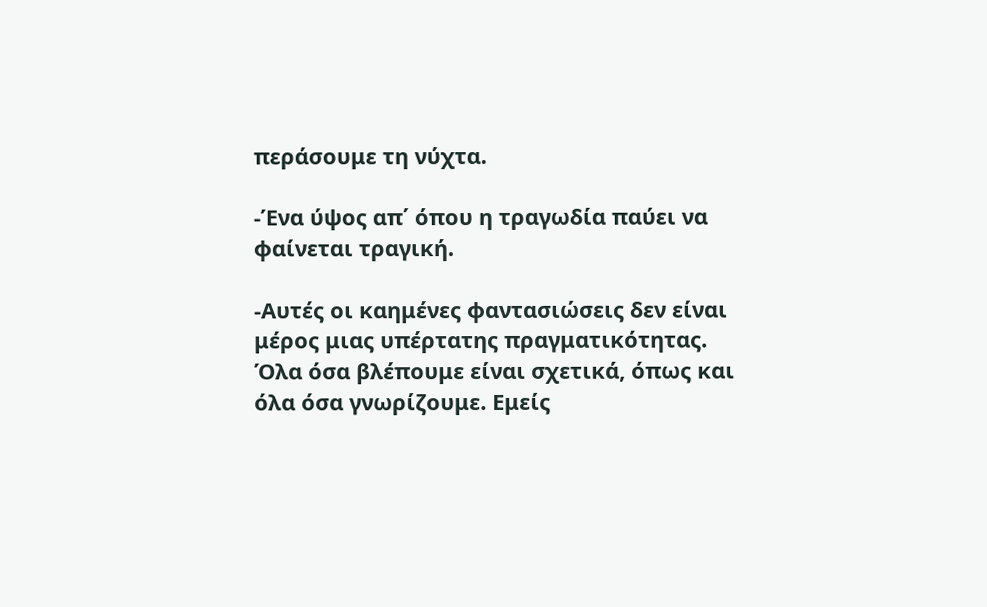περάσουμε τη νύχτα.

-Ένα ύψος απ΄ όπου η τραγωδία παύει να φαίνεται τραγική.

-Αυτές οι καημένες φαντασιώσεις δεν είναι μέρος μιας υπέρτατης πραγματικότητας. Όλα όσα βλέπουμε είναι σχετικά, όπως και όλα όσα γνωρίζουμε. Εμείς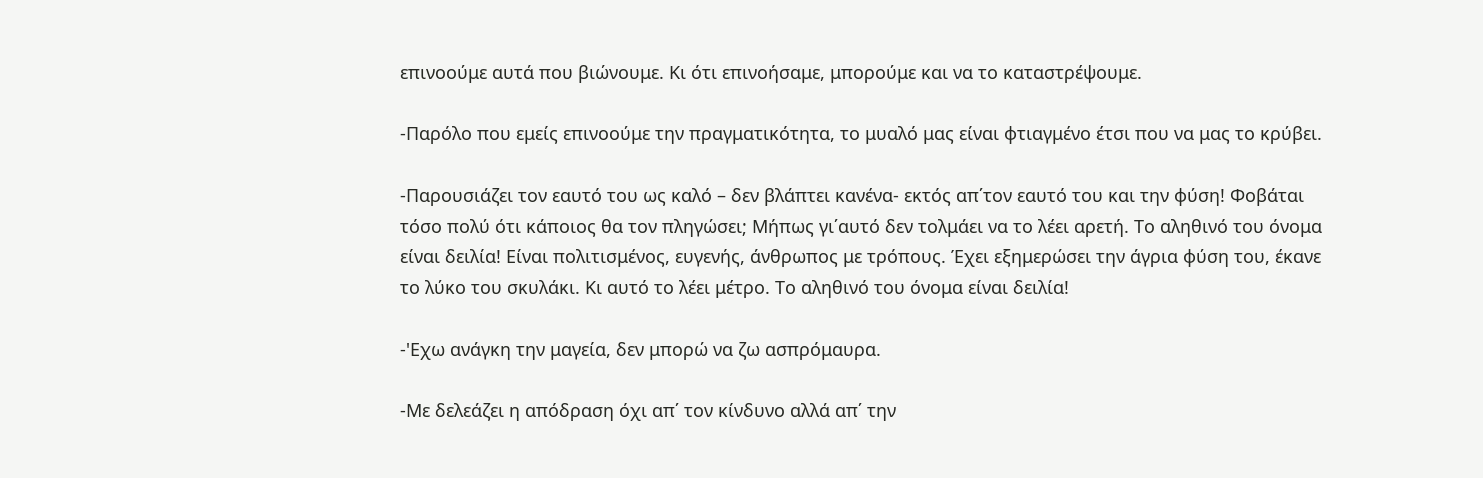επινοούμε αυτά που βιώνουμε. Κι ότι επινοήσαμε, μπορούμε και να το καταστρέψουμε.

-Παρόλο που εμείς επινοούμε την πραγματικότητα, το μυαλό μας είναι φτιαγμένο έτσι που να μας το κρύβει.

-Παρουσιάζει τον εαυτό του ως καλό – δεν βλάπτει κανένα- εκτός απ΄τον εαυτό του και την φύση! Φοβάται τόσο πολύ ότι κάποιος θα τον πληγώσει; Μήπως γι΄αυτό δεν τολμάει να το λέει αρετή. Το αληθινό του όνομα είναι δειλία! Είναι πολιτισμένος, ευγενής, άνθρωπος με τρόπους. Έχει εξημερώσει την άγρια φύση του, έκανε το λύκο του σκυλάκι. Κι αυτό το λέει μέτρο. Το αληθινό του όνομα είναι δειλία!

-'Εχω ανάγκη την μαγεία, δεν μπορώ να ζω ασπρόμαυρα.

-Με δελεάζει η απόδραση όχι απ΄ τον κίνδυνο αλλά απ΄ την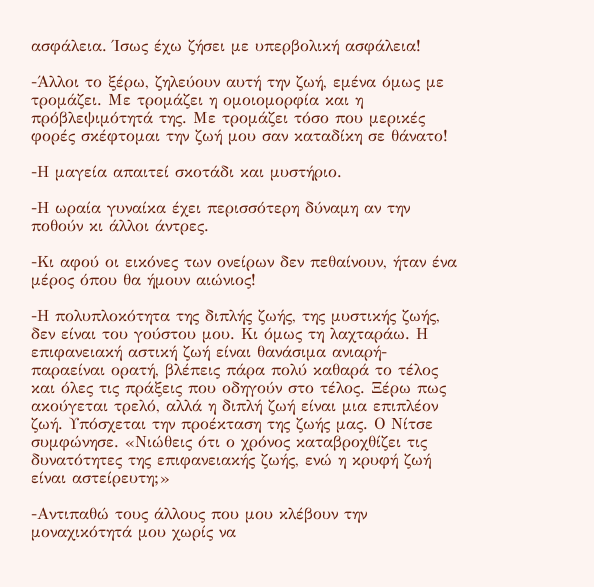ασφάλεια. Ίσως έχω ζήσει με υπερβολική ασφάλεια!

-Άλλοι το ξέρω, ζηλεύουν αυτή την ζωή, εμένα όμως με τρομάζει. Με τρομάζει η ομοιομορφία και η πρόβλεψιμότητά της. Με τρομάζει τόσο που μερικές φορές σκέφτομαι την ζωή μου σαν καταδίκη σε θάνατο!

-Η μαγεία απαιτεί σκοτάδι και μυστήριο.

-Η ωραία γυναίκα έχει περισσότερη δύναμη αν την ποθούν κι άλλοι άντρες.

-Κι αφού οι εικόνες των ονείρων δεν πεθαίνουν, ήταν ένα μέρος όπου θα ήμουν αιώνιος!

-Η πολυπλοκότητα της διπλής ζωής, της μυστικής ζωής, δεν είναι του γούστου μου. Κι όμως τη λαχταράω. Η επιφανειακή αστική ζωή είναι θανάσιμα ανιαρή- παραείναι ορατή, βλέπεις πάρα πολύ καθαρά το τέλος και όλες τις πράξεις που οδηγούν στο τέλος. Ξέρω πως ακούγεται τρελό, αλλά η διπλή ζωή είναι μια επιπλέον ζωή. Υπόσχεται την προέκταση της ζωής μας. Ο Νίτσε συμφώνησε. «Νιώθεις ότι ο χρόνος καταβροχθίζει τις δυνατότητες της επιφανειακής ζωής, ενώ η κρυφή ζωή είναι αστείρευτη;»

-Αντιπαθώ τους άλλους που μου κλέβουν την μοναχικότητά μου χωρίς να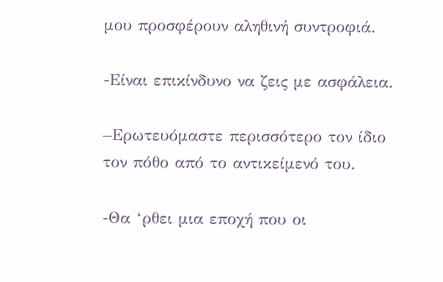μου προσφέρουν αληθινή συντροφιά.

-Είναι επικίνδυνο να ζεις με ασφάλεια.

–Ερωτευόμαστε περισσότερο τον ίδιο τον πόθο από το αντικείμενό του.

-Θα ‘ρθει μια εποχή που οι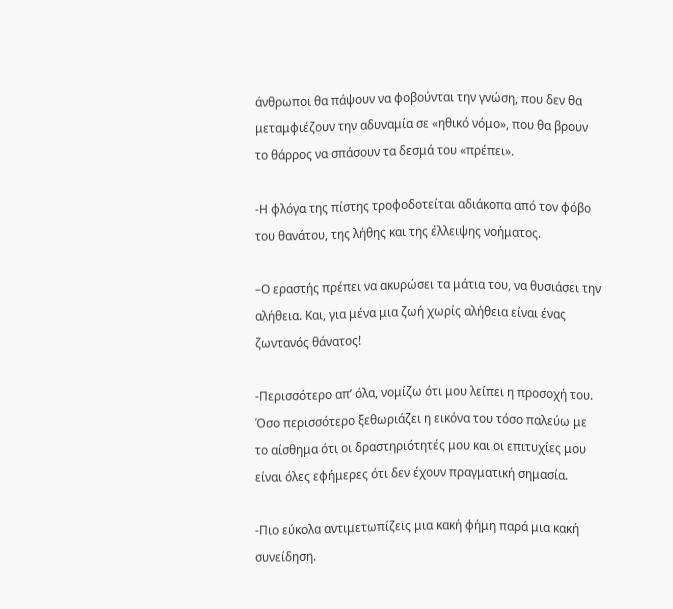άνθρωποι θα πάψουν να φοβούνται την γνώση, που δεν θα μεταμφιέζουν την αδυναμία σε «ηθικό νόμο», που θα βρουν το θάρρος να σπάσουν τα δεσμά του «πρέπει».

-Η φλόγα της πίστης τροφοδοτείται αδιάκοπα από τον φόβο του θανάτου, της λήθης και της έλλειψης νοήματος.

–Ο εραστής πρέπει να ακυρώσει τα μάτια του, να θυσιάσει την αλήθεια. Και, για μένα μια ζωή χωρίς αλήθεια είναι ένας ζωντανός θάνατος!

-Περισσότερο απ’ όλα, νομίζω ότι μου λείπει η προσοχή του. Όσο περισσότερο ξεθωριάζει η εικόνα του τόσο παλεύω με το αίσθημα ότι οι δραστηριότητές μου και οι επιτυχίες μου είναι όλες εφήμερες ότι δεν έχουν πραγματική σημασία.

-Πιο εύκολα αντιμετωπίζεις μια κακή φήμη παρά μια κακή συνείδηση.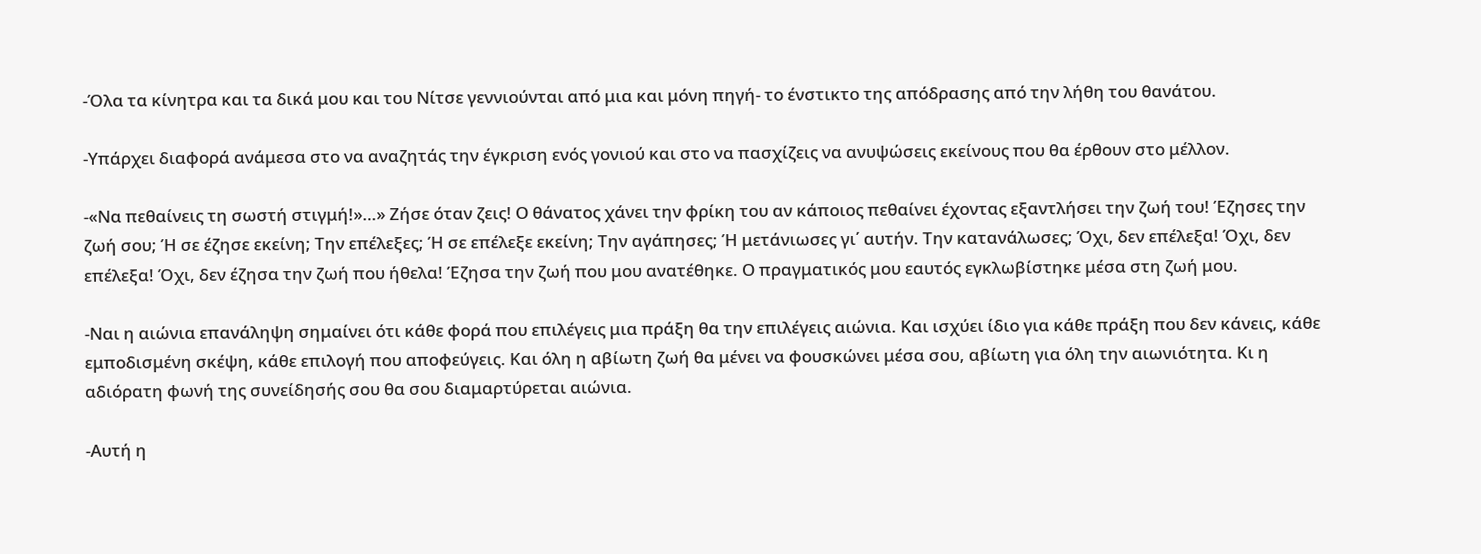-Όλα τα κίνητρα και τα δικά μου και του Νίτσε γεννιούνται από μια και μόνη πηγή- το ένστικτο της απόδρασης από την λήθη του θανάτου.

-Υπάρχει διαφορά ανάμεσα στο να αναζητάς την έγκριση ενός γονιού και στο να πασχίζεις να ανυψώσεις εκείνους που θα έρθουν στο μέλλον.

-«Να πεθαίνεις τη σωστή στιγμή!»…» Ζήσε όταν ζεις! Ο θάνατος χάνει την φρίκη του αν κάποιος πεθαίνει έχοντας εξαντλήσει την ζωή του! Έζησες την ζωή σου; Ή σε έζησε εκείνη; Την επέλεξες; Ή σε επέλεξε εκείνη; Την αγάπησες; Ή μετάνιωσες γι΄ αυτήν. Την κατανάλωσες; Όχι, δεν επέλεξα! Όχι, δεν επέλεξα! Όχι, δεν έζησα την ζωή που ήθελα! Έζησα την ζωή που μου ανατέθηκε. Ο πραγματικός μου εαυτός εγκλωβίστηκε μέσα στη ζωή μου.

-Ναι η αιώνια επανάληψη σημαίνει ότι κάθε φορά που επιλέγεις μια πράξη θα την επιλέγεις αιώνια. Και ισχύει ίδιο για κάθε πράξη που δεν κάνεις, κάθε εμποδισμένη σκέψη, κάθε επιλογή που αποφεύγεις. Και όλη η αβίωτη ζωή θα μένει να φουσκώνει μέσα σου, αβίωτη για όλη την αιωνιότητα. Κι η αδιόρατη φωνή της συνείδησής σου θα σου διαμαρτύρεται αιώνια.

-Αυτή η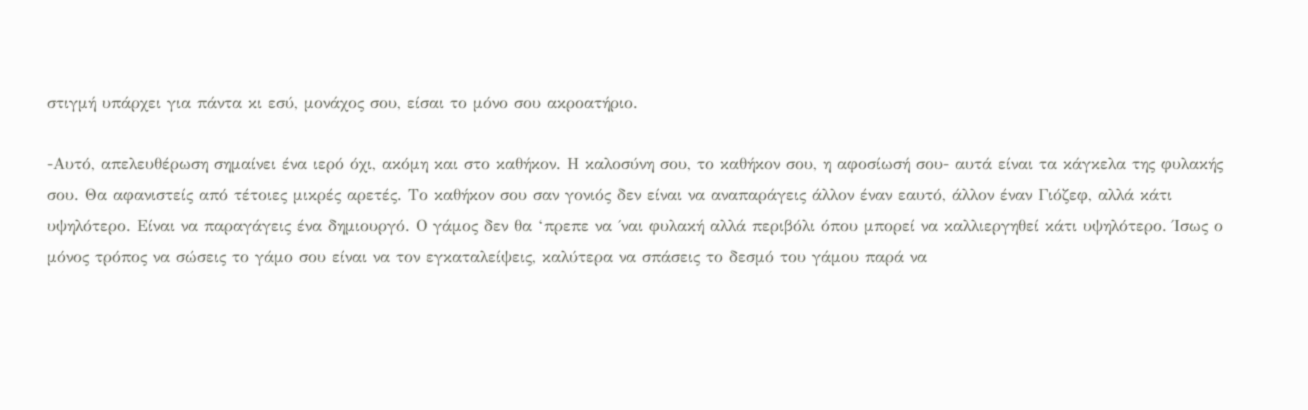στιγμή υπάρχει για πάντα κι εσύ, μονάχος σου, είσαι το μόνο σου ακροατήριο.

-Αυτό, απελευθέρωση σημαίνει ένα ιερό όχι, ακόμη και στο καθήκον. Η καλοσύνη σου, το καθήκον σου, η αφοσίωσή σου- αυτά είναι τα κάγκελα της φυλακής σου. Θα αφανιστείς από τέτοιες μικρές αρετές. Το καθήκον σου σαν γονιός δεν είναι να αναπαράγεις άλλον έναν εαυτό, άλλον έναν Γιόζεφ, αλλά κάτι υψηλότερο. Είναι να παραγάγεις ένα δημιουργό. Ο γάμος δεν θα ‘πρεπε να ΄ναι φυλακή αλλά περιβόλι όπου μπορεί να καλλιεργηθεί κάτι υψηλότερο. Ίσως ο μόνος τρόπος να σώσεις το γάμο σου είναι να τον εγκαταλείψεις, καλύτερα να σπάσεις το δεσμό του γάμου παρά να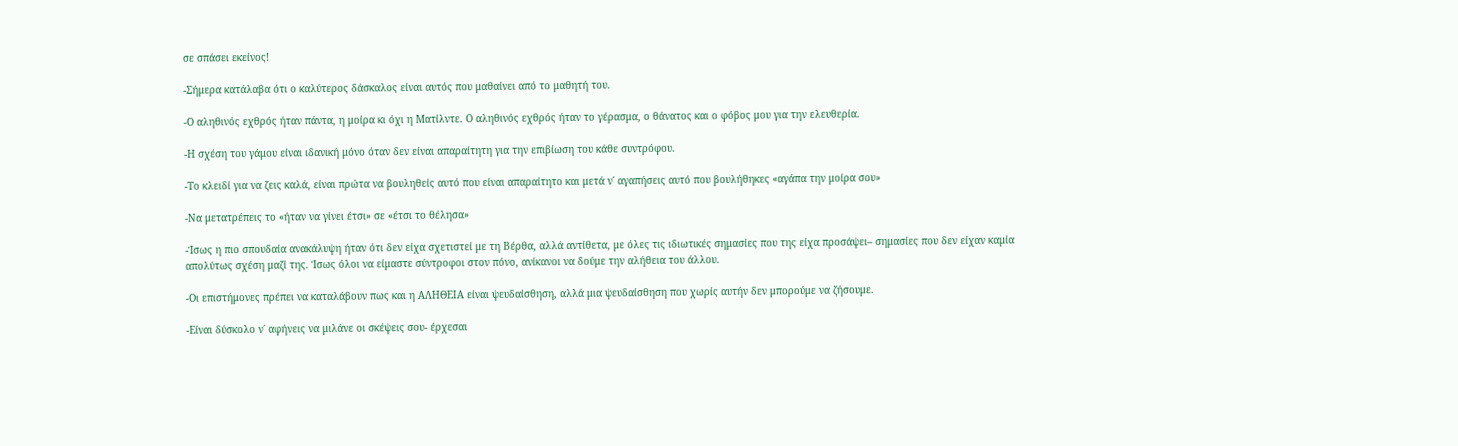σε σπάσει εκείνος!

-Σήμερα κατάλαβα ότι ο καλύτερος δάσκαλος είναι αυτός που μαθαίνει από το μαθητή του.

-Ο αληθινός εχθρός ήταν πάντα, η μοίρα κι όχι η Ματίλντε. Ο αληθινός εχθρός ήταν το γέρασμα, ο θάνατος και ο φόβος μου για την ελευθερία.

-Η σχέση του γάμου είναι ιδανική μόνο όταν δεν είναι απαραίτητη για την επιβίωση του κάθε συντρόφου.

-Το κλειδί για να ζεις καλά, είναι πρώτα να βουληθείς αυτό που είναι απαραίτητο και μετά ν΄ αγαπήσεις αυτό που βουλήθηκες «αγάπα την μοίρα σου»

-Να μετατρέπεις το «ήταν να γίνει έτσι» σε «έτσι το θέλησα»

-Ίσως η πιο σπουδαία ανακάλυψη ήταν ότι δεν είχα σχετιστεί με τη Βέρθα, αλλά αντίθετα, με όλες τις ιδιωτικές σημασίες που της είχα προσάψει– σημασίες που δεν είχαν καμία απολύτως σχέση μαζί της. Ίσως όλοι να είμαστε σύντροφοι στον πόνο, ανίκανοι να δούμε την αλήθεια του άλλου.

-Οι επιστήμονες πρέπει να καταλάβουν πως και η ΑΛΗΘΕΙΑ είναι ψευδαίσθηση, αλλά μια ψευδαίσθηση που χωρίς αυτήν δεν μπορούμε να ζήσουμε.

-Είναι δύσκολο ν΄ αφήνεις να μιλάνε οι σκέψεις σου- έρχεσαι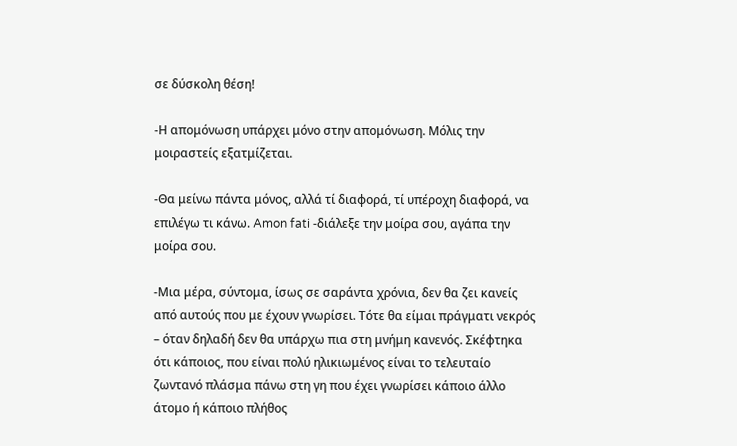σε δύσκολη θέση!

-Η απομόνωση υπάρχει μόνο στην απομόνωση. Μόλις την μοιραστείς εξατμίζεται.

-Θα μείνω πάντα μόνος, αλλά τί διαφορά, τί υπέροχη διαφορά, να επιλέγω τι κάνω. Amon fati -διάλεξε την μοίρα σου, αγάπα την μοίρα σου.

-Μια μέρα, σύντομα, ίσως σε σαράντα χρόνια, δεν θα ζει κανείς από αυτούς που με έχουν γνωρίσει. Τότε θα είμαι πράγματι νεκρός – όταν δηλαδή δεν θα υπάρχω πια στη μνήμη κανενός. Σκέφτηκα ότι κάποιος, που είναι πολύ ηλικιωμένος είναι το τελευταίο ζωντανό πλάσμα πάνω στη γη που έχει γνωρίσει κάποιο άλλο άτομο ή κάποιo πλήθος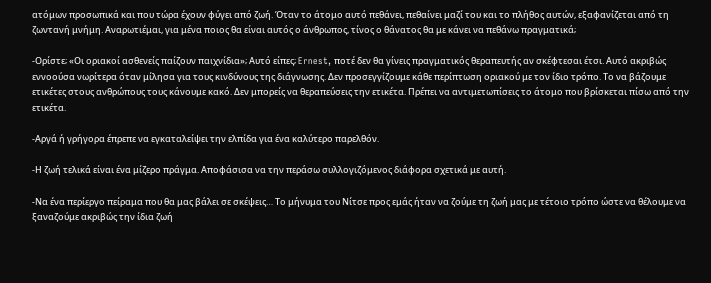ατόμων προσωπικά και που τώρα έχουν φύγει από ζωή. Όταν το άτομο αυτό πεθάνει, πεθαίνει μαζί του και το πλήθος αυτών, εξαφανίζεται από τη ζωντανή μνήμη. Αναρωτιέμαι, για μένα ποιος θα είναι αυτός ο άνθρωπος, τίνος ο θάνατος θα με κάνει να πεθάνω πραγματικά;

-Ορίστε; «Οι οριακοί ασθενείς παίζουν παιχνίδια»; Αυτό είπες; Ernest, ποτέ δεν θα γίνεις πραγματικός θεραπευτής αν σκέφτεσαι έτσι. Αυτό ακριβώς εννοούσα νωρίτερα όταν μίλησα για τους κινδύνους της διάγνωσης. Δεν προσεγγίζουμε κάθε περίπτωση οριακού με τον ίδιο τρόπο. Το να βάζουμε ετικέτες στους ανθρώπους τους κάνουμε κακό. Δεν μπορείς να θεραπεύσεις την ετικέτα. Πρέπει να αντιμετωπίσεις το άτομο που βρίσκεται πίσω από την ετικέτα.

-Αργά ή γρήγορα έπρεπε να εγκαταλείψει την ελπίδα για ένα καλύτερο παρελθόν.

-Η ζωή τελικά είναι ένα μίζερο πράγμα. Αποφάσισα να την περάσω συλλογιζόμενος διάφορα σχετικά με αυτή.

-Να ένα περίεργο πείραμα που θα μας βάλει σε σκέψεις… Το μήνυμα του Νίτσε προς εμάς ήταν να ζούμε τη ζωή μας με τέτοιο τρόπο ώστε να θέλουμε να ξαναζούμε ακριβώς την ίδια ζωή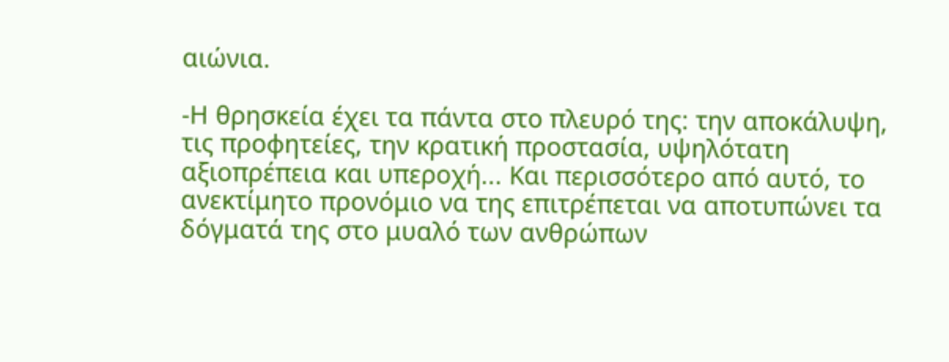αιώνια.

-Η θρησκεία έχει τα πάντα στο πλευρό της: την αποκάλυψη, τις προφητείες, την κρατική προστασία, υψηλότατη αξιοπρέπεια και υπεροχή... Και περισσότερο από αυτό, το ανεκτίμητο προνόμιο να της επιτρέπεται να αποτυπώνει τα δόγματά της στο μυαλό των ανθρώπων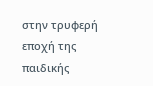στην τρυφερή εποχή της παιδικής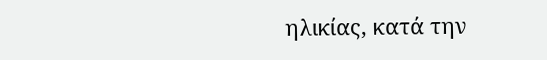ηλικίας, κατά την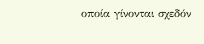οποία γίνονται σχεδόν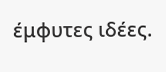έμφυτες ιδέες.